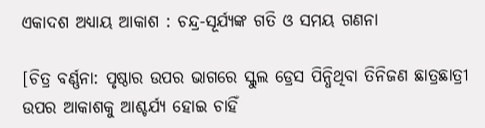ଏକାଦଶ ଅଧ୍ୟାୟ ଆକାଶ : ଚନ୍ଦ୍ର-ସୂର୍ଯ୍ୟଙ୍କ ଗତି ଓ ସମୟ ଗଣନା

[ଚିତ୍ର ବର୍ଣ୍ଣନା: ପୃଷ୍ଠାର ଉପର ଭାଗରେ ସ୍କୁଲ ଡ୍ରେସ ପିନ୍ଧିଥିବା ତିନିଜଣ ଛାତ୍ରଛାତ୍ରୀ ଉପର ଆକାଶକୁ ଆଶ୍ଚର୍ଯ୍ୟ ହୋଇ ଚାହିଁ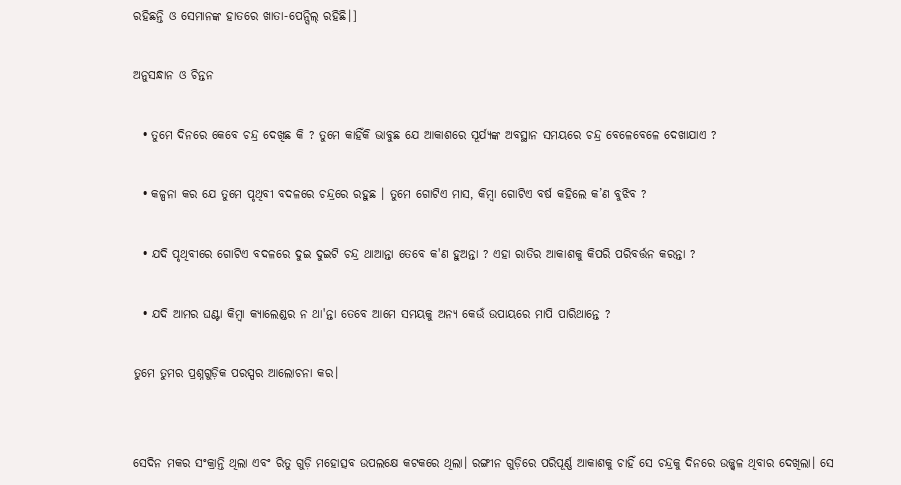ରହିଛନ୍ତି ଓ ସେମାନଙ୍କ ହାତରେ ଖାତା-ପେନ୍ସିଲ୍ ରହିଛି।]

ଅନୁସନ୍ଧାନ ଓ ଚିନ୍ତନ

  • ତୁମେ ଦିନରେ କେବେ ଚନ୍ଦ୍ର ଦେଖିଛ କି ? ତୁମେ କାହିଁକି ଭାବୁଛ ଯେ ଆକାଶରେ ସୂର୍ଯ୍ୟଙ୍କ ଅବସ୍ଥାନ ସମୟରେ ଚନ୍ଦ୍ର ବେଳେବେଳେ ଦେଖାଯାଏ ?

  • କଳ୍ପନା କର ଯେ ତୁମେ ପୃଥିବୀ ବଦଳରେ ଚନ୍ଦ୍ରରେ ରହୁଛ । ତୁମେ ଗୋଟିଏ ମାସ, କିମ୍ବା ଗୋଟିଏ ବର୍ଷ କହିଲେ କ’ଣ ବୁଝିବ ?

  • ଯଦି ପୃଥିବୀରେ ଗୋଟିଏ ବଦଳରେ ଦୁଇ ଦୁଇଟି ଚନ୍ଦ୍ର ଥାଆନ୍ତା ତେବେ କ'ଣ ହୁଅନ୍ତା ? ଏହା ରାତିର ଆକାଶକୁ କିପରି ପରିବର୍ତ୍ତନ କରନ୍ତା ?

  • ଯଦି ଆମର ଘଣ୍ଟା କିମ୍ବା କ୍ୟାଲେଣ୍ଡର ନ ଥା'ନ୍ତା ତେବେ ଆମେ ସମୟକୁ ଅନ୍ୟ କେଉଁ ଉପାୟରେ ମାପି ପାରିଥାନ୍ତେ ?

ତୁମେ ତୁମର ପ୍ରଶ୍ନଗୁଡ଼ିକ ପରସ୍ପର ଆଲୋଚନା କର।


ସେଦିନ ମକର ସଂକ୍ରାନ୍ତି ଥିଲା ଏବଂ ରିତୁ ଗୁଡ଼ି ମହୋତ୍ସବ ଉପଲକ୍ଷେ କଟକରେ ଥିଲା। ରଙ୍ଗୀନ ଗୁଡ଼ିରେ ପରିପୂର୍ଣ୍ଣ ଆକାଶକୁ ଚାହିଁ ସେ ଚନ୍ଦ୍ରକୁ ଦିନରେ ଉଜ୍ଜ୍ବଳ ଥିବାର ଦେଖିଲା। ସେ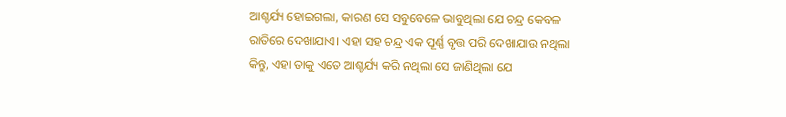ଆଶ୍ଚର୍ଯ୍ୟ ହୋଇଗଲା, କାରଣ ସେ ସବୁବେଳେ ଭାବୁଥିଲା ଯେ ଚନ୍ଦ୍ର କେବଳ ରାତିରେ ଦେଖାଯାଏ। ଏହା ସହ ଚନ୍ଦ୍ର ଏକ ପୂର୍ଣ୍ଣ ବୃତ୍ତ ପରି ଦେଖାଯାଉ ନଥିଲା କିନ୍ତୁ, ଏହା ତାକୁ ଏତେ ଆଶ୍ଚର୍ଯ୍ୟ କରି ନଥିଲା ସେ ଜାଣିଥିଲା ଯେ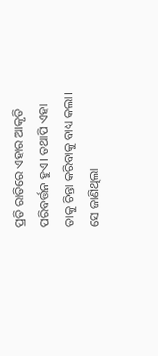ପ୍ରତି ରାତିରେ ଏହାର ଆକୃତି ପରିବର୍ତ୍ତନ ହୁଏ। ତଥାପି ଏହା ତାକୁ ଚିନ୍ତା କରିବାକୁ ବାଧ୍ୟ କଲା। ସେ ଜାଣିଥିଲା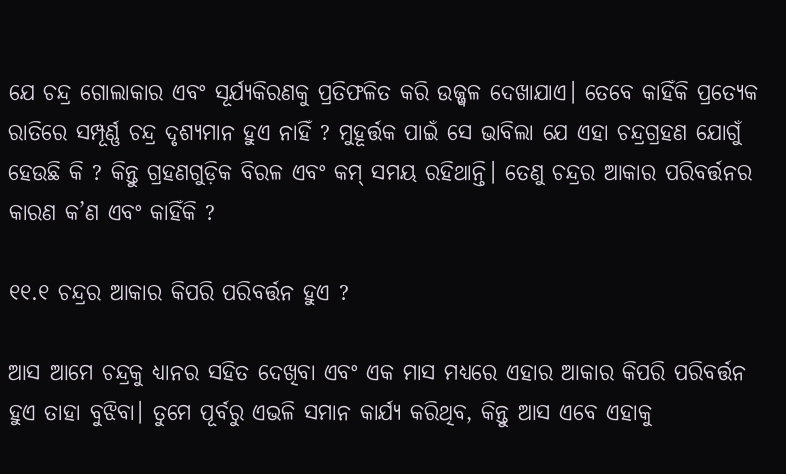ଯେ ଚନ୍ଦ୍ର ଗୋଲାକାର ଏବଂ ସୂର୍ଯ୍ୟକିରଣକୁ ପ୍ରତିଫଳିତ କରି ଉଜ୍ଜ୍ବଳ ଦେଖାଯାଏ। ତେବେ କାହିଁକି ପ୍ରତ୍ୟେକ ରାତିରେ ସମ୍ପୂର୍ଣ୍ଣ ଚନ୍ଦ୍ର ଦୃଶ୍ୟମାନ ହୁଏ ନାହିଁ ? ମୁହୂର୍ତ୍ତକ ପାଇଁ ସେ ଭାବିଲା ଯେ ଏହା ଚନ୍ଦ୍ରଗ୍ରହଣ ଯୋଗୁଁ ହେଉଛି କି ? କିନ୍ତୁ ଗ୍ରହଣଗୁଡ଼ିକ ବିରଳ ଏବଂ କମ୍ ସମୟ ରହିଥାନ୍ତି। ତେଣୁ ଚନ୍ଦ୍ରର ଆକାର ପରିବର୍ତ୍ତନର କାରଣ କ’ଣ ଏବଂ କାହିଁକି ?

୧୧.୧ ଚନ୍ଦ୍ରର ଆକାର କିପରି ପରିବର୍ତ୍ତନ ହୁଏ ?

ଆସ ଆମେ ଚନ୍ଦ୍ରକୁ ଧ୍ୟାନର ସହିତ ଦେଖିବା ଏବଂ ଏକ ମାସ ମଧ୍ୟରେ ଏହାର ଆକାର କିପରି ପରିବର୍ତ୍ତନ ହୁଏ ତାହା ବୁଝିବା। ତୁମେ ପୂର୍ବରୁ ଏଭଳି ସମାନ କାର୍ଯ୍ୟ କରିଥିବ, କିନ୍ତୁ ଆସ ଏବେ ଏହାକୁ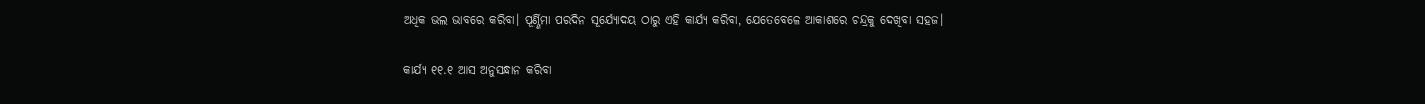ଅଧିକ ଭଲ ଭାବରେ କରିବା। ପୂର୍ଣ୍ଣିମା ପରଦିନ ସୂର୍ଯ୍ୟୋଦୟ ଠାରୁ ଏହି କାର୍ଯ୍ୟ କରିବା, ଯେତେବେଳେ ଆକାଶରେ ଚନ୍ଦ୍ରକୁ ଦେଖିବା ସହଜ।

କାର୍ଯ୍ୟ ୧୧.୧ ଆସ ଅନୁସନ୍ଧାନ କରିବା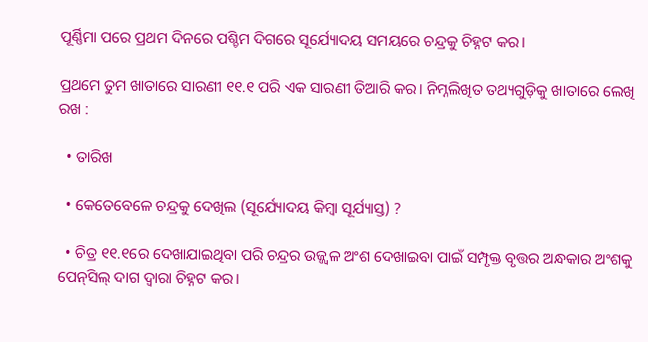ପୂର୍ଣ୍ଣିମା ପରେ ପ୍ରଥମ ଦିନରେ ପଶ୍ଚିମ ଦିଗରେ ସୂର୍ଯ୍ୟୋଦୟ ସମୟରେ ଚନ୍ଦ୍ରକୁ ଚିହ୍ନଟ କର।

ପ୍ରଥମେ ତୁମ ଖାତାରେ ସାରଣୀ ୧୧.୧ ପରି ଏକ ସାରଣୀ ତିଆରି କର। ନିମ୍ନଲିଖିତ ତଥ୍ୟଗୁଡ଼ିକୁ ଖାତାରେ ଲେଖି ରଖ :

  • ତାରିଖ

  • କେତେବେଳେ ଚନ୍ଦ୍ରକୁ ଦେଖିଲ (ସୂର୍ଯ୍ୟୋଦୟ କିମ୍ବା ସୂର୍ଯ୍ୟାସ୍ତ) ?

  • ଚିତ୍ର ୧୧.୧ରେ ଦେଖାଯାଇଥିବା ପରି ଚନ୍ଦ୍ରର ଉଜ୍ଜ୍ବଳ ଅଂଶ ଦେଖାଇବା ପାଇଁ ସମ୍ପୃକ୍ତ ବୃତ୍ତର ଅନ୍ଧକାର ଅଂଶକୁ ପେନ୍‌ସିଲ୍ ଦାଗ ଦ୍ବାରା ଚିହ୍ନଟ କର।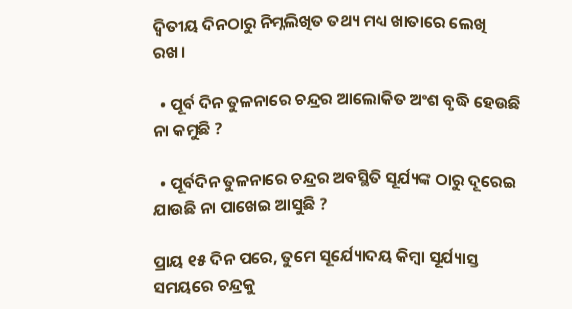ଦ୍ବିତୀୟ ଦିନଠାରୁ ନିମ୍ନଲିଖିତ ତଥ୍ୟ ମଧ୍ୟ ଖାତାରେ ଲେଖି ରଖ।

  • ପୂର୍ବ ଦିନ ତୁଳନାରେ ଚନ୍ଦ୍ରର ଆଲୋକିତ ଅଂଶ ବୃଦ୍ଧି ହେଉଛି ନା କମୁଛି ?

  • ପୂର୍ବଦିନ ତୁଳନାରେ ଚନ୍ଦ୍ରର ଅବସ୍ଥିତି ସୂର୍ଯ୍ୟଙ୍କ ଠାରୁ ଦୂରେଇ ଯାଉଛି ନା ପାଖେଇ ଆସୁଛି ?

ପ୍ରାୟ ୧୫ ଦିନ ପରେ, ତୁମେ ସୂର୍ଯ୍ୟୋଦୟ କିମ୍ବା ସୂର୍ଯ୍ୟାସ୍ତ ସମୟରେ ଚନ୍ଦ୍ରକୁ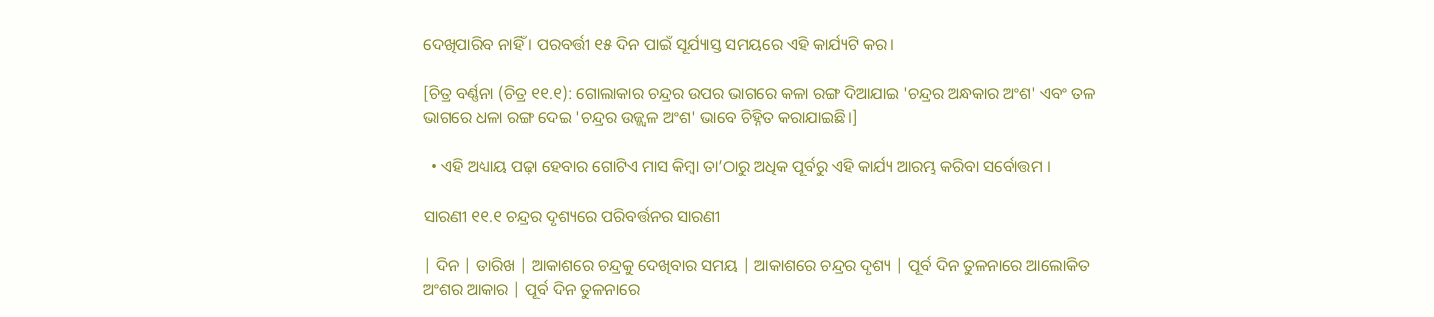ଦେଖିପାରିବ ନାହିଁ । ପରବର୍ତ୍ତୀ ୧୫ ଦିନ ପାଇଁ ସୂର୍ଯ୍ୟାସ୍ତ ସମୟରେ ଏହି କାର୍ଯ୍ୟଟି କର।

[ଚିତ୍ର ବର୍ଣ୍ଣନା (ଚିତ୍ର ୧୧.୧): ଗୋଲାକାର ଚନ୍ଦ୍ରର ଉପର ଭାଗରେ କଳା ରଙ୍ଗ ଦିଆଯାଇ 'ଚନ୍ଦ୍ରର ଅନ୍ଧକାର ଅଂଶ' ଏବଂ ତଳ ଭାଗରେ ଧଳା ରଙ୍ଗ ଦେଇ 'ଚନ୍ଦ୍ରର ଉଜ୍ଜ୍ବଳ ଅଂଶ' ଭାବେ ଚିହ୍ନିତ କରାଯାଇଛି।]

  • ଏହି ଅଧ୍ୟାୟ ପଢ଼ା ହେବାର ଗୋଟିଏ ମାସ କିମ୍ବା ତା’ଠାରୁ ଅଧିକ ପୂର୍ବରୁ ଏହି କାର୍ଯ୍ୟ ଆରମ୍ଭ କରିବା ସର୍ବୋତ୍ତମ ।

ସାରଣୀ ୧୧.୧ ଚନ୍ଦ୍ରର ଦୃଶ୍ୟରେ ପରିବର୍ତ୍ତନର ସାରଣୀ

| ଦିନ | ତାରିଖ | ଆକାଶରେ ଚନ୍ଦ୍ରକୁ ଦେଖିବାର ସମୟ | ଆକାଶରେ ଚନ୍ଦ୍ରର ଦୃଶ୍ୟ | ପୂର୍ବ ଦିନ ତୁଳନାରେ ଆଲୋକିତ ଅଂଶର ଆକାର | ପୂର୍ବ ଦିନ ତୁଳନାରେ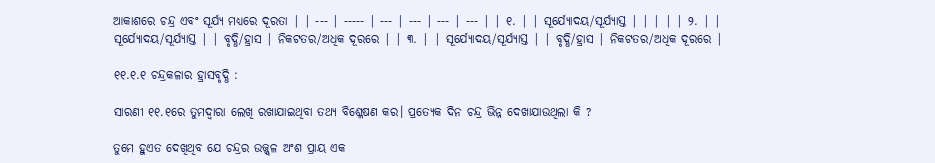ଆକାଶରେ ଚନ୍ଦ୍ର ଏବଂ ସୂର୍ଯ୍ୟ ମଧ୍ୟରେ ଦୂରତା | | --- | ----- | --- | --- | --- | --- | | ୧. | | ସୂର୍ଯ୍ୟୋଦୟ/ସୂର୍ଯ୍ୟାସ୍ତ | | | | | ୨. | | ସୂର୍ଯ୍ୟୋଦୟ/ସୂର୍ଯ୍ୟାସ୍ତ | | ବୃଦ୍ଧି/ହ୍ରାସ | ନିକଟତର/ଅଧିକ ଦୂରରେ | | ୩. | | ସୂର୍ଯ୍ୟୋଦୟ/ସୂର୍ଯ୍ୟାସ୍ତ | | ବୃଦ୍ଧି/ହ୍ରାସ | ନିକଟତର/ଅଧିକ ଦୂରରେ |

୧୧.୧.୧ ଚନ୍ଦ୍ରକଳାର ହ୍ରାସବୃଦ୍ଧି :

ସାରଣୀ ୧୧.୧ରେ ତୁମଦ୍ୱାରା ଲେଖି ରଖାଯାଇଥିବା ତଥ୍ୟ ବିଶ୍ଳେଷଣ କର। ପ୍ରତ୍ୟେକ ଦିନ ଚନ୍ଦ୍ର ଭିନ୍ନ ଦେଖାଯାଉଥିଲା କି ?

ତୁମେ ହୁଏତ ଦେଖିଥିବ ଯେ ଚନ୍ଦ୍ରର ଉଜ୍ଜ୍ବଳ ଅଂଶ ପ୍ରାୟ ଏକ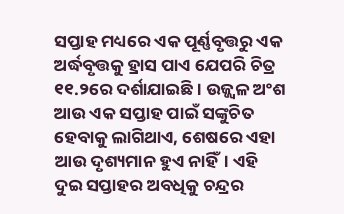ସପ୍ତାହ ମଧ୍ୟରେ ଏକ ପୂର୍ଣ୍ଣବୃତ୍ତରୁ ଏକ ଅର୍ଦ୍ଧବୃତ୍ତକୁ ହ୍ରାସ ପାଏ ଯେପରି ଚିତ୍ର ୧୧.୨ରେ ଦର୍ଶାଯାଇଛି । ଉଜ୍ଜ୍ବଳ ଅଂଶ ଆଉ ଏକ ସପ୍ତାହ ପାଇଁ ସଙ୍କୁଚିତ ହେବାକୁ ଲାଗିଥାଏ, ଶେଷରେ ଏହା ଆଉ ଦୃଶ୍ୟମାନ ହୁଏ ନାହିଁ। ଏହି ଦୁଇ ସପ୍ତାହର ଅବଧିକୁ ଚନ୍ଦ୍ରର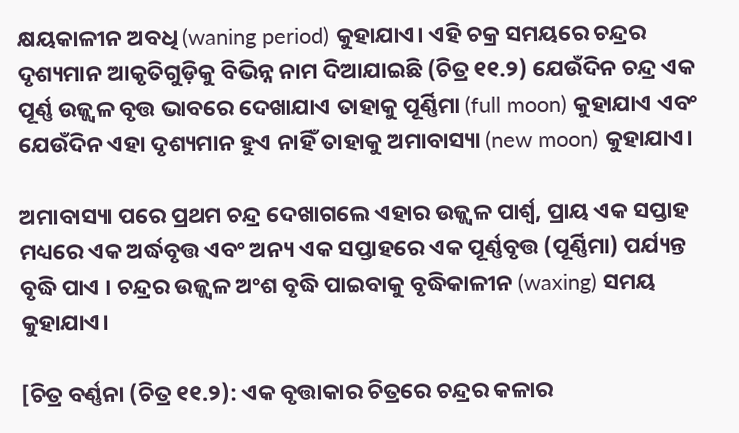କ୍ଷୟକାଳୀନ ଅବଧି (waning period) କୁହାଯାଏ। ଏହି ଚକ୍ର ସମୟରେ ଚନ୍ଦ୍ରର ଦୃଶ୍ୟମାନ ଆକୃତିଗୁଡ଼ିକୁ ବିଭିନ୍ନ ନାମ ଦିଆଯାଇଛି (ଚିତ୍ର ୧୧.୨) ଯେଉଁଦିନ ଚନ୍ଦ୍ର ଏକ ପୂର୍ଣ୍ଣ ଉଜ୍ଜ୍ବଳ ବୃତ୍ତ ଭାବରେ ଦେଖାଯାଏ ତାହାକୁ ପୂର୍ଣ୍ଣିମା (full moon) କୁହାଯାଏ ଏବଂ ଯେଉଁଦିନ ଏହା ଦୃଶ୍ୟମାନ ହୁଏ ନାହିଁ ତାହାକୁ ଅମାବାସ୍ୟା (new moon) କୁହାଯାଏ।

ଅମାବାସ୍ୟା ପରେ ପ୍ରଥମ ଚନ୍ଦ୍ର ଦେଖାଗଲେ ଏହାର ଉଜ୍ଜ୍ବଳ ପାର୍ଶ୍ବ, ପ୍ରାୟ ଏକ ସପ୍ତାହ ମଧ୍ୟରେ ଏକ ଅର୍ଦ୍ଧବୃତ୍ତ ଏବଂ ଅନ୍ୟ ଏକ ସପ୍ତାହରେ ଏକ ପୂର୍ଣ୍ଣବୃତ୍ତ (ପୂର୍ଣ୍ଣିମା) ପର୍ଯ୍ୟନ୍ତ ବୃଦ୍ଧି ପାଏ । ଚନ୍ଦ୍ରର ଉଜ୍ଜ୍ବଳ ଅଂଶ ବୃଦ୍ଧି ପାଇବାକୁ ବୃଦ୍ଧିକାଳୀନ (waxing) ସମୟ କୁହାଯାଏ।

[ଚିତ୍ର ବର୍ଣ୍ଣନା (ଚିତ୍ର ୧୧.୨): ଏକ ବୃତ୍ତାକାର ଚିତ୍ରରେ ଚନ୍ଦ୍ରର କଳାର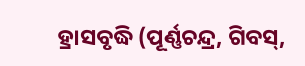ହ୍ରାସବୃଦ୍ଧି (ପୂର୍ଣ୍ଣଚନ୍ଦ୍ର, ଗିବସ୍,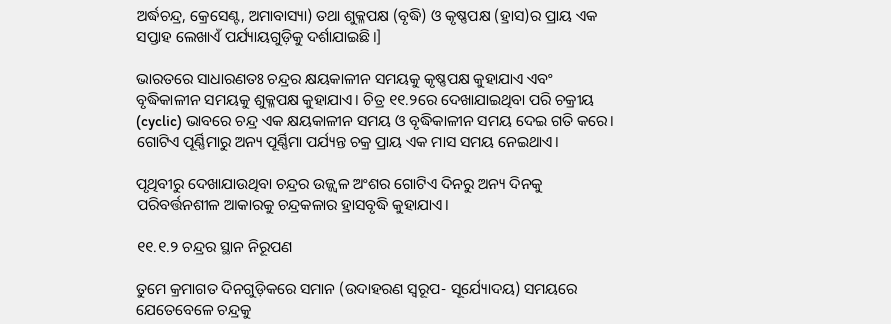ଅର୍ଦ୍ଧଚନ୍ଦ୍ର, କ୍ରେସେଣ୍ଟ, ଅମାବାସ୍ୟା) ତଥା ଶୁକ୍ଳପକ୍ଷ (ବୃଦ୍ଧି) ଓ କୃଷ୍ଣପକ୍ଷ (ହ୍ରାସ)ର ପ୍ରାୟ ଏକ ସପ୍ତାହ ଲେଖାଏଁ ପର୍ଯ୍ୟାୟଗୁଡ଼ିକୁ ଦର୍ଶାଯାଇଛି।]

ଭାରତରେ ସାଧାରଣତଃ ଚନ୍ଦ୍ରର କ୍ଷୟକାଳୀନ ସମୟକୁ କୃଷ୍ଣପକ୍ଷ କୁହାଯାଏ ଏବଂ ବୃଦ୍ଧିକାଳୀନ ସମୟକୁ ଶୁକ୍ଳପକ୍ଷ କୁହାଯାଏ। ଚିତ୍ର ୧୧.୨ରେ ଦେଖାଯାଇଥିବା ପରି ଚକ୍ରୀୟ (cyclic) ଭାବରେ ଚନ୍ଦ୍ର ଏକ କ୍ଷୟକାଳୀନ ସମୟ ଓ ବୃଦ୍ଧିକାଳୀନ ସମୟ ଦେଇ ଗତି କରେ। ଗୋଟିଏ ପୂର୍ଣ୍ଣିମାରୁ ଅନ୍ୟ ପୂର୍ଣ୍ଣିମା ପର୍ଯ୍ୟନ୍ତ ଚକ୍ର ପ୍ରାୟ ଏକ ମାସ ସମୟ ନେଇଥାଏ।

ପୃଥିବୀରୁ ଦେଖାଯାଉଥିବା ଚନ୍ଦ୍ରର ଉଜ୍ଜ୍ବଳ ଅଂଶର ଗୋଟିଏ ଦିନରୁ ଅନ୍ୟ ଦିନକୁ ପରିବର୍ତ୍ତନଶୀଳ ଆକାରକୁ ଚନ୍ଦ୍ରକଳାର ହ୍ରାସବୃଦ୍ଧି କୁହାଯାଏ।

୧୧.୧.୨ ଚନ୍ଦ୍ରର ସ୍ଥାନ ନିରୂପଣ

ତୁମେ କ୍ରମାଗତ ଦିନଗୁଡ଼ିକରେ ସମାନ (ଉଦାହରଣ ସ୍ଵରୂପ- ସୂର୍ଯ୍ୟୋଦୟ) ସମୟରେ ଯେତେବେଳେ ଚନ୍ଦ୍ରକୁ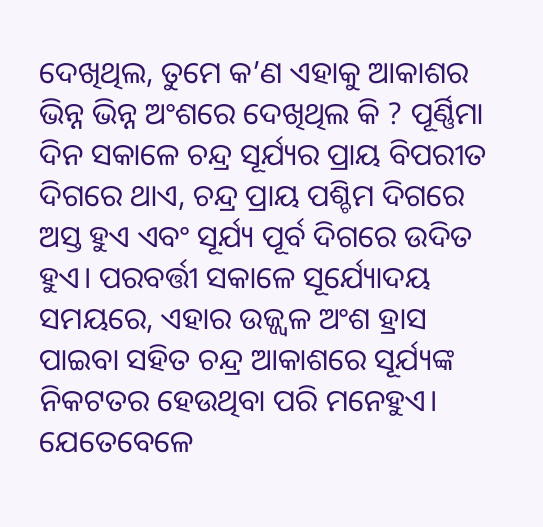ଦେଖିଥିଲ, ତୁମେ କ’ଣ ଏହାକୁ ଆକାଶର ଭିନ୍ନ ଭିନ୍ନ ଅଂଶରେ ଦେଖିଥିଲ କି ? ପୂର୍ଣ୍ଣିମା ଦିନ ସକାଳେ ଚନ୍ଦ୍ର ସୂର୍ଯ୍ୟର ପ୍ରାୟ ବିପରୀତ ଦିଗରେ ଥାଏ, ଚନ୍ଦ୍ର ପ୍ରାୟ ପଶ୍ଚିମ ଦିଗରେ ଅସ୍ତ ହୁଏ ଏବଂ ସୂର୍ଯ୍ୟ ପୂର୍ବ ଦିଗରେ ଉଦିତ ହୁଏ। ପରବର୍ତ୍ତୀ ସକାଳେ ସୂର୍ଯ୍ୟୋଦୟ ସମୟରେ, ଏହାର ଉଜ୍ଜ୍ବଳ ଅଂଶ ହ୍ରାସ ପାଇବା ସହିତ ଚନ୍ଦ୍ର ଆକାଶରେ ସୂର୍ଯ୍ୟଙ୍କ ନିକଟତର ହେଉଥିବା ପରି ମନେହୁଏ। ଯେତେବେଳେ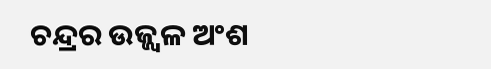ଚନ୍ଦ୍ରର ଉଜ୍ଜ୍ବଳ ଅଂଶ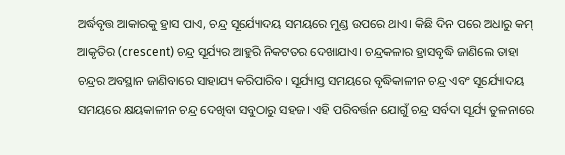ଅର୍ଦ୍ଧବୃତ୍ତ ଆକାରକୁ ହ୍ରାସ ପାଏ, ଚନ୍ଦ୍ର ସୂର୍ଯ୍ୟୋଦୟ ସମୟରେ ମୁଣ୍ଡ ଉପରେ ଥାଏ। କିଛି ଦିନ ପରେ ଅଧାରୁ କମ୍ ଆକୃତିର (crescent) ଚନ୍ଦ୍ର ସୂର୍ଯ୍ୟର ଆହୁରି ନିକଟତର ଦେଖାଯାଏ। ଚନ୍ଦ୍ରକଳାର ହ୍ରାସବୃଦ୍ଧି ଜାଣିଲେ ତାହା ଚନ୍ଦ୍ରର ଅବସ୍ଥାନ ଜାଣିବାରେ ସାହାଯ୍ୟ କରିପାରିବ। ସୂର୍ଯ୍ୟାସ୍ତ ସମୟରେ ବୃଦ୍ଧିକାଳୀନ ଚନ୍ଦ୍ର ଏବଂ ସୂର୍ଯ୍ୟୋଦୟ ସମୟରେ କ୍ଷୟକାଳୀନ ଚନ୍ଦ୍ର ଦେଖିବା ସବୁଠାରୁ ସହଜ। ଏହି ପରିବର୍ତ୍ତନ ଯୋଗୁଁ ଚନ୍ଦ୍ର ସର୍ବଦା ସୂର୍ଯ୍ୟ ତୁଳନାରେ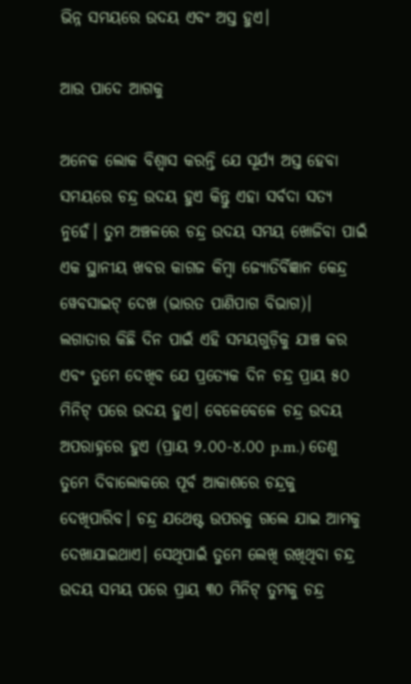ଭିନ୍ନ ସମୟରେ ଉଦୟ ଏବଂ ଅସ୍ତ ହୁଏ।

ଆଉ ପାଦେ ଆଗକୁ

ଅନେକ ଲୋକ ବିଶ୍ଵାସ କରନ୍ତି ଯେ ସୂର୍ଯ୍ୟ ଅସ୍ତ ହେବା ସମୟରେ ଚନ୍ଦ୍ର ଉଦୟ ହୁଏ କିନ୍ତୁ ଏହା ସର୍ବଦା ସତ୍ୟ ନୁହେଁ। ତୁମ ଅଞ୍ଚଳରେ ଚନ୍ଦ୍ର ଉଦୟ ସମୟ ଖୋଜିବା ପାଇଁ ଏକ ସ୍ଥାନୀୟ ଖବର କାଗଜ କିମ୍ବା ଜ୍ୟୋତିର୍ବିଜ୍ଞାନ କେନ୍ଦ୍ର ୱେବସାଇଟ୍ ଦେଖ (ଭାରତ ପାଣିପାଗ ବିଭାଗ)। ଲଗାତାର କିଛି ଦିନ ପାଇଁ ଏହି ସମୟଗୁଡ଼ିକୁ ଯାଞ୍ଚ କର ଏବଂ ତୁମେ ଦେଖିବ ଯେ ପ୍ରତ୍ୟେକ ଦିନ ଚନ୍ଦ୍ର ପ୍ରାୟ ୫୦ ମିନିଟ୍ ପରେ ଉଦୟ ହୁଏ। ବେଳେବେଳେ ଚନ୍ଦ୍ର ଉଦୟ ଅପରାହ୍ନରେ ହୁଏ (ପ୍ରାୟ ୨.୦୦-୪.୦୦ p.m.) ତେଣୁ ତୁମେ ଦିବାଲୋକରେ ପୂର୍ବ ଆକାଶରେ ଚନ୍ଦ୍ରକୁ ଦେଖିପାରିବ। ଚନ୍ଦ୍ର ଯଥେଷ୍ଟ ଉପରକୁ ଗଲେ ଯାଇ ଆମକୁ ଦେଖାଯାଇଥାଏ। ସେଥିପାଇଁ ତୁମେ ଲେଖି ରଖିଥିବା ଚନ୍ଦ୍ର ଉଦୟ ସମୟ ପରେ ପ୍ରାୟ ୩୦ ମିନିଟ୍ ତୁମକୁ ଚନ୍ଦ୍ର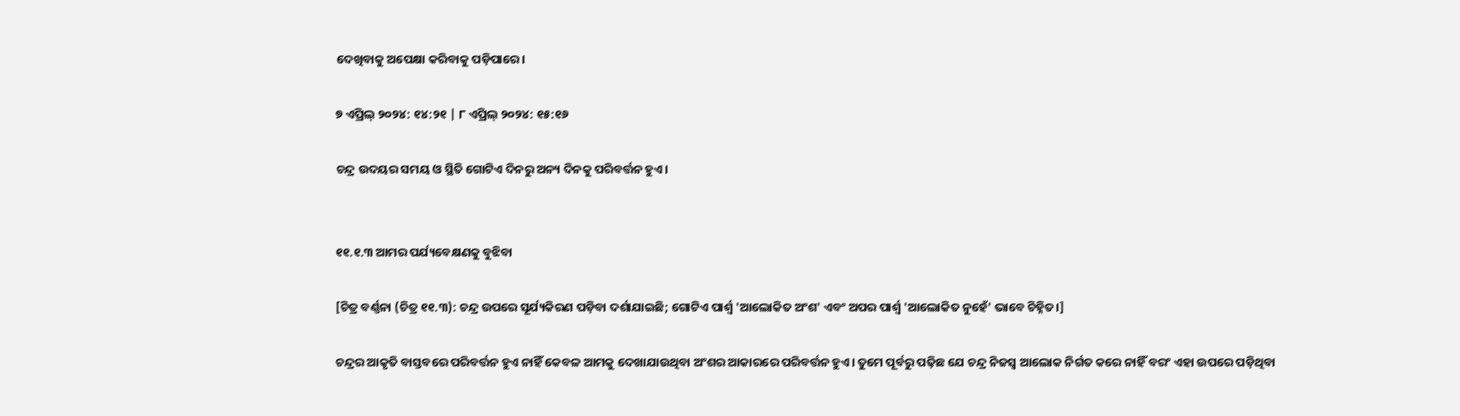ଦେଖିବାକୁ ଅପେକ୍ଷା କରିବାକୁ ପଡ଼ିପାରେ।

୭ ଏପ୍ରିଲ୍ ୨୦୨୪: ୧୪:୨୧ | ୮ ଏପ୍ରିଲ୍ ୨୦୨୪: ୧୫:୧୬

ଚନ୍ଦ୍ର ଉଦୟର ସମୟ ଓ ସ୍ଥିତି ଗୋଟିଏ ଦିନରୁ ଅନ୍ୟ ଦିନକୁ ପରିବର୍ତ୍ତନ ହୁଏ।


୧୧.୧.୩ ଆମର ପର୍ଯ୍ୟବେକ୍ଷଣକୁ ବୁଝିବା

[ଚିତ୍ର ବର୍ଣ୍ଣନା (ଚିତ୍ର ୧୧.୩): ଚନ୍ଦ୍ର ଉପରେ ସୂର୍ଯ୍ୟକିରଣ ପଡ଼ିବା ଦର୍ଶାଯାଇଛି; ଗୋଟିଏ ପାର୍ଶ୍ଵ 'ଆଲୋକିତ ଅଂଶ' ଏବଂ ଅପର ପାର୍ଶ୍ଵ 'ଆଲୋକିତ ନୁହେଁ' ଭାବେ ଚିହ୍ନିତ।]

ଚନ୍ଦ୍ରର ଆକୃତି ବାସ୍ତବରେ ପରିବର୍ତ୍ତନ ହୁଏ ନାହିଁ କେବଳ ଆମକୁ ଦେଖାଯାଉଥିବା ଅଂଶର ଆକାରରେ ପରିବର୍ତ୍ତନ ହୁଏ। ତୁମେ ପୂର୍ବରୁ ପଢ଼ିଛ ଯେ ଚନ୍ଦ୍ର ନିଜସ୍ୱ ଆଲୋକ ନିର୍ଗତ କରେ ନାହିଁ ବରଂ ଏହା ଉପରେ ପଡ଼ିଥିବା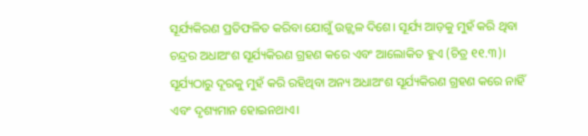ସୂର୍ଯ୍ୟକିରଣ ପ୍ରତିଫଳିତ କରିବା ଯୋଗୁଁ ଉଜ୍ଜ୍ବଳ ଦିଶେ। ସୂର୍ଯ୍ୟ ଆଡ଼କୁ ମୁହଁ କରି ଥିବା ଚନ୍ଦ୍ରର ଅଧାଅଂଶ ସୂର୍ଯ୍ୟକିରଣ ଗ୍ରହଣ କରେ ଏବଂ ଆଲୋକିତ ହୁଏ (ଚିତ୍ର ୧୧.୩)। ସୂର୍ଯ୍ୟଠାରୁ ଦୂରକୁ ମୁହଁ କରି ରହିଥିବା ଅନ୍ୟ ଅଧାଅଂଶ ସୂର୍ଯ୍ୟକିରଣ ଗ୍ରହଣ କରେ ନାହିଁ ଏବଂ ଦୃଶ୍ୟମାନ ହୋଇନଥାଏ।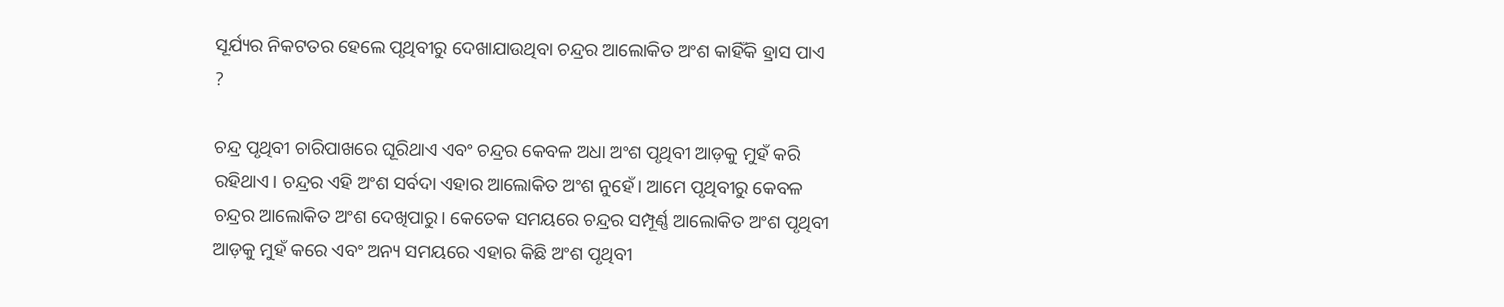ସୂର୍ଯ୍ୟର ନିକଟତର ହେଲେ ପୃଥିବୀରୁ ଦେଖାଯାଉଥିବା ଚନ୍ଦ୍ରର ଆଲୋକିତ ଅଂଶ କାହିଁକି ହ୍ରାସ ପାଏ ?

ଚନ୍ଦ୍ର ପୃଥିବୀ ଚାରିପାଖରେ ଘୂରିଥାଏ ଏବଂ ଚନ୍ଦ୍ରର କେବଳ ଅଧା ଅଂଶ ପୃଥିବୀ ଆଡ଼କୁ ମୁହଁ କରି ରହିଥାଏ। ଚନ୍ଦ୍ରର ଏହି ଅଂଶ ସର୍ବଦା ଏହାର ଆଲୋକିତ ଅଂଶ ନୁହେଁ। ଆମେ ପୃଥିବୀରୁ କେବଳ ଚନ୍ଦ୍ରର ଆଲୋକିତ ଅଂଶ ଦେଖିପାରୁ। କେତେକ ସମୟରେ ଚନ୍ଦ୍ରର ସମ୍ପୂର୍ଣ୍ଣ ଆଲୋକିତ ଅଂଶ ପୃଥିବୀ ଆଡ଼କୁ ମୁହଁ କରେ ଏବଂ ଅନ୍ୟ ସମୟରେ ଏହାର କିଛି ଅଂଶ ପୃଥିବୀ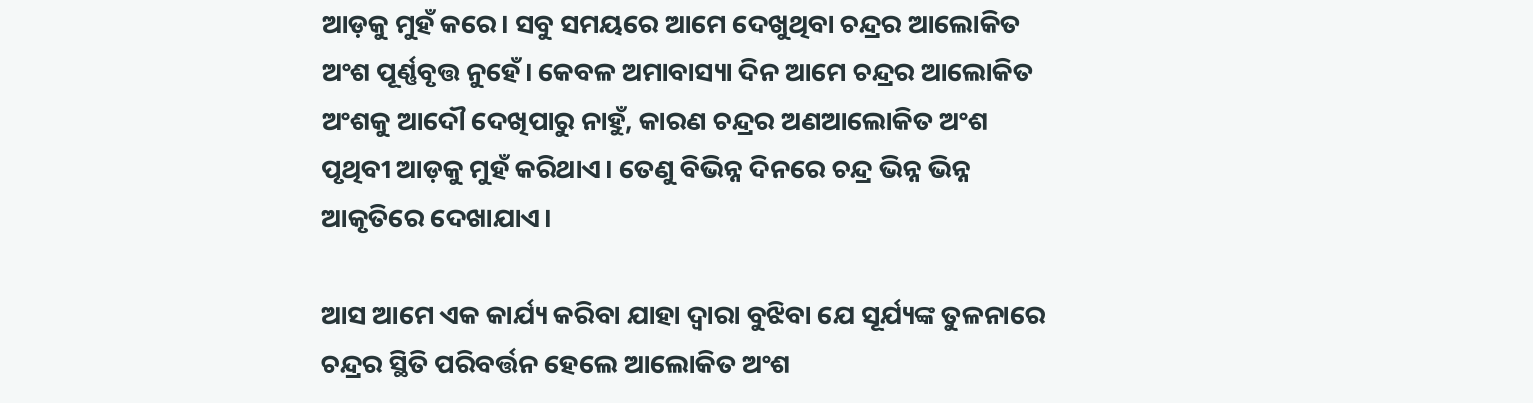ଆଡ଼କୁ ମୁହଁ କରେ। ସବୁ ସମୟରେ ଆମେ ଦେଖୁଥିବା ଚନ୍ଦ୍ରର ଆଲୋକିତ ଅଂଶ ପୂର୍ଣ୍ଣବୃତ୍ତ ନୁହେଁ। କେବଳ ଅମାବାସ୍ୟା ଦିନ ଆମେ ଚନ୍ଦ୍ରର ଆଲୋକିତ ଅଂଶକୁ ଆଦୌ ଦେଖିପାରୁ ନାହୁଁ, କାରଣ ଚନ୍ଦ୍ରର ଅଣଆଲୋକିତ ଅଂଶ ପୃଥିବୀ ଆଡ଼କୁ ମୁହଁ କରିଥାଏ। ତେଣୁ ବିଭିନ୍ନ ଦିନରେ ଚନ୍ଦ୍ର ଭିନ୍ନ ଭିନ୍ନ ଆକୃତିରେ ଦେଖାଯାଏ।

ଆସ ଆମେ ଏକ କାର୍ଯ୍ୟ କରିବା ଯାହା ଦ୍ବାରା ବୁଝିବା ଯେ ସୂର୍ଯ୍ୟଙ୍କ ତୁଳନାରେ ଚନ୍ଦ୍ରର ସ୍ଥିତି ପରିବର୍ତ୍ତନ ହେଲେ ଆଲୋକିତ ଅଂଶ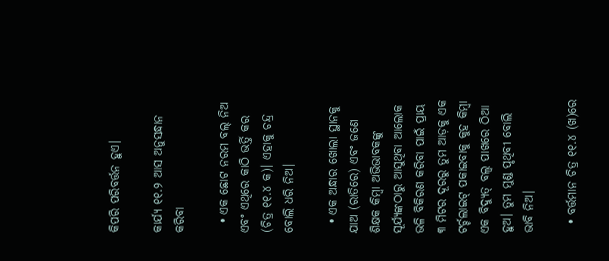କିପରି ପରିବର୍ତ୍ତନ ହୁଏ।

କାର୍ଯ୍ୟ ୧୧.୨ ଆସ ଅନୁସନ୍ଧାନ କରିବା

  • ଏକ ଛୋଟ ନରମ ବଲ୍‌ ନିଅ ଏବଂ ଏଥିରେ କାଠି ଭର୍ତ୍ତି କର (ଚିତ୍ର ୧୧.୪ କ)। ଏହାକୁ ଚନ୍ଦ୍ର ବୋଲି ଧରି ନିଅ।

  • ଏକ ଅନ୍ଧାର ଖୋଲା ସ୍ଥାନକୁ ଯାଅ (ରାତିରେ) ଏବଂ ଜଣେ ଶିକ୍ଷକ କିମ୍ବା ଅଭିଭାବକଙ୍କୁ ସୂର୍ଯ୍ୟଙ୍କଠାରୁ ଆସୁଥିବା ଆଲୋକ ଭଳି ବିକିରଣ କରିବା ପାଇଁ ପ୍ରାୟ ୩ ମିଟର ଦୂରରୁ ତୁମ ଆଡ଼କୁ ଏକ ଟର୍ଚ୍ଚଲାଇଟ୍ ପକାଇବାକୁ କୁହ କିମ୍ବା ଏକ ବିଦ୍ୟୁତ୍ ବଲ୍ବ ପାଖରେ ଠିଆ ହୁଅ। ତୁମ ମୁଣ୍ଡ ପୃଥିବୀ ବୋଲି ଭାବି ନିଅ।

  • ବର୍ତ୍ତମାନ ଚିତ୍ର ୧୧.୪ (ଖ)ରେ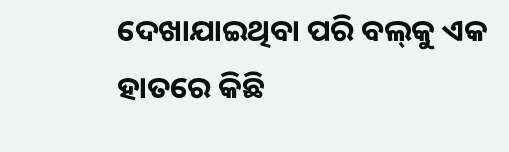ଦେଖାଯାଇଥିବା ପରି ବଲ୍‌କୁ ଏକ ହାତରେ କିଛି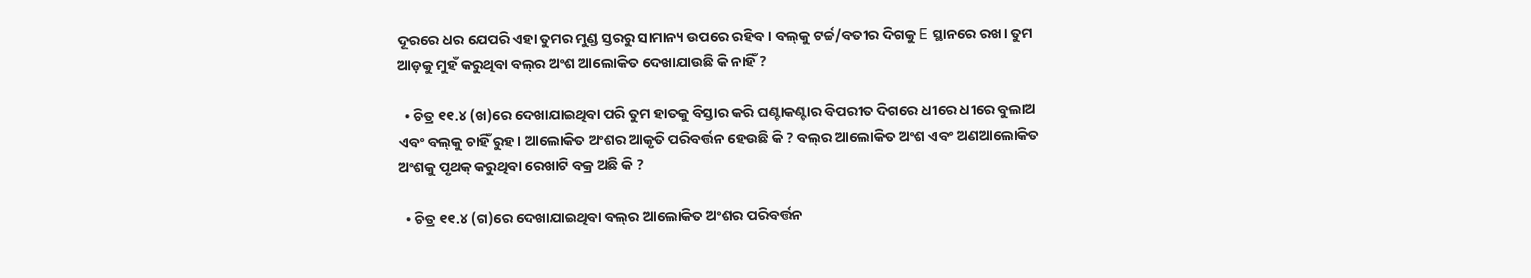ଦୂରରେ ଧର ଯେପରି ଏହା ତୁମର ମୁଣ୍ଡ ସ୍ତରରୁ ସାମାନ୍ୟ ଉପରେ ରହିବ। ବଲ୍‌କୁ ଟର୍ଚ୍ଚ/ବତୀର ଦିଗକୁ E ସ୍ଥାନରେ ରଖ। ତୁମ ଆଡ଼କୁ ମୁହଁ କରୁଥିବା ବଲ୍‌ର ଅଂଶ ଆଲୋକିତ ଦେଖାଯାଉଛି କି ନାହିଁ ?

  • ଚିତ୍ର ୧୧.୪ (ଖ)ରେ ଦେଖାଯାଇଥିବା ପରି ତୁମ ହାତକୁ ବିସ୍ତାର କରି ଘଣ୍ଟାକଣ୍ଟାର ବିପରୀତ ଦିଗରେ ଧୀରେ ଧୀରେ ବୁଲାଅ ଏବଂ ବଲ୍‌କୁ ଚାହିଁ ରୁହ। ଆଲୋକିତ ଅଂଶର ଆକୃତି ପରିବର୍ତ୍ତନ ହେଉଛି କି ? ବଲ୍‌ର ଆଲୋକିତ ଅଂଶ ଏବଂ ଅଣଆଲୋକିତ ଅଂଶକୁ ପୃଥକ୍ କରୁଥିବା ରେଖାଟି ବକ୍ର ଅଛି କି ?

  • ଚିତ୍ର ୧୧.୪ (ଗ)ରେ ଦେଖାଯାଇଥିବା ବଲ୍‌ର ଆଲୋକିତ ଅଂଶର ପରିବର୍ତ୍ତନ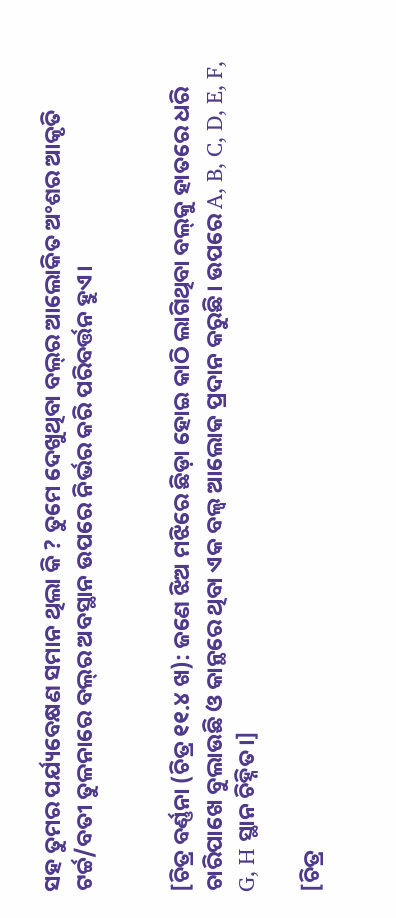ସହ ତୁମର ପର୍ଯ୍ୟବେକ୍ଷଣ ସମାନ ଥିଲା କି ? ତୁମେ ଦେଖୁଥିବା ବଲ୍‌ର ଆଲୋକିତ ଅଂଶର ଆକୃତି ଟର୍ଚ୍ଚ/ବତୀ ତୁଳନାରେ ବଲ୍‌ର ଅବସ୍ଥାନ ଉପରେ ନିର୍ଭର କରି ପରିବର୍ତ୍ତନ ହୁଏ।


[ଚିତ୍ର ବର୍ଣ୍ଣନା (ଚିତ୍ର ୧୧.୪ ଖ): ଜଣେ ଝିଅ ମଝିରେ ଛିଡ଼ା ହୋଇ କାଠି ଲାଗିଥିବା ବଲ୍‌କୁ ହାତରେ ଧରି ଚାରିପାଖେ ବୁଲାଉଛି ଓ କାନ୍ଥରେ ଥିବା ଏକ ବଲ୍ବ ଆଲୋକ ପ୍ରଦାନ କରୁଛି। ଉପରେ A, B, C, D, E, F, G, H ସ୍ଥାନ ଚିହ୍ନିତ।]

[ଚିତ୍ର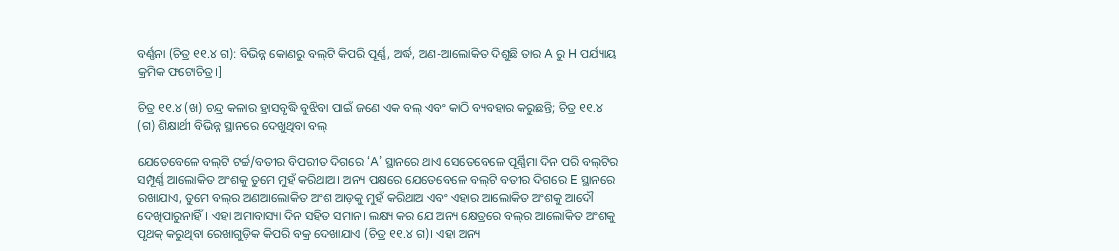ବର୍ଣ୍ଣନା (ଚିତ୍ର ୧୧.୪ ଗ): ବିଭିନ୍ନ କୋଣରୁ ବଲ୍‌ଟି କିପରି ପୂର୍ଣ୍ଣ, ଅର୍ଦ୍ଧ, ଅଣ-ଆଲୋକିତ ଦିଶୁଛି ତାର A ରୁ H ପର୍ଯ୍ୟାୟ କ୍ରମିକ ଫଟୋଚିତ୍ର।]

ଚିତ୍ର ୧୧.୪ (ଖ) ଚନ୍ଦ୍ର କଳାର ହ୍ରାସବୃଦ୍ଧି ବୁଝିବା ପାଇଁ ଜଣେ ଏକ ବଲ୍‌ ଏବଂ କାଠି ବ୍ୟବହାର କରୁଛନ୍ତି; ଚିତ୍ର ୧୧.୪ (ଗ) ଶିକ୍ଷାର୍ଥୀ ବିଭିନ୍ନ ସ୍ଥାନରେ ଦେଖୁଥିବା ବଲ୍

ଯେତେବେଳେ ବଲ୍‌ଟି ଟର୍ଚ୍ଚ/ବତୀର ବିପରୀତ ଦିଗରେ ‘A’ ସ୍ଥାନରେ ଥାଏ ସେତେବେଳେ ପୂର୍ଣ୍ଣିମା ଦିନ ପରି ବଲ୍‌ଟିର ସମ୍ପୂର୍ଣ୍ଣ ଆଲୋକିତ ଅଂଶକୁ ତୁମେ ମୁହଁ କରିଥାଅ। ଅନ୍ୟ ପକ୍ଷରେ ଯେତେବେଳେ ବଲ୍‌ଟି ବତୀର ଦିଗରେ E ସ୍ଥାନରେ ରଖାଯାଏ, ତୁମେ ବଲ୍‌ର ଅଣଆଲୋକିତ ଅଂଶ ଆଡ଼କୁ ମୁହଁ କରିଥାଅ ଏବଂ ଏହାର ଆଲୋକିତ ଅଂଶକୁ ଆଦୌ ଦେଖିପାରୁନାହିଁ। ଏହା ଅମାବାସ୍ୟା ଦିନ ସହିତ ସମାନ। ଲକ୍ଷ୍ୟ କର ଯେ ଅନ୍ୟ କ୍ଷେତ୍ରରେ ବଲ୍‌ର ଆଲୋକିତ ଅଂଶକୁ ପୃଥକ୍ କରୁଥିବା ରେଖାଗୁଡ଼ିକ କିପରି ବକ୍ର ଦେଖାଯାଏ (ଚିତ୍ର ୧୧.୪ ଗ)। ଏହା ଅନ୍ୟ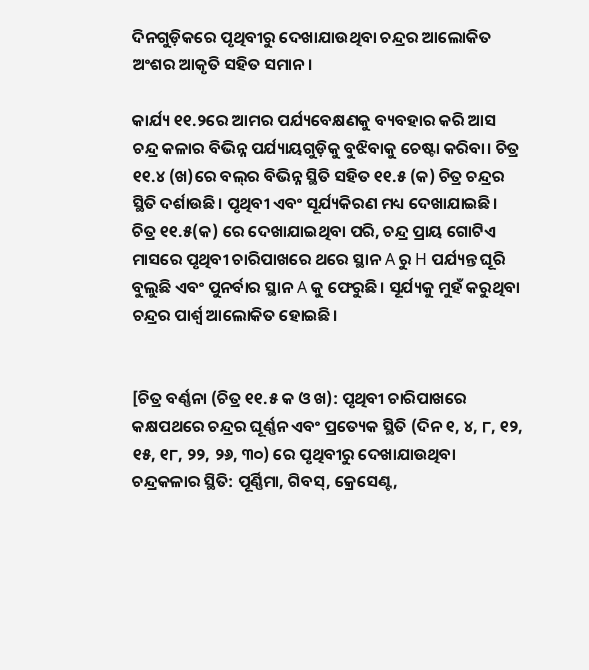ଦିନଗୁଡ଼ିକରେ ପୃଥିବୀରୁ ଦେଖାଯାଉଥିବା ଚନ୍ଦ୍ରର ଆଲୋକିତ ଅଂଶର ଆକୃତି ସହିତ ସମାନ।

କାର୍ଯ୍ୟ ୧୧.୨ରେ ଆମର ପର୍ଯ୍ୟବେକ୍ଷଣକୁ ବ୍ୟବହାର କରି ଆସ ଚନ୍ଦ୍ର କଳାର ବିଭିନ୍ନ ପର୍ଯ୍ୟାୟଗୁଡ଼ିକୁ ବୁଝିବାକୁ ଚେଷ୍ଟା କରିବା। ଚିତ୍ର ୧୧.୪ (ଖ)ରେ ବଲ୍‌ର ବିଭିନ୍ନ ସ୍ଥିତି ସହିତ ୧୧.୫ (କ) ଚିତ୍ର ଚନ୍ଦ୍ରର ସ୍ଥିତି ଦର୍ଶାଉଛି। ପୃଥିବୀ ଏବଂ ସୂର୍ଯ୍ୟକିରଣ ମଧ୍ୟ ଦେଖାଯାଇଛି। ଚିତ୍ର ୧୧.୫(କ) ରେ ଦେଖାଯାଇଥିବା ପରି, ଚନ୍ଦ୍ର ପ୍ରାୟ ଗୋଟିଏ ମାସରେ ପୃଥିବୀ ଚାରିପାଖରେ ଥରେ ସ୍ଥାନ A ରୁ H ପର୍ଯ୍ୟନ୍ତ ଘୂରି ବୁଲୁଛି ଏବଂ ପୁନର୍ବାର ସ୍ଥାନ A କୁ ଫେରୁଛି। ସୂର୍ଯ୍ୟକୁ ମୁହଁ କରୁଥିବା ଚନ୍ଦ୍ରର ପାର୍ଶ୍ବ ଆଲୋକିତ ହୋଇଛି।


[ଚିତ୍ର ବର୍ଣ୍ଣନା (ଚିତ୍ର ୧୧.୫ କ ଓ ଖ): ପୃଥିବୀ ଚାରିପାଖରେ କକ୍ଷପଥରେ ଚନ୍ଦ୍ରର ଘୂର୍ଣ୍ଣନ ଏବଂ ପ୍ରତ୍ୟେକ ସ୍ଥିତି (ଦିନ ୧, ୪, ୮, ୧୨, ୧୫, ୧୮, ୨୨, ୨୬, ୩୦) ରେ ପୃଥିବୀରୁ ଦେଖାଯାଉଥିବା ଚନ୍ଦ୍ରକଳାର ସ୍ଥିତି: ପୂର୍ଣ୍ଣିମା, ଗିବସ୍, କ୍ରେସେଣ୍ଟ,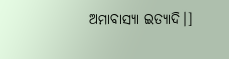ଅମାବାସ୍ୟା ଇତ୍ୟାଦି।]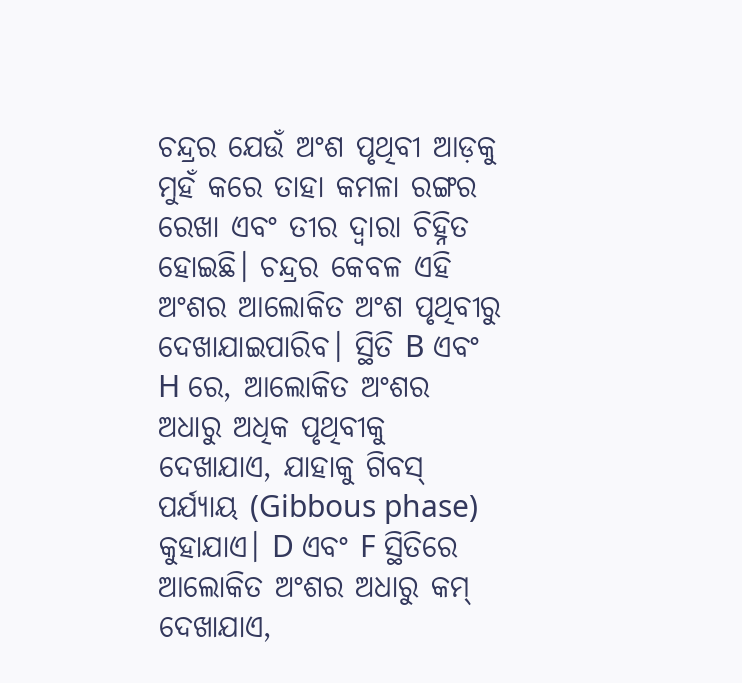ଚନ୍ଦ୍ରର ଯେଉଁ ଅଂଶ ପୃଥିବୀ ଆଡ଼କୁ ମୁହଁ କରେ ତାହା କମଳା ରଙ୍ଗର ରେଖା ଏବଂ ତୀର ଦ୍ବାରା ଚିହ୍ନିତ ହୋଇଛି। ଚନ୍ଦ୍ରର କେବଳ ଏହି ଅଂଶର ଆଲୋକିତ ଅଂଶ ପୃଥିବୀରୁ ଦେଖାଯାଇପାରିବ। ସ୍ଥିତି B ଏବଂ H ରେ, ଆଲୋକିତ ଅଂଶର ଅଧାରୁ ଅଧିକ ପୃଥିବୀକୁ ଦେଖାଯାଏ, ଯାହାକୁ ଗିବସ୍ ପର୍ଯ୍ୟାୟ (Gibbous phase) କୁହାଯାଏ। D ଏବଂ F ସ୍ଥିତିରେ ଆଲୋକିତ ଅଂଶର ଅଧାରୁ କମ୍ ଦେଖାଯାଏ,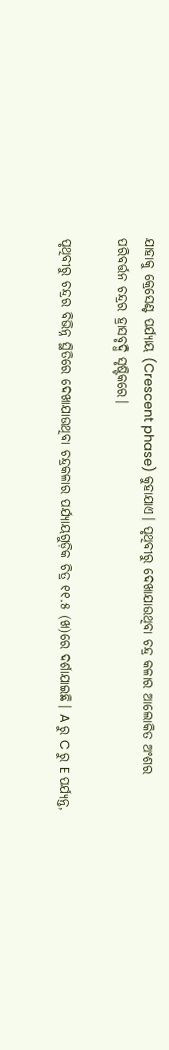ଯାହାକୁ କ୍ରେସେଣ୍ଟ ପର୍ଯ୍ୟାୟ (Crescent phase) କୁହାଯାଏ। ପୃଥିବୀରୁ ଦେଖାଯାଉଥିବା ଚନ୍ଦ୍ର କଳାର ଆଲୋକିତ ଅଂଶର ପରିବର୍ତ୍ତନ ଚନ୍ଦ୍ରର ହ୍ରାସବୃଦ୍ଧି ସୃଷ୍ଟିକରେ।

ପୃଥିବୀରୁ ଚନ୍ଦ୍ରର ବିଭିନ୍ନ ସ୍ଥିତିରେ ଦେଖାଯାଉଥିବା ଚନ୍ଦ୍ରକଳାର ପର୍ଯ୍ୟାୟଗୁଡ଼ିକ ଚିତ୍ର ୧୧.୫ (ଖ)ରେ ଦର୍ଶାଯାଇଛି। A ରୁ C ରୁ E ପର୍ଯ୍ୟନ୍ତ,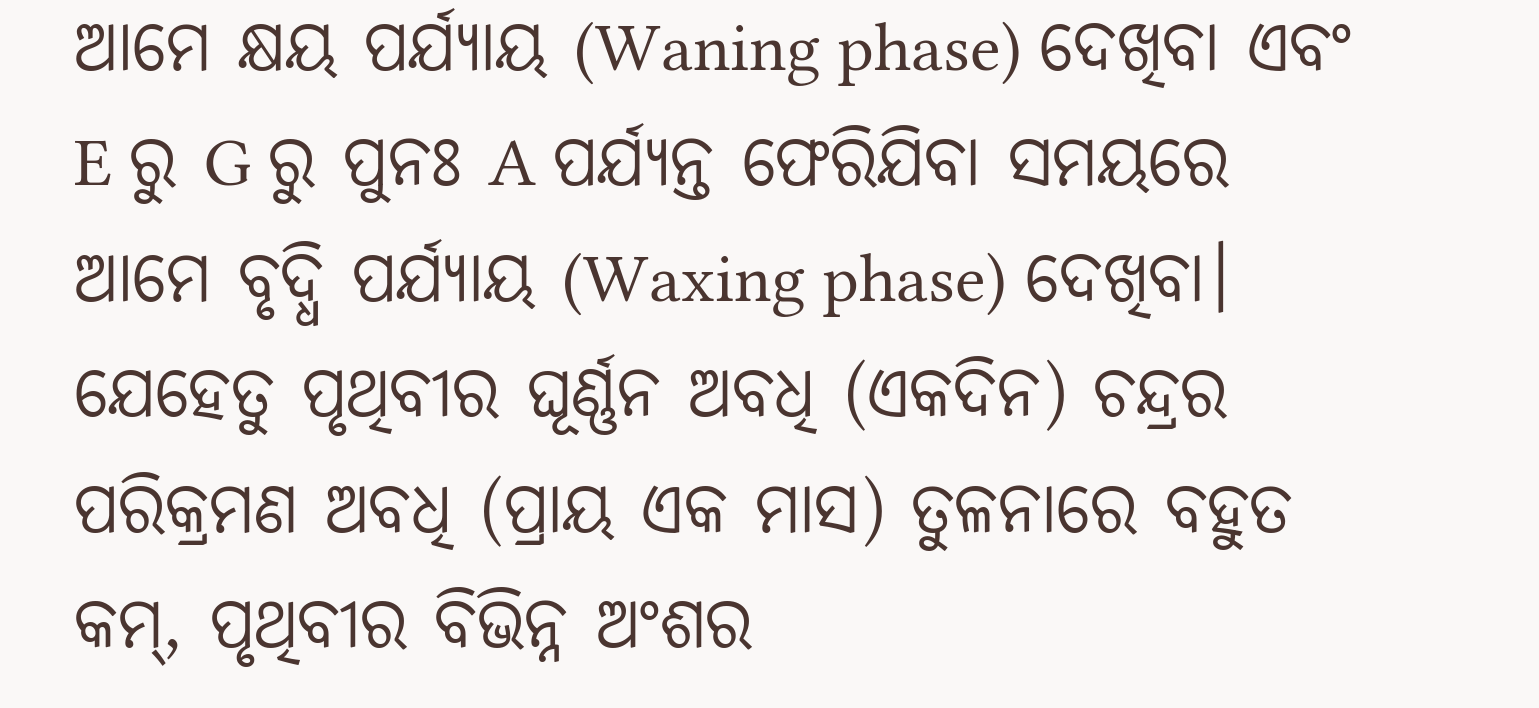ଆମେ କ୍ଷୟ ପର୍ଯ୍ୟାୟ (Waning phase) ଦେଖିବା ଏବଂ E ରୁ G ରୁ ପୁନଃ A ପର୍ଯ୍ୟନ୍ତ ଫେରିଯିବା ସମୟରେ ଆମେ ବୃଦ୍ଧି ପର୍ଯ୍ୟାୟ (Waxing phase) ଦେଖିବା। ଯେହେତୁ ପୃଥିବୀର ଘୂର୍ଣ୍ଣନ ଅବଧି (ଏକଦିନ) ଚନ୍ଦ୍ରର ପରିକ୍ରମଣ ଅବଧି (ପ୍ରାୟ ଏକ ମାସ) ତୁଳନାରେ ବହୁତ କମ୍, ପୃଥିବୀର ବିଭିନ୍ନ ଅଂଶର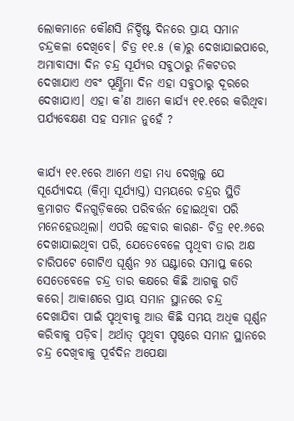ଲୋକମାନେ କୌଣସି ନିର୍ଦ୍ଦିଷ୍ଟ ଦିନରେ ପ୍ରାୟ ସମାନ ଚନ୍ଦ୍ରକଳା ଦେଖିବେ। ଚିତ୍ର ୧୧.୫ (କ)ରୁ ଦେଖାଯାଇପାରେ, ଅମାବାସ୍ୟା ଦିନ ଚନ୍ଦ୍ର ସୂର୍ଯ୍ୟର ସବୁଠାରୁ ନିକଟତର ଦେଖାଯାଏ ଏବଂ ପୂର୍ଣ୍ଣିମା ଦିନ ଏହା ସବୁଠାରୁ ଦୂରରେ ଦେଖାଯାଏ। ଏହା କ’ଣ ଆମେ କାର୍ଯ୍ୟ ୧୧.୧ରେ କରିଥିବା ପର୍ଯ୍ୟବେକ୍ଷଣ ସହ ସମାନ ନୁହେଁ ?


କାର୍ଯ୍ୟ ୧୧.୧ରେ ଆମେ ଏହା ମଧ୍ୟ ଦେଖିଲୁ ଯେ ସୂର୍ଯ୍ୟୋଦୟ (କିମ୍ବା ସୂର୍ଯ୍ୟାସ୍ତ) ସମୟରେ ଚନ୍ଦ୍ରର ସ୍ଥିତି କ୍ରମାଗତ ଦିନଗୁଡ଼ିକରେ ପରିବର୍ତ୍ତନ ହୋଇଥିବା ପରି ମନେହେଉଥିଲା। ଏପରି ହେବାର କାରଣ- ଚିତ୍ର ୧୧.୬ରେ ଦେଖାଯାଇଥିବା ପରି, ଯେତେବେଳେ ପୃଥିବୀ ତାର ଅକ୍ଷ ଚାରିପଟେ ଗୋଟିଏ ଘୂର୍ଣ୍ଣନ ୨୪ ଘଣ୍ଟାରେ ସମାପ୍ତ କରେ ସେତେବେଳେ ଚନ୍ଦ୍ର ତାର କକ୍ଷରେ କିଛି ଆଗକୁ ଗତି କରେ। ଆକାଶରେ ପ୍ରାୟ ସମାନ ସ୍ଥାନରେ ଚନ୍ଦ୍ର ଦେଖାଯିବା ପାଇଁ ପୃଥିବୀକୁ ଆଉ କିଛି ସମୟ ଅଧିକ ଘୂର୍ଣ୍ଣନ କରିବାକୁ ପଡ଼ିବ। ଅର୍ଥାତ୍ ପୃଥିବୀ ପୃଷ୍ଠରେ ସମାନ ସ୍ଥାନରେ ଚନ୍ଦ୍ର ଦେଖିବାକୁ ପୂର୍ବଦିନ ଅପେକ୍ଷା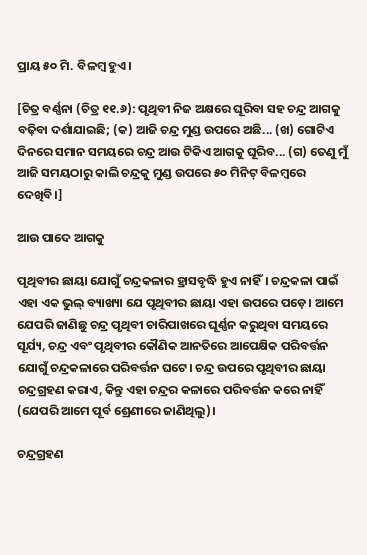ପ୍ରାୟ ୫୦ ମି. ବିଳମ୍ବ ହୁଏ।

[ଚିତ୍ର ବର୍ଣ୍ଣନା (ଚିତ୍ର ୧୧.୬): ପୃଥିବୀ ନିଜ ଅକ୍ଷରେ ଘୂରିବା ସହ ଚନ୍ଦ୍ର ଆଗକୁ ବଢ଼ିବା ଦର୍ଶାଯାଇଛି; (କ) ଆଜି ଚନ୍ଦ୍ର ମୁଣ୍ଡ ଉପରେ ଅଛି... (ଖ) ଗୋଟିଏ ଦିନରେ ସମାନ ସମୟରେ ଚନ୍ଦ୍ର ଆଉ ଟିକିଏ ଆଗକୁ ଘୂରିବ... (ଗ) ତେଣୁ ମୁଁ ଆଜି ସମୟଠାରୁ କାଲି ଚନ୍ଦ୍ରକୁ ମୁଣ୍ଡ ଉପରେ ୫୦ ମିନିଟ୍ ବିଳମ୍ବରେ ଦେଖିବି।]

ଆଉ ପାଦେ ଆଗକୁ

ପୃଥିବୀର ଛାୟା ଯୋଗୁଁ ଚନ୍ଦ୍ରକଳାର ହ୍ରାସବୃଦ୍ଧି ହୁଏ ନାହିଁ। ଚନ୍ଦ୍ରକଳା ପାଇଁ ଏହା ଏକ ଭୁଲ୍ ବ୍ୟାଖ୍ୟା ଯେ ପୃଥିବୀର ଛାୟା ଏହା ଉପରେ ପଡ଼େ। ଆମେ ଯେପରି ଜାଣିଛୁ ଚନ୍ଦ୍ର ପୃଥିବୀ ଚାରିପାଖରେ ଘୂର୍ଣ୍ଣନ କରୁଥିବା ସମୟରେ ସୂର୍ଯ୍ୟ, ଚନ୍ଦ୍ର ଏବଂ ପୃଥିବୀର କୌଣିକ ଆନତିରେ ଆପେକ୍ଷିକ ପରିବର୍ତ୍ତନ ଯୋଗୁଁ ଚନ୍ଦ୍ରକଳାରେ ପରିବର୍ତ୍ତନ ଘଟେ। ଚନ୍ଦ୍ର ଉପରେ ପୃଥିବୀର ଛାୟା ଚନ୍ଦ୍ରଗ୍ରହଣ କରାଏ, କିନ୍ତୁ ଏହା ଚନ୍ଦ୍ରର କଳାରେ ପରିବର୍ତ୍ତନ କରେ ନାହିଁ (ଯେପରି ଆମେ ପୂର୍ବ ଶ୍ରେଣୀରେ ଜାଣିଥିଲୁ)।

ଚନ୍ଦ୍ରଗ୍ରହଣ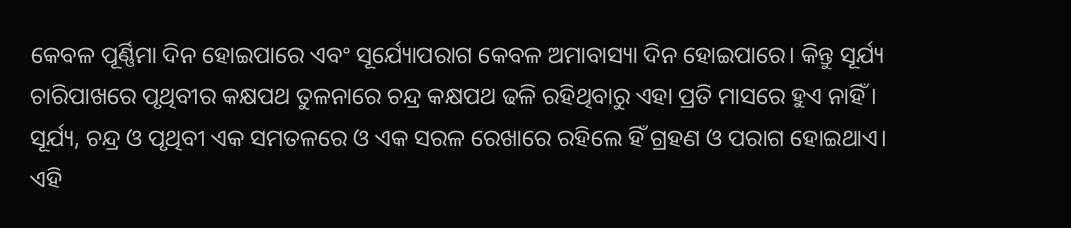କେବଳ ପୂର୍ଣ୍ଣିମା ଦିନ ହୋଇପାରେ ଏବଂ ସୂର୍ଯ୍ୟୋପରାଗ କେବଳ ଅମାବାସ୍ୟା ଦିନ ହୋଇପାରେ। କିନ୍ତୁ ସୂର୍ଯ୍ୟ ଚାରିପାଖରେ ପୃଥିବୀର କକ୍ଷପଥ ତୁଳନାରେ ଚନ୍ଦ୍ର କକ୍ଷପଥ ଢଳି ରହିଥିବାରୁ ଏହା ପ୍ରତି ମାସରେ ହୁଏ ନାହିଁ। ସୂର୍ଯ୍ୟ, ଚନ୍ଦ୍ର ଓ ପୃଥିବୀ ଏକ ସମତଳରେ ଓ ଏକ ସରଳ ରେଖାରେ ରହିଲେ ହିଁ ଗ୍ରହଣ ଓ ପରାଗ ହୋଇଥାଏ। ଏହି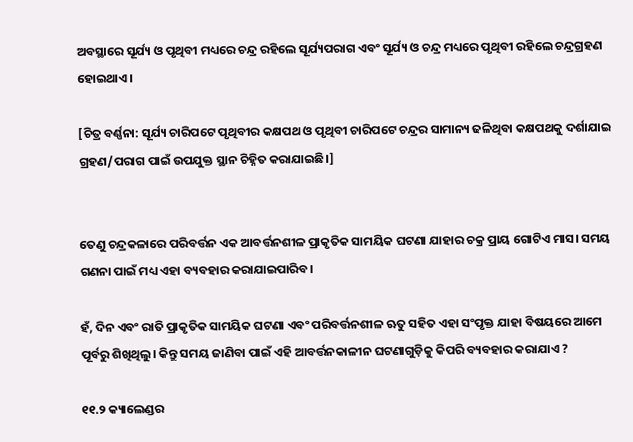ଅବସ୍ଥାରେ ସୂର୍ଯ୍ୟ ଓ ପୃଥିବୀ ମଧ୍ୟରେ ଚନ୍ଦ୍ର ରହିଲେ ସୂର୍ଯ୍ୟପରାଗ ଏବଂ ସୂର୍ଯ୍ୟ ଓ ଚନ୍ଦ୍ର ମଧ୍ୟରେ ପୃଥିବୀ ରହିଲେ ଚନ୍ଦ୍ରଗ୍ରହଣ ହୋଇଥାଏ।

[ଚିତ୍ର ବର୍ଣ୍ଣନା: ସୂର୍ଯ୍ୟ ଚାରିପଟେ ପୃଥିବୀର କକ୍ଷପଥ ଓ ପୃଥିବୀ ଚାରିପଟେ ଚନ୍ଦ୍ରର ସାମାନ୍ୟ ଢଳିଥିବା କକ୍ଷପଥକୁ ଦର୍ଶାଯାଇ ଗ୍ରହଣ/ପରାଗ ପାଇଁ ଉପଯୁକ୍ତ ସ୍ଥାନ ଚିହ୍ନିତ କରାଯାଇଛି।]


ତେଣୁ ଚନ୍ଦ୍ରକଳାରେ ପରିବର୍ତ୍ତନ ଏକ ଆବର୍ତ୍ତନଶୀଳ ପ୍ରାକୃତିକ ସାମୟିକ ଘଟଣା ଯାହାର ଚକ୍ର ପ୍ରାୟ ଗୋଟିଏ ମାସ। ସମୟ ଗଣନା ପାଇଁ ମଧ୍ୟ ଏହା ବ୍ୟବହାର କରାଯାଇପାରିବ।

ହଁ, ଦିନ ଏବଂ ରାତି ପ୍ରାକୃତିକ ସାମୟିକ ଘଟଣା ଏବଂ ପରିବର୍ତ୍ତନଶୀଳ ଋତୁ ସହିତ ଏହା ସଂପୃକ୍ତ ଯାହା ବିଷୟରେ ଆମେ ପୂର୍ବରୁ ଶିଖିଥିଲୁ। କିନ୍ତୁ ସମୟ ଜାଣିବା ପାଇଁ ଏହି ଆବର୍ତ୍ତନକାଳୀନ ଘଟଣାଗୁଡ଼ିକୁ କିପରି ବ୍ୟବହାର କରାଯାଏ ?

୧୧.୨ କ୍ୟାଲେଣ୍ଡର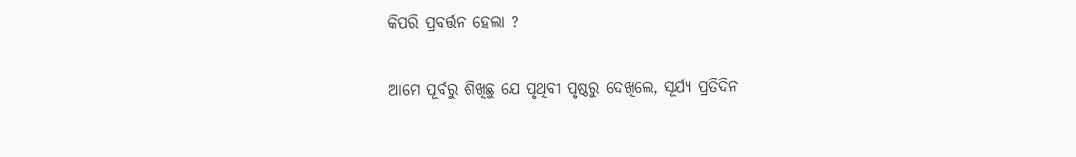କିପରି ପ୍ରବର୍ତ୍ତନ ହେଲା ?

ଆମେ ପୂର୍ବରୁ ଶିଖିଛୁ ଯେ ପୃଥିବୀ ପୃଷ୍ଠରୁ ଦେଖିଲେ, ସୂର୍ଯ୍ୟ ପ୍ରତିଦିନ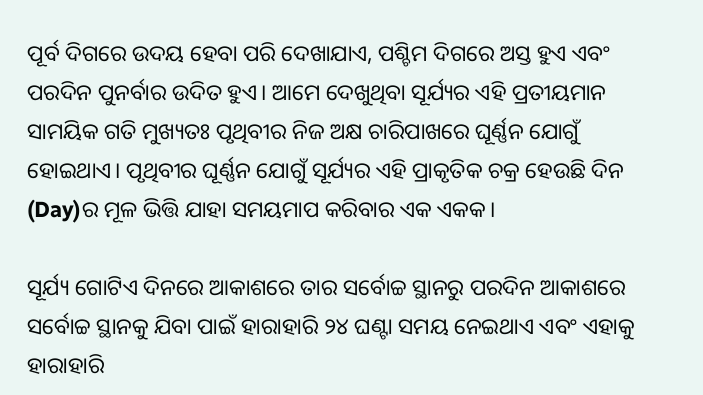ପୂର୍ବ ଦିଗରେ ଉଦୟ ହେବା ପରି ଦେଖାଯାଏ, ପଶ୍ଚିମ ଦିଗରେ ଅସ୍ତ ହୁଏ ଏବଂ ପରଦିନ ପୁନର୍ବାର ଉଦିତ ହୁଏ। ଆମେ ଦେଖୁଥିବା ସୂର୍ଯ୍ୟର ଏହି ପ୍ରତୀୟମାନ ସାମୟିକ ଗତି ମୁଖ୍ୟତଃ ପୃଥିବୀର ନିଜ ଅକ୍ଷ ଚାରିପାଖରେ ଘୂର୍ଣ୍ଣନ ଯୋଗୁଁ ହୋଇଥାଏ। ପୃଥିବୀର ଘୂର୍ଣ୍ଣନ ଯୋଗୁଁ ସୂର୍ଯ୍ୟର ଏହି ପ୍ରାକୃତିକ ଚକ୍ର ହେଉଛି ଦିନ (Day)ର ମୂଳ ଭିତ୍ତି ଯାହା ସମୟମାପ କରିବାର ଏକ ଏକକ।

ସୂର୍ଯ୍ୟ ଗୋଟିଏ ଦିନରେ ଆକାଶରେ ତାର ସର୍ବୋଚ୍ଚ ସ୍ଥାନରୁ ପରଦିନ ଆକାଶରେ ସର୍ବୋଚ୍ଚ ସ୍ଥାନକୁ ଯିବା ପାଇଁ ହାରାହାରି ୨୪ ଘଣ୍ଟା ସମୟ ନେଇଥାଏ ଏବଂ ଏହାକୁ ହାରାହାରି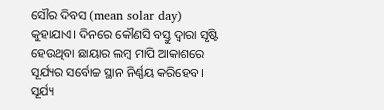ସୌର ଦିବସ (mean solar day) କୁହାଯାଏ। ଦିନରେ କୌଣସି ବସ୍ତୁ ଦ୍ବାରା ସୃଷ୍ଟି ହେଉଥିବା ଛାୟାର ଲମ୍ବ ମାପି ଆକାଶରେ ସୂର୍ଯ୍ୟର ସର୍ବୋଚ୍ଚ ସ୍ଥାନ ନିର୍ଣ୍ଣୟ କରିହେବ। ସୂର୍ଯ୍ୟ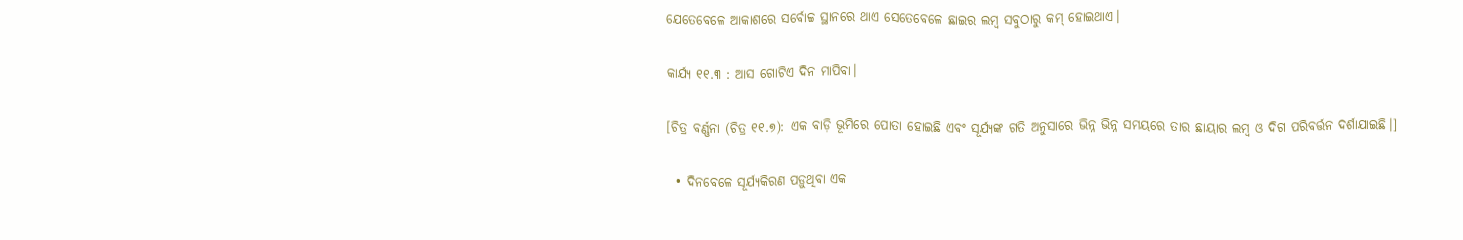ଯେତେବେଳେ ଆକାଶରେ ସର୍ବୋଚ୍ଚ ସ୍ଥାନରେ ଥାଏ ସେତେବେଳେ ଛାଇର ଲମ୍ବ ସବୁଠାରୁ କମ୍ ହୋଇଥାଏ।

କାର୍ଯ୍ୟ ୧୧.୩ : ଆସ ଗୋଟିଏ ଦିନ ମାପିବା।

[ଚିତ୍ର ବର୍ଣ୍ଣନା (ଚିତ୍ର ୧୧.୭): ଏକ ବାଡ଼ି ଭୂମିରେ ପୋତା ହୋଇଛି ଏବଂ ସୂର୍ଯ୍ୟଙ୍କ ଗତି ଅନୁସାରେ ଭିନ୍ନ ଭିନ୍ନ ସମୟରେ ତାର ଛାୟାର ଲମ୍ବ ଓ ଦିଗ ପରିବର୍ତ୍ତନ ଦର୍ଶାଯାଇଛି।]

  • ଦିନବେଳେ ସୂର୍ଯ୍ୟକିରଣ ପଡ଼ୁଥିବା ଏକ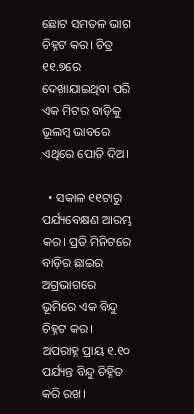ଛୋଟ ସମତଳ ଭାଗ ଚିହ୍ନଟ କର। ଚିତ୍ର ୧୧.୭ରେ ଦେଖାଯାଇଥିବା ପରି ଏକ ମିଟର ବାଡ଼ିକୁ ଭୂଲମ୍ବ ଭାବରେ ଏଥିରେ ପୋତି ଦିଅ।

  • ସକାଳ ୧୧ଟାରୁ ପର୍ଯ୍ୟବେକ୍ଷଣ ଆରମ୍ଭ କର। ପ୍ରତି ମିନିଟରେ ବାଡ଼ିର ଛାଇର ଅଗ୍ରଭାଗରେ ଭୂମିରେ ଏକ ବିନ୍ଦୁ ଚିହ୍ନଟ କର। ଅପରାହ୍ନ ପ୍ରାୟ ୧.୧୦ ପର୍ଯ୍ୟନ୍ତ ବିନ୍ଦୁ ଚିହ୍ନିତ କରି ରଖ।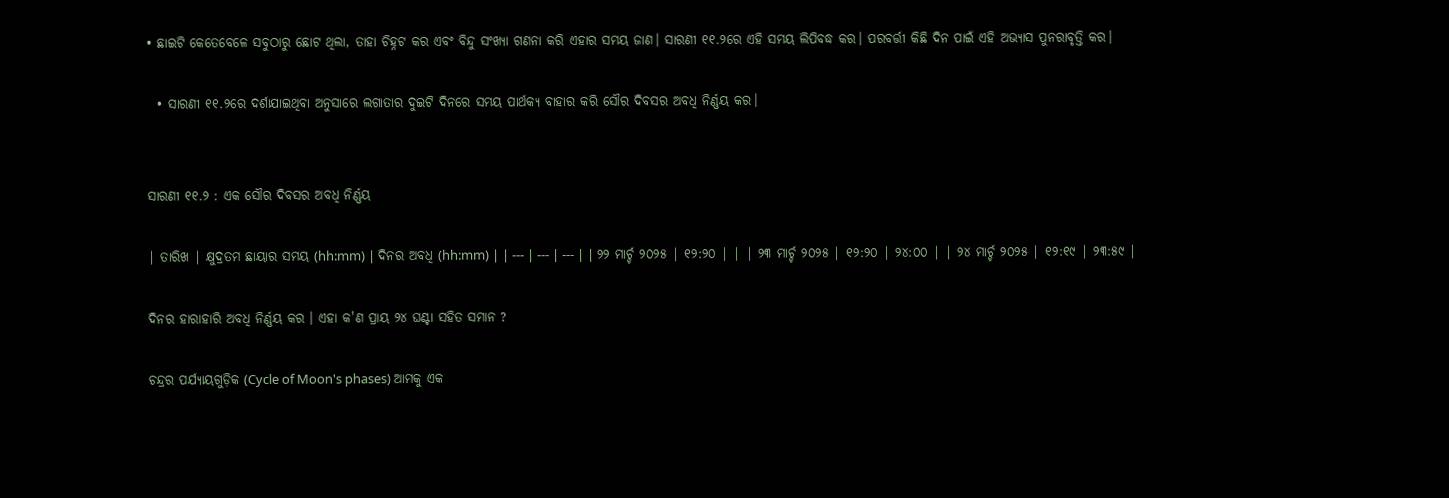• ଛାଇଟି କେତେବେଳେ ସବୁଠାରୁ ଛୋଟ ଥିଲା, ତାହା ଚିହ୍ନଟ କର ଏବଂ ବିନ୍ଦୁ ସଂଖ୍ୟା ଗଣନା କରି ଏହାର ସମୟ ଜାଣ। ସାରଣୀ ୧୧.୨ରେ ଏହି ସମୟ ଲିପିବଦ୍ଧ କର। ପରବର୍ତ୍ତୀ କିଛି ଦିନ ପାଇଁ ଏହି ଅଭ୍ୟାସ ପୁନରାବୃତ୍ତି କର।

  • ସାରଣୀ ୧୧.୨ରେ ଦର୍ଶାଯାଇଥିବା ଅନୁସାରେ ଲଗାତାର ଦୁଇଟି ଦିନରେ ସମୟ ପାର୍ଥକ୍ୟ ବାହାର କରି ସୌର ଦିବସର ଅବଧି ନିର୍ଣ୍ଣୟ କର।


ସାରଣୀ ୧୧.୨ : ଏକ ସୌର ଦିବସର ଅବଧି ନିର୍ଣ୍ଣୟ

| ତାରିଖ | କ୍ଷୁଦ୍ରତମ ଛାୟାର ସମୟ (hh:mm) | ଦିନର ଅବଧି (hh:mm) | | --- | --- | --- | | ୨୨ ମାର୍ଚ୍ଚ ୨୦୨୫ | ୧୨:୨୦ | | | ୨୩ ମାର୍ଚ୍ଚ ୨୦୨୫ | ୧୨:୨୦ | ୨୪:୦୦ | | ୨୪ ମାର୍ଚ୍ଚ ୨୦୨୫ | ୧୨:୧୯ | ୨୩:୫୯ |

ଦିନର ହାରାହାରି ଅବଧି ନିର୍ଣ୍ଣୟ କର । ଏହା କ'ଣ ପ୍ରାୟ ୨୪ ଘଣ୍ଟା ସହିତ ସମାନ ?

ଚନ୍ଦ୍ରର ପର୍ଯ୍ୟାୟଗୁଡ଼ିକ (Cycle of Moon's phases) ଆମକୁ ଏକ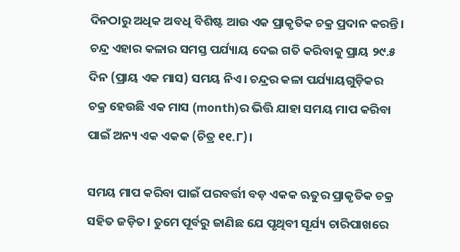ଦିନଠାରୁ ଅଧିକ ଅବଧି ବିଶିଷ୍ଟ ଆଉ ଏକ ପ୍ରାକୃତିକ ଚକ୍ର ପ୍ରଦାନ କରନ୍ତି। ଚନ୍ଦ୍ର ଏହାର କଳାର ସମସ୍ତ ପର୍ଯ୍ୟାୟ ଦେଇ ଗତି କରିବାକୁ ପ୍ରାୟ ୨୯.୫ ଦିନ (ପ୍ରାୟ ଏକ ମାସ) ସମୟ ନିଏ। ଚନ୍ଦ୍ରର କଳା ପର୍ଯ୍ୟାୟଗୁଡ଼ିକର ଚକ୍ର ହେଉଛି ଏକ ମାସ (month)ର ଭିତ୍ତି ଯାହା ସମୟ ମାପ କରିବା ପାଇଁ ଅନ୍ୟ ଏକ ଏକକ (ଚିତ୍ର ୧୧.୮)।

ସମୟ ମାପ କରିବା ପାଇଁ ପରବର୍ତ୍ତୀ ବଡ଼ ଏକକ ଋତୁର ପ୍ରାକୃତିକ ଚକ୍ର ସହିତ ଜଡ଼ିତ। ତୁମେ ପୂର୍ବରୁ ଜାଣିଛ ଯେ ପୃଥିବୀ ସୂର୍ଯ୍ୟ ଚାରିପାଖରେ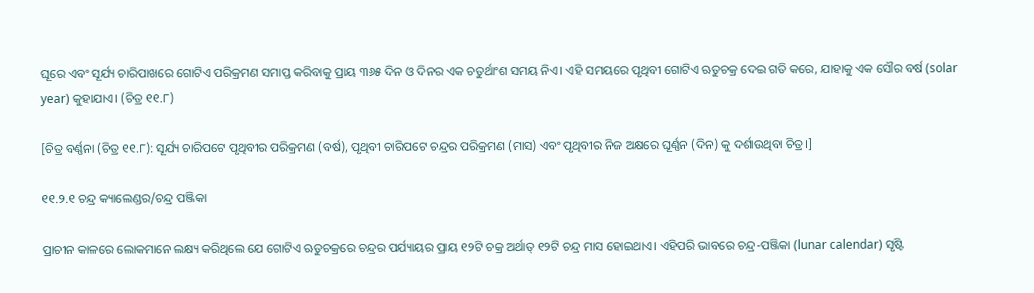ଘୂରେ ଏବଂ ସୂର୍ଯ୍ୟ ଚାରିପାଖରେ ଗୋଟିଏ ପରିକ୍ରମଣ ସମାପ୍ତ କରିବାକୁ ପ୍ରାୟ ୩୬୫ ଦିନ ଓ ଦିନର ଏକ ଚତୁର୍ଥାଂଶ ସମୟ ନିଏ। ଏହି ସମୟରେ ପୃଥିବୀ ଗୋଟିଏ ଋତୁଚକ୍ର ଦେଇ ଗତି କରେ, ଯାହାକୁ ଏକ ସୌର ବର୍ଷ (solar year) କୁହାଯାଏ। (ଚିତ୍ର ୧୧.୮)

[ଚିତ୍ର ବର୍ଣ୍ଣନା (ଚିତ୍ର ୧୧.୮): ସୂର୍ଯ୍ୟ ଚାରିପଟେ ପୃଥିବୀର ପରିକ୍ରମଣ (ବର୍ଷ), ପୃଥିବୀ ଚାରିପଟେ ଚନ୍ଦ୍ରର ପରିକ୍ରମଣ (ମାସ) ଏବଂ ପୃଥିବୀର ନିଜ ଅକ୍ଷରେ ଘୂର୍ଣ୍ଣନ (ଦିନ) କୁ ଦର୍ଶାଉଥିବା ଚିତ୍ର।]

୧୧.୨.୧ ଚନ୍ଦ୍ର କ୍ୟାଲେଣ୍ଡର/ଚନ୍ଦ୍ର ପଞ୍ଜିକା

ପ୍ରାଚୀନ କାଳରେ ଲୋକମାନେ ଲକ୍ଷ୍ୟ କରିଥିଲେ ଯେ ଗୋଟିଏ ଋତୁଚକ୍ରରେ ଚନ୍ଦ୍ରର ପର୍ଯ୍ୟାୟର ପ୍ରାୟ ୧୨ଟି ଚକ୍ର ଅର୍ଥାତ୍ ୧୨ଟି ଚନ୍ଦ୍ର ମାସ ହୋଇଥାଏ। ଏହିପରି ଭାବରେ ଚନ୍ଦ୍ର-ପଞ୍ଜିକା (lunar calendar) ସୃଷ୍ଟି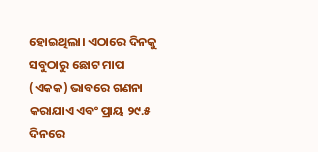ହୋଇଥିଲା। ଏଠାରେ ଦିନକୁ ସବୁଠାରୁ ଛୋଟ ମାପ (ଏକକ) ଭାବରେ ଗଣନା କରାଯାଏ ଏବଂ ପ୍ରାୟ ୨୯.୫ ଦିନରେ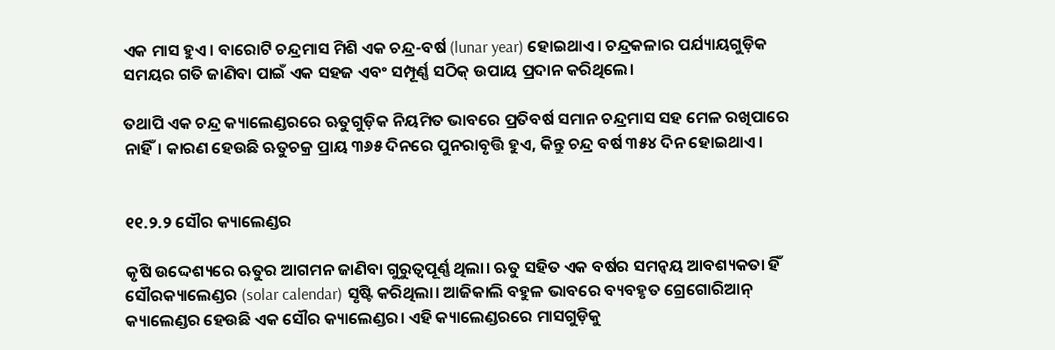ଏକ ମାସ ହୁଏ। ବାରୋଟି ଚନ୍ଦ୍ରମାସ ମିଶି ଏକ ଚନ୍ଦ୍ର-ବର୍ଷ (lunar year) ହୋଇଥାଏ। ଚନ୍ଦ୍ରକଳାର ପର୍ଯ୍ୟାୟଗୁଡ଼ିକ ସମୟର ଗତି ଜାଣିବା ପାଇଁ ଏକ ସହଜ ଏବଂ ସମ୍ପୂର୍ଣ୍ଣ ସଠିକ୍ ଉପାୟ ପ୍ରଦାନ କରିଥିଲେ।

ତଥାପି ଏକ ଚନ୍ଦ୍ର କ୍ୟାଲେଣ୍ଡରରେ ଋତୁଗୁଡ଼ିକ ନିୟମିତ ଭାବରେ ପ୍ରତିବର୍ଷ ସମାନ ଚନ୍ଦ୍ରମାସ ସହ ମେଳ ରଖିପାରେ ନାହିଁ। କାରଣ ହେଉଛି ଋତୁଚକ୍ର ପ୍ରାୟ ୩୬୫ ଦିନରେ ପୁନରାବୃତ୍ତି ହୁଏ, କିନ୍ତୁ ଚନ୍ଦ୍ର ବର୍ଷ ୩୫୪ ଦିନ ହୋଇଥାଏ।


୧୧.୨.୨ ସୌର କ୍ୟାଲେଣ୍ଡର

କୃଷି ଉଦ୍ଦେଶ୍ୟରେ ଋତୁର ଆଗମନ ଜାଣିବା ଗୁରୁତ୍ଵପୂର୍ଣ୍ଣ ଥିଲା। ଋତୁ ସହିତ ଏକ ବର୍ଷର ସମନ୍ଵୟ ଆବଶ୍ୟକତା ହିଁ ସୌରକ୍ୟାଲେଣ୍ଡର (solar calendar) ସୃଷ୍ଟି କରିଥିଲା। ଆଜିକାଲି ବହୁଳ ଭାବରେ ବ୍ୟବହୃତ ଗ୍ରେଗୋରିଆନ୍ କ୍ୟାଲେଣ୍ଡର ହେଉଛି ଏକ ସୌର କ୍ୟାଲେଣ୍ଡର। ଏହି କ୍ୟାଲେଣ୍ଡରରେ ମାସଗୁଡ଼ିକୁ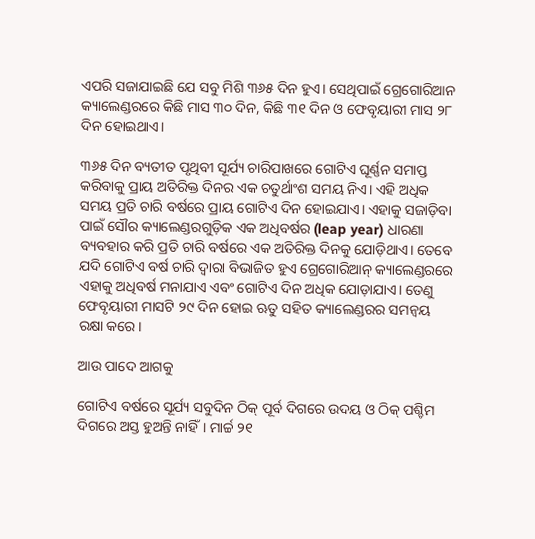ଏପରି ସଜାଯାଇଛି ଯେ ସବୁ ମିଶି ୩୬୫ ଦିନ ହୁଏ। ସେଥିପାଇଁ ଗ୍ରେଗୋରିଆନ କ୍ୟାଲେଣ୍ଡରରେ କିଛି ମାସ ୩୦ ଦିନ, କିଛି ୩୧ ଦିନ ଓ ଫେବୃୟାରୀ ମାସ ୨୮ ଦିନ ହୋଇଥାଏ।

୩୬୫ ଦିନ ବ୍ୟତୀତ ପୃଥିବୀ ସୂର୍ଯ୍ୟ ଚାରିପାଖରେ ଗୋଟିଏ ଘୂର୍ଣ୍ଣନ ସମାପ୍ତ କରିବାକୁ ପ୍ରାୟ ଅତିରିକ୍ତ ଦିନର ଏକ ଚତୁର୍ଥାଂଶ ସମୟ ନିଏ। ଏହି ଅଧିକ ସମୟ ପ୍ରତି ଚାରି ବର୍ଷରେ ପ୍ରାୟ ଗୋଟିଏ ଦିନ ହୋଇଯାଏ। ଏହାକୁ ସଜାଡ଼ିବା ପାଇଁ ସୌର କ୍ୟାଲେଣ୍ଡରଗୁଡ଼ିକ ଏକ ଅଧିବର୍ଷର (leap year) ଧାରଣା ବ୍ୟବହାର କରି ପ୍ରତି ଚାରି ବର୍ଷରେ ଏକ ଅତିରିକ୍ତ ଦିନକୁ ଯୋଡ଼ିଥାଏ। ତେବେ ଯଦି ଗୋଟିଏ ବର୍ଷ ଚାରି ଦ୍ବାରା ବିଭାଜିତ ହୁଏ ଗ୍ରେଗୋରିଆନ୍ କ୍ୟାଲେଣ୍ଡରରେ ଏହାକୁ ଅଧିବର୍ଷ ମନାଯାଏ ଏବଂ ଗୋଟିଏ ଦିନ ଅଧିକ ଯୋଡ଼ାଯାଏ। ତେଣୁ ଫେବୃୟାରୀ ମାସଟି ୨୯ ଦିନ ହୋଇ ଋତୁ ସହିତ କ୍ୟାଲେଣ୍ଡରର ସମନ୍ବୟ ରକ୍ଷା କରେ।

ଆଉ ପାଦେ ଆଗକୁ

ଗୋଟିଏ ବର୍ଷରେ ସୂର୍ଯ୍ୟ ସବୁଦିନ ଠିକ୍ ପୂର୍ବ ଦିଗରେ ଉଦୟ ଓ ଠିକ୍ ପଶ୍ଚିମ ଦିଗରେ ଅସ୍ତ ହୁଅନ୍ତି ନାହିଁ। ମାର୍ଚ୍ଚ ୨୧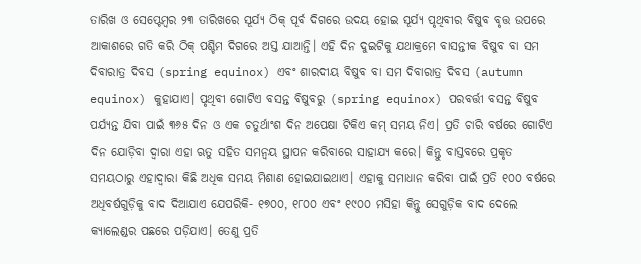ତାରିଖ ଓ ସେପ୍ଟେମ୍ବର ୨୩ ତାରିଖରେ ସୂର୍ଯ୍ୟ ଠିକ୍ ପୂର୍ବ ଦିଗରେ ଉଦୟ ହୋଇ ସୂର୍ଯ୍ୟ ପୃଥିବୀର ବିଷୁବ ବୃତ୍ତ ଉପରେ ଆକାଶରେ ଗତି କରି ଠିକ୍ ପଶ୍ଚିମ ଦିଗରେ ଅସ୍ତ ଯାଆନ୍ତି। ଏହି ଦିନ ଦୁଇଟିକୁ ଯଥାକ୍ରମେ ବାସନ୍ତୀକ ବିଷୁବ ବା ସମ ଦିବାରାତ୍ର ଦିବସ (spring equinox) ଏବଂ ଶାରଦୀୟ ବିଷୁବ ବା ସମ ଦିବାରାତ୍ର ଦିବସ (autumn equinox) କୁହାଯାଏ। ପୃଥିବୀ ଗୋଟିଏ ବସନ୍ତ ବିଷୁବରୁ (spring equinox) ପରବର୍ତ୍ତୀ ବସନ୍ତ ବିଷୁବ ପର୍ଯ୍ୟନ୍ତ ଯିବା ପାଇଁ ୩୬୫ ଦିନ ଓ ଏକ ଚତୁର୍ଥାଂଶ ଦିନ ଅପେକ୍ଷା ଟିକିଏ କମ୍ ସମୟ ନିଏ। ପ୍ରତି ଚାରି ବର୍ଷରେ ଗୋଟିଏ ଦିନ ଯୋଡ଼ିବା ଦ୍ବାରା ଏହା ଋତୁ ସହିତ ସମନ୍ବୟ ସ୍ଥାପନ କରିବାରେ ସାହାଯ୍ୟ କରେ। କିନ୍ତୁ ବାସ୍ତବରେ ପ୍ରକୃତ ସମୟଠାରୁ ଏହାଦ୍ୱାରା କିଛି ଅଧିକ ସମୟ ମିଶାଣ ହୋଇଯାଇଥାଏ। ଏହାକୁ ସମାଧାନ କରିବା ପାଇଁ ପ୍ରତି ୧୦୦ ବର୍ଷରେ ଅଧିବର୍ଷଗୁଡ଼ିକୁ ବାଦ ଦିଆଯାଏ ଯେପରିକି- ୧୭୦୦, ୧୮୦୦ ଏବଂ ୧୯୦୦ ମସିହା କିନ୍ତୁ ସେଗୁଡ଼ିକ ବାଦ ଦେଲେ କ୍ୟାଲେଣ୍ଡର ପଛରେ ପଡ଼ିଯାଏ। ତେଣୁ ପ୍ରତି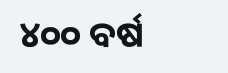୪୦୦ ବର୍ଷ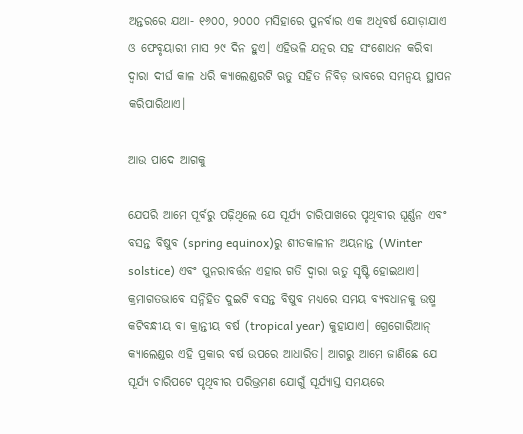ଅନ୍ତରରେ ଯଥା- ୧୬୦୦, ୨୦୦୦ ମସିହାରେ ପୁନର୍ବାର ଏକ ଅଧିବର୍ଷ ଯୋଡ଼ାଯାଏ ଓ ଫେବୃୟାରୀ ମାସ ୨୯ ଦିନ ହୁଏ। ଏହିଭଳି ଯତ୍ନର ସହ ସଂଶୋଧନ କରିବା ଦ୍ୱାରା ଦୀର୍ଘ କାଳ ଧରି କ୍ୟାଲେଣ୍ଡରଟି ଋତୁ ସହିତ ନିବିଡ଼ ଭାବରେ ସମନ୍ବୟ ସ୍ଥାପନ କରିପାରିଥାଏ।

ଆଉ ପାଦେ ଆଗକୁ

ଯେପରି ଆମେ ପୂର୍ବରୁ ପଢ଼ିଥିଲେ ଯେ ସୂର୍ଯ୍ୟ ଚାରିପାଖରେ ପୃଥିବୀର ଘୂର୍ଣ୍ଣନ ଏବଂ ବସନ୍ତ ବିଷୁବ (spring equinox)ରୁ ଶୀତକାଳୀନ ଅୟନାନ୍ତ (Winter solstice) ଏବଂ ପୁନରାବର୍ତ୍ତନ ଏହାର ଗତି ଦ୍ଵାରା ଋତୁ ସୃଷ୍ଟି ହୋଇଥାଏ। କ୍ରମାଗତଭାବେ ସନ୍ନିହିତ ଦୁଇଟି ବସନ୍ତ ବିଷୁବ ମଧ୍ୟରେ ସମୟ ବ୍ୟବଧାନକୁ ଉଷ୍ମ କଟିବନ୍ଧୀୟ ବା କ୍ରାନ୍ତୀୟ ବର୍ଷ (tropical year) କୁହାଯାଏ। ଗ୍ରେଗୋରିଆନ୍ କ୍ୟାଲେଣ୍ଡର ଏହି ପ୍ରକାର ବର୍ଷ ଉପରେ ଆଧାରିତ। ଆଗରୁ ଆମେ ଜାଣିଛେ ଯେ ସୂର୍ଯ୍ୟ ଚାରିପଟେ ପୃଥିବୀର ପରିଭ୍ରମଣ ଯୋଗୁଁ ସୂର୍ଯ୍ୟାସ୍ତ ସମୟରେ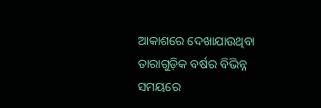ଆକାଶରେ ଦେଖାଯାଉଥିବା ତାରାଗୁଡ଼ିକ ବର୍ଷର ବିଭିନ୍ନ ସମୟରେ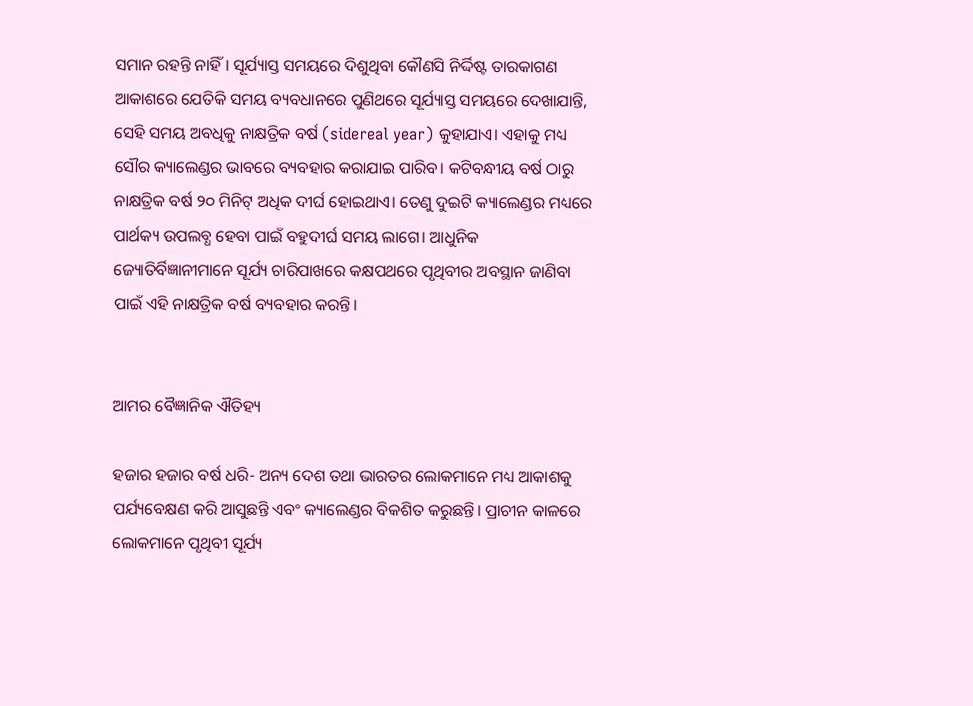ସମାନ ରହନ୍ତି ନାହିଁ। ସୂର୍ଯ୍ୟାସ୍ତ ସମୟରେ ଦିଶୁଥିବା କୌଣସି ନିର୍ଦ୍ଦିଷ୍ଟ ତାରକାଗଣ ଆକାଶରେ ଯେତିକି ସମୟ ବ୍ୟବଧାନରେ ପୁଣିଥରେ ସୂର୍ଯ୍ୟାସ୍ତ ସମୟରେ ଦେଖାଯାନ୍ତି, ସେହି ସମୟ ଅବଧିକୁ ନାକ୍ଷତ୍ରିକ ବର୍ଷ (sidereal year) କୁହାଯାଏ। ଏହାକୁ ମଧ୍ୟ ସୌର କ୍ୟାଲେଣ୍ଡର ଭାବରେ ବ୍ୟବହାର କରାଯାଇ ପାରିବ। କଟିବନ୍ଧୀୟ ବର୍ଷ ଠାରୁ ନାକ୍ଷତ୍ରିକ ବର୍ଷ ୨୦ ମିନିଟ୍ ଅଧିକ ଦୀର୍ଘ ହୋଇଥାଏ। ତେଣୁ ଦୁଇଟି କ୍ୟାଲେଣ୍ଡର ମଧ୍ୟରେ ପାର୍ଥକ୍ୟ ଉପଲବ୍ଧ ହେବା ପାଇଁ ବହୁଦୀର୍ଘ ସମୟ ଲାଗେ। ଆଧୁନିକ ଜ୍ୟୋତିର୍ବିଜ୍ଞାନୀମାନେ ସୂର୍ଯ୍ୟ ଚାରିପାଖରେ କକ୍ଷପଥରେ ପୃଥିବୀର ଅବସ୍ଥାନ ଜାଣିବା ପାଇଁ ଏହି ନାକ୍ଷତ୍ରିକ ବର୍ଷ ବ୍ୟବହାର କରନ୍ତି।


ଆମର ବୈଜ୍ଞାନିକ ଐତିହ୍ୟ

ହଜାର ହଜାର ବର୍ଷ ଧରି- ଅନ୍ୟ ଦେଶ ତଥା ଭାରତର ଲୋକମାନେ ମଧ୍ୟ ଆକାଶକୁ ପର୍ଯ୍ୟବେକ୍ଷଣ କରି ଆସୁଛନ୍ତି ଏବଂ କ୍ୟାଲେଣ୍ଡର ବିକଶିତ କରୁଛନ୍ତି। ପ୍ରାଚୀନ କାଳରେ ଲୋକମାନେ ପୃଥିବୀ ସୂର୍ଯ୍ୟ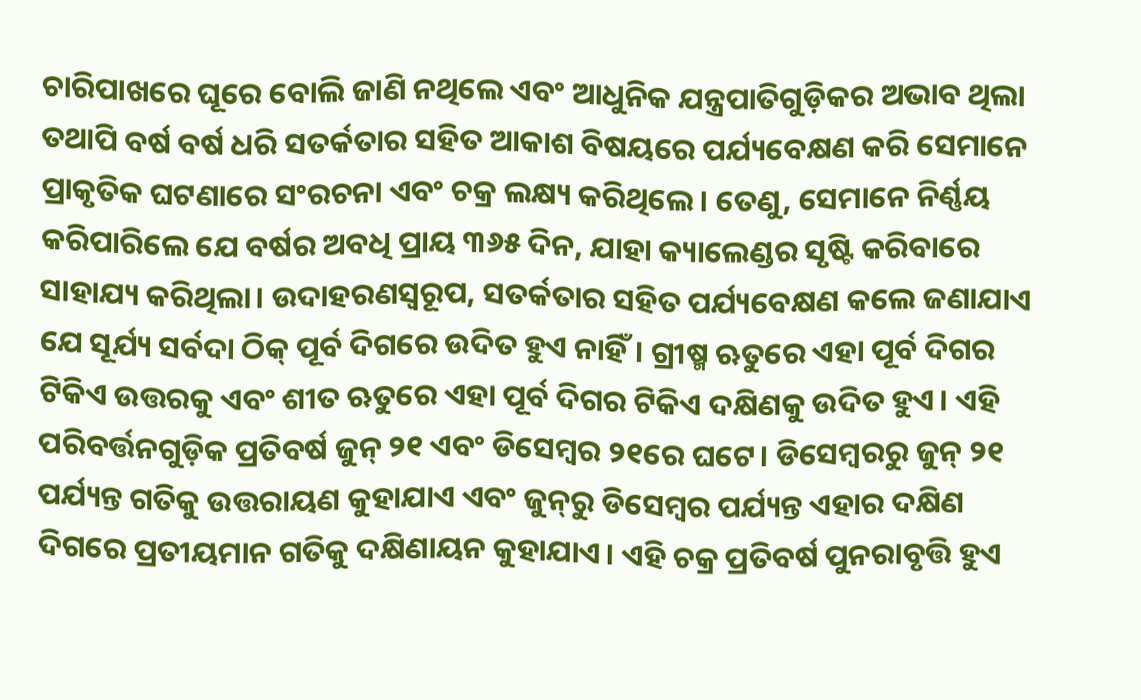ଚାରିପାଖରେ ଘୂରେ ବୋଲି ଜାଣି ନଥିଲେ ଏବଂ ଆଧୁନିକ ଯନ୍ତ୍ରପାତିଗୁଡ଼ିକର ଅଭାବ ଥିଲା ତଥାପି ବର୍ଷ ବର୍ଷ ଧରି ସତର୍କତାର ସହିତ ଆକାଶ ବିଷୟରେ ପର୍ଯ୍ୟବେକ୍ଷଣ କରି ସେମାନେ ପ୍ରାକୃତିକ ଘଟଣାରେ ସଂରଚନା ଏବଂ ଚକ୍ର ଲକ୍ଷ୍ୟ କରିଥିଲେ। ତେଣୁ, ସେମାନେ ନିର୍ଣ୍ଣୟ କରିପାରିଲେ ଯେ ବର୍ଷର ଅବଧି ପ୍ରାୟ ୩୬୫ ଦିନ, ଯାହା କ୍ୟାଲେଣ୍ଡର ସୃଷ୍ଟି କରିବାରେ ସାହାଯ୍ୟ କରିଥିଲା। ଉଦାହରଣସ୍ଵରୂପ, ସତର୍କତାର ସହିତ ପର୍ଯ୍ୟବେକ୍ଷଣ କଲେ ଜଣାଯାଏ ଯେ ସୂର୍ଯ୍ୟ ସର୍ବଦା ଠିକ୍ ପୂର୍ବ ଦିଗରେ ଉଦିତ ହୁଏ ନାହିଁ। ଗ୍ରୀଷ୍ମ ଋତୁରେ ଏହା ପୂର୍ବ ଦିଗର ଟିକିଏ ଉତ୍ତରକୁ ଏବଂ ଶୀତ ଋତୁରେ ଏହା ପୂର୍ବ ଦିଗର ଟିକିଏ ଦକ୍ଷିଣକୁ ଉଦିତ ହୁଏ। ଏହି ପରିବର୍ତ୍ତନଗୁଡ଼ିକ ପ୍ରତିବର୍ଷ ଜୁନ୍ ୨୧ ଏବଂ ଡିସେମ୍ବର ୨୧ରେ ଘଟେ। ଡିସେମ୍ବରରୁ ଜୁନ୍ ୨୧ ପର୍ଯ୍ୟନ୍ତ ଗତିକୁ ଉତ୍ତରାୟଣ କୁହାଯାଏ ଏବଂ ଜୁନ୍‌ରୁ ଡିସେମ୍ବର ପର୍ଯ୍ୟନ୍ତ ଏହାର ଦକ୍ଷିଣ ଦିଗରେ ପ୍ରତୀୟମାନ ଗତିକୁ ଦକ୍ଷିଣାୟନ କୁହାଯାଏ। ଏହି ଚକ୍ର ପ୍ରତିବର୍ଷ ପୁନରାବୃତ୍ତି ହୁଏ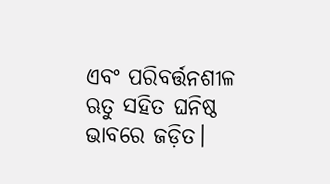ଏବଂ ପରିବର୍ତ୍ତନଶୀଳ ଋତୁ ସହିତ ଘନିଷ୍ଠ ଭାବରେ ଜଡ଼ିତ।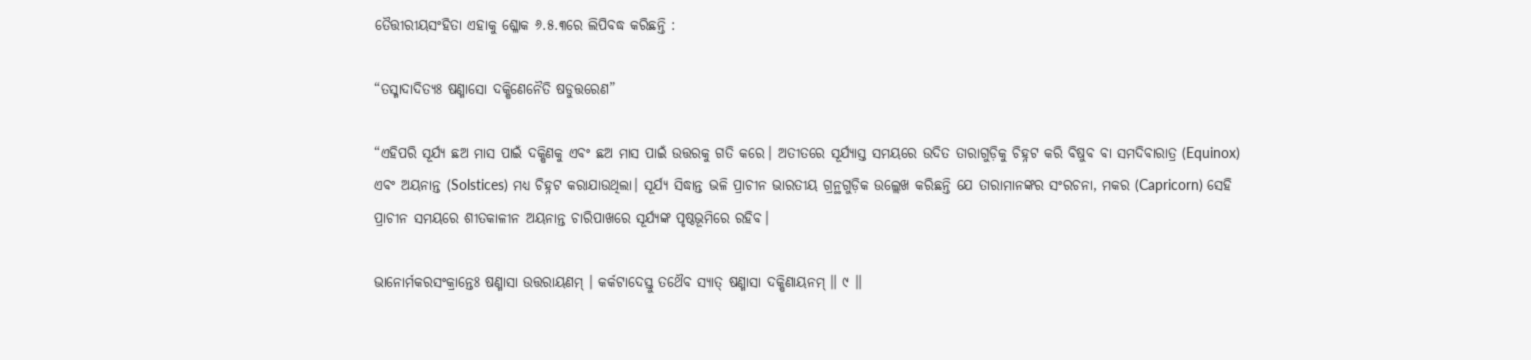ତୈତ୍ତୀରୀୟସଂହିତା ଏହାକୁ ଶ୍ଳୋକ ୬.୫.୩ରେ ଲିପିବଦ୍ଧ କରିଛନ୍ତି :

“ତସ୍ମାଦାଦିତ୍ୟଃ ଷଣ୍ମାସୋ ଦକ୍ଷିଣେନୈତି ଷଡୁତ୍ତରେଣ”

“ଏହିପରି ସୂର୍ଯ୍ୟ ଛଅ ମାସ ପାଇଁ ଦକ୍ଷିଣକୁ ଏବଂ ଛଅ ମାସ ପାଇଁ ଉତ୍ତରକୁ ଗତି କରେ। ଅତୀତରେ ସୂର୍ଯ୍ୟାସ୍ତ ସମୟରେ ଉଦିତ ତାରାଗୁଡ଼ିକୁ ଚିହ୍ନଟ କରି ବିଷୁବ ବା ସମଦିବାରାତ୍ର (Equinox) ଏବଂ ଅୟନାନ୍ତ (Solstices) ମଧ୍ୟ ଚିହ୍ନଟ କରାଯାଉଥିଲା। ସୂର୍ଯ୍ୟ ସିଦ୍ଧାନ୍ତ ଭଳି ପ୍ରାଚୀନ ଭାରତୀୟ ଗ୍ରନ୍ଥଗୁଡ଼ିକ ଉଲ୍ଲେଖ କରିଛନ୍ତି ଯେ ତାରାମାନଙ୍କର ସଂରଚନା, ମକର (Capricorn) ସେହି ପ୍ରାଚୀନ ସମୟରେ ଶୀତକାଳୀନ ଅୟନାନ୍ତ ଚାରିପାଖରେ ସୂର୍ଯ୍ୟଙ୍କ ପୃଷ୍ଠଭୂମିରେ ରହିବ।

ଭାନୋର୍ମକରସଂକ୍ରାନ୍ତେଃ ଷଣ୍ମାସା ଉତ୍ତରାୟଣମ୍ । କର୍କଟାଦେସ୍ତୁ ତଥୈବ ସ୍ୟାତ୍ ଷଣ୍ମାସା ଦକ୍ଷିଣାୟନମ୍ ॥ ୯ ॥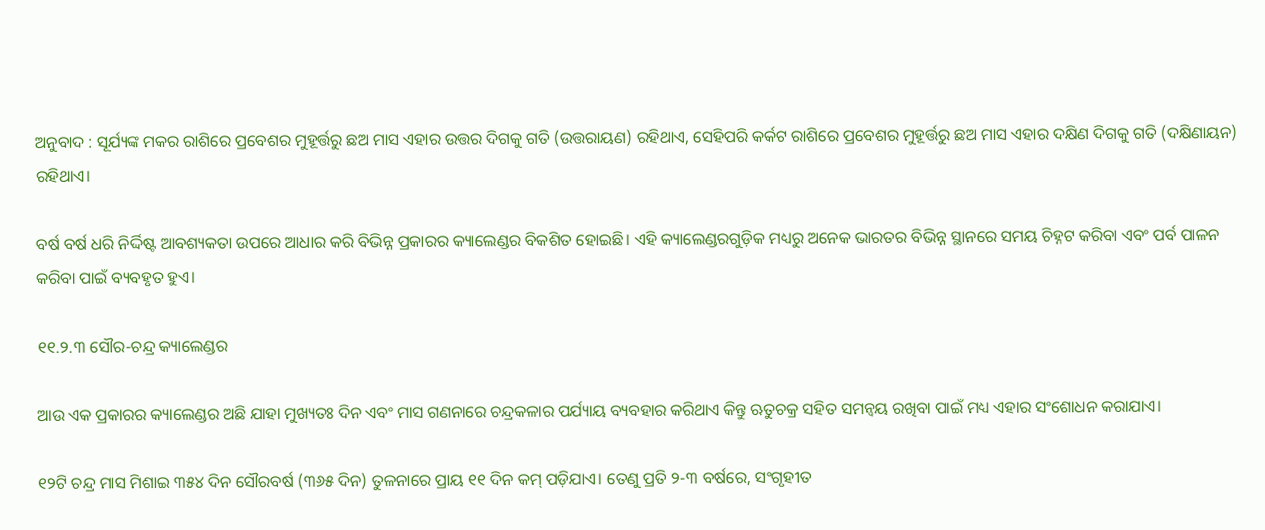ଅନୁବାଦ : ସୂର୍ଯ୍ୟଙ୍କ ମକର ରାଶିରେ ପ୍ରବେଶର ମୁହୂର୍ତ୍ତରୁ ଛଅ ମାସ ଏହାର ଉତ୍ତର ଦିଗକୁ ଗତି (ଉତ୍ତରାୟଣ) ରହିଥାଏ, ସେହିପରି କର୍କଟ ରାଶିରେ ପ୍ରବେଶର ମୁହୂର୍ତ୍ତରୁ ଛଅ ମାସ ଏହାର ଦକ୍ଷିଣ ଦିଗକୁ ଗତି (ଦକ୍ଷିଣାୟନ) ରହିଥାଏ।

ବର୍ଷ ବର୍ଷ ଧରି ନିର୍ଦ୍ଦିଷ୍ଟ ଆବଶ୍ୟକତା ଉପରେ ଆଧାର କରି ବିଭିନ୍ନ ପ୍ରକାରର କ୍ୟାଲେଣ୍ଡର ବିକଶିତ ହୋଇଛି। ଏହି କ୍ୟାଲେଣ୍ଡରଗୁଡ଼ିକ ମଧ୍ୟରୁ ଅନେକ ଭାରତର ବିଭିନ୍ନ ସ୍ଥାନରେ ସମୟ ଚିହ୍ନଟ କରିବା ଏବଂ ପର୍ବ ପାଳନ କରିବା ପାଇଁ ବ୍ୟବହୃତ ହୁଏ।

୧୧.୨.୩ ସୌର-ଚନ୍ଦ୍ର କ୍ୟାଲେଣ୍ଡର

ଆଉ ଏକ ପ୍ରକାରର କ୍ୟାଲେଣ୍ଡର ଅଛି ଯାହା ମୁଖ୍ୟତଃ ଦିନ ଏବଂ ମାସ ଗଣନାରେ ଚନ୍ଦ୍ରକଳାର ପର୍ଯ୍ୟାୟ ବ୍ୟବହାର କରିଥାଏ କିନ୍ତୁ ଋତୁଚକ୍ର ସହିତ ସମନ୍ବୟ ରଖିବା ପାଇଁ ମଧ୍ୟ ଏହାର ସଂଶୋଧନ କରାଯାଏ।

୧୨ଟି ଚନ୍ଦ୍ର ମାସ ମିଶାଇ ୩୫୪ ଦିନ ସୌରବର୍ଷ (୩୬୫ ଦିନ) ତୁଳନାରେ ପ୍ରାୟ ୧୧ ଦିନ କମ୍ ପଡ଼ିଯାଏ। ତେଣୁ ପ୍ରତି ୨-୩ ବର୍ଷରେ, ସଂଗୃହୀତ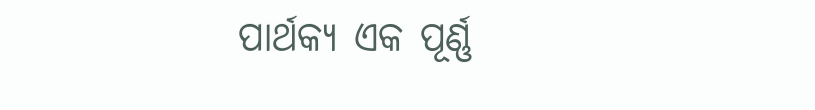ପାର୍ଥକ୍ୟ ଏକ ପୂର୍ଣ୍ଣ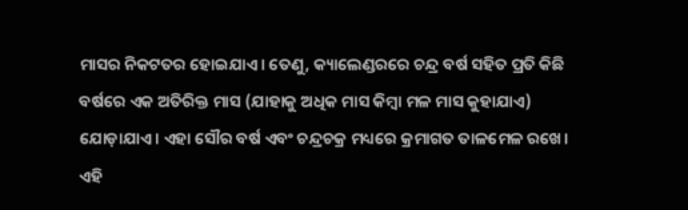ମାସର ନିକଟତର ହୋଇଯାଏ। ତେଣୁ, କ୍ୟାଲେଣ୍ଡରରେ ଚନ୍ଦ୍ର ବର୍ଷ ସହିତ ପ୍ରତି କିଛି ବର୍ଷରେ ଏକ ଅତିରିକ୍ତ ମାସ (ଯାହାକୁ ଅଧିକ ମାସ କିମ୍ବା ମଳ ମାସ କୁହାଯାଏ) ଯୋଡ଼ାଯାଏ। ଏହା ସୌର ବର୍ଷ ଏବଂ ଚନ୍ଦ୍ରଚକ୍ର ମଧ୍ୟରେ କ୍ରମାଗତ ତାଳମେଳ ରଖେ। ଏହି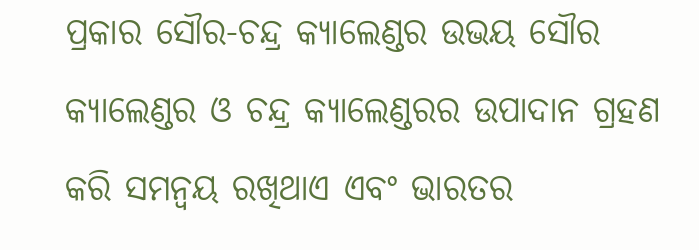ପ୍ରକାର ସୌର-ଚନ୍ଦ୍ର କ୍ୟାଲେଣ୍ଡର ଉଭୟ ସୌର କ୍ୟାଲେଣ୍ଡର ଓ ଚନ୍ଦ୍ର କ୍ୟାଲେଣ୍ଡରର ଉପାଦାନ ଗ୍ରହଣ କରି ସମନ୍ବୟ ରଖିଥାଏ ଏବଂ ଭାରତର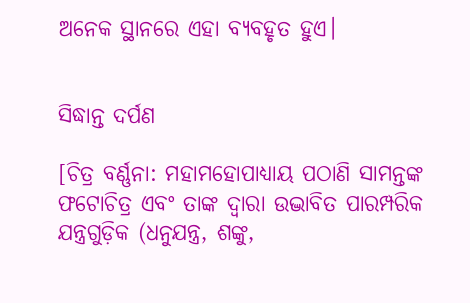ଅନେକ ସ୍ଥାନରେ ଏହା ବ୍ୟବହୃତ ହୁଏ।


ସିଦ୍ଧାନ୍ତ ଦର୍ପଣ

[ଚିତ୍ର ବର୍ଣ୍ଣନା: ମହାମହୋପାଧ୍ୟାୟ ପଠାଣି ସାମନ୍ତଙ୍କ ଫଟୋଚିତ୍ର ଏବଂ ତାଙ୍କ ଦ୍ୱାରା ଉଦ୍ଭାବିତ ପାରମ୍ପରିକ ଯନ୍ତ୍ରଗୁଡ଼ିକ (ଧନୁଯନ୍ତ୍ର, ଶଙ୍କୁ,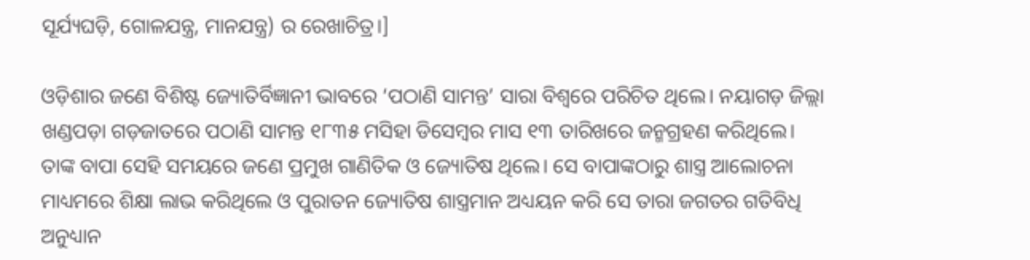ସୂର୍ଯ୍ୟଘଡ଼ି, ଗୋଳଯନ୍ତ୍ର, ମାନଯନ୍ତ୍ର) ର ରେଖାଚିତ୍ର।]

ଓଡ଼ିଶାର ଜଣେ ବିଶିଷ୍ଟ ଜ୍ୟୋତିର୍ବିଜ୍ଞାନୀ ଭାବରେ ‘ପଠାଣି ସାମନ୍ତ’ ସାରା ବିଶ୍ବରେ ପରିଚିତ ଥିଲେ। ନୟାଗଡ଼ ଜିଲ୍ଲା ଖଣ୍ଡପଡ଼ା ଗଡ଼ଜାତରେ ପଠାଣି ସାମନ୍ତ ୧୮୩୫ ମସିହା ଡିସେମ୍ବର ମାସ ୧୩ ତାରିଖରେ ଜନ୍ମଗ୍ରହଣ କରିଥିଲେ। ତାଙ୍କ ବାପା ସେହି ସମୟରେ ଜଣେ ପ୍ରମୁଖ ଗାଣିତିକ ଓ ଜ୍ୟୋତିଷ ଥିଲେ। ସେ ବାପାଙ୍କଠାରୁ ଶାସ୍ତ୍ର ଆଲୋଚନା ମାଧ୍ୟମରେ ଶିକ୍ଷା ଲାଭ କରିଥିଲେ ଓ ପୁରାତନ ଜ୍ୟୋତିଷ ଶାସ୍ତ୍ରମାନ ଅଧ୍ୟୟନ କରି ସେ ତାରା ଜଗତର ଗତିବିଧି ଅନୁଧ୍ୟାନ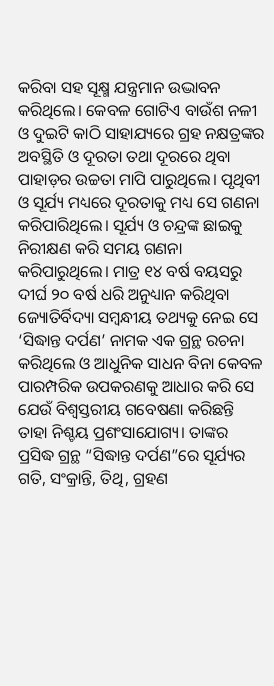କରିବା ସହ ସୂକ୍ଷ୍ମ ଯନ୍ତ୍ରମାନ ଉଦ୍ଭାବନ କରିଥିଲେ। କେବଳ ଗୋଟିଏ ବାଉଁଶ ନଳୀ ଓ ଦୁଇଟି କାଠି ସାହାଯ୍ୟରେ ଗ୍ରହ ନକ୍ଷତ୍ରଙ୍କର ଅବସ୍ଥିତି ଓ ଦୂରତା ତଥା ଦୂରରେ ଥିବା ପାହାଡ଼ର ଉଚ୍ଚତା ମାପି ପାରୁଥିଲେ। ପୃଥିବୀ ଓ ସୂର୍ଯ୍ୟ ମଧ୍ୟରେ ଦୂରତାକୁ ମଧ୍ୟ ସେ ଗଣନା କରିପାରିଥିଲେ। ସୂର୍ଯ୍ୟ ଓ ଚନ୍ଦ୍ରଙ୍କ ଛାଇକୁ ନିରୀକ୍ଷଣ କରି ସମୟ ଗଣନା କରିପାରୁଥିଲେ। ମାତ୍ର ୧୪ ବର୍ଷ ବୟସରୁ ଦୀର୍ଘ ୨୦ ବର୍ଷ ଧରି ଅନୁଧ୍ୟାନ କରିଥିବା ଜ୍ୟୋତିର୍ବିଦ୍ୟା ସମ୍ବନ୍ଧୀୟ ତଥ୍ୟକୁ ନେଇ ସେ ‘ସିଦ୍ଧାନ୍ତ ଦର୍ପଣ’ ନାମକ ଏକ ଗ୍ରନ୍ଥ ରଚନା କରିଥିଲେ ଓ ଆଧୁନିକ ସାଧନ ବିନା କେବଳ ପାରମ୍ପରିକ ଉପକରଣକୁ ଆଧାର କରି ସେ ଯେଉଁ ବିଶ୍ବସ୍ତରୀୟ ଗବେଷଣା କରିଛନ୍ତି ତାହା ନିଶ୍ଚୟ ପ୍ରଶଂସାଯୋଗ୍ୟ। ତାଙ୍କର ପ୍ରସିଦ୍ଧ ଗ୍ରନ୍ଥ “ସିଦ୍ଧାନ୍ତ ଦର୍ପଣ”ରେ ସୂର୍ଯ୍ୟର ଗତି, ସଂକ୍ରାନ୍ତି, ତିଥି, ଗ୍ରହଣ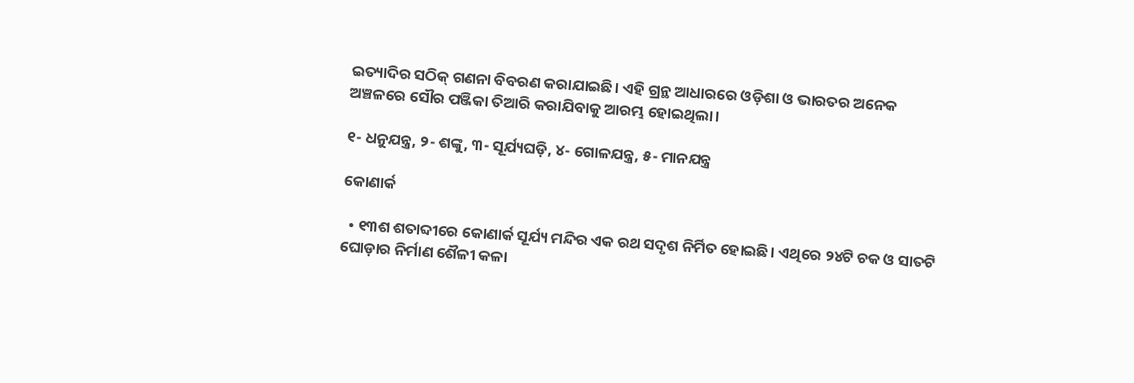ଇତ୍ୟାଦିର ସଠିକ୍ ଗଣନା ବିବରଣ କରାଯାଇଛି। ଏହି ଗ୍ରନ୍ଥ ଆଧାରରେ ଓଡ଼ିଶା ଓ ଭାରତର ଅନେକ ଅଞ୍ଚଳରେ ସୌର ପଞ୍ଜିକା ତିଆରି କରାଯିବାକୁ ଆରମ୍ଭ ହୋଇଥିଲା।

୧- ଧନୁଯନ୍ତ୍ର, ୨- ଶଙ୍କୁ, ୩- ସୂର୍ଯ୍ୟଘଡ଼ି, ୪- ଗୋଳଯନ୍ତ୍ର, ୫- ମାନଯନ୍ତ୍ର

କୋଣାର୍କ

  • ୧୩ଶ ଶତାବ୍ଦୀରେ କୋଣାର୍କ ସୂର୍ଯ୍ୟ ମନ୍ଦିର ଏକ ରଥ ସଦୃଶ ନିର୍ମିତ ହୋଇଛି। ଏଥିରେ ୨୪ଟି ଚକ ଓ ସାତଟି ଘୋଡ଼ାର ନିର୍ମାଣ ଶୈଳୀ କଳା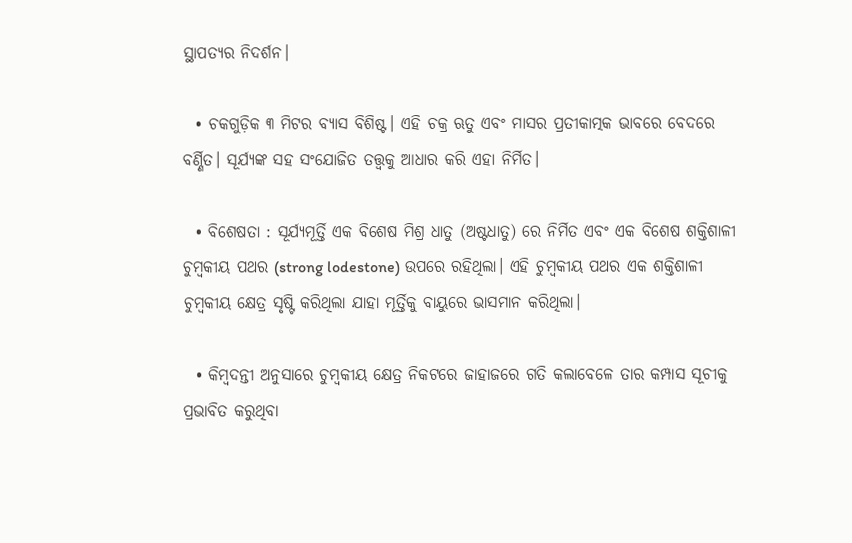ସ୍ଥାପତ୍ୟର ନିଦର୍ଶନ।

  • ଚକଗୁଡ଼ିକ ୩ ମିଟର ବ୍ୟାସ ବିଶିଷ୍ଟ। ଏହି ଚକ୍ର ଋତୁ ଏବଂ ମାସର ପ୍ରତୀକାତ୍ମକ ଭାବରେ ବେଦରେ ବର୍ଣ୍ଣିତ। ସୂର୍ଯ୍ୟଙ୍କ ସହ ସଂଯୋଜିତ ତତ୍ତ୍ଵକୁ ଆଧାର କରି ଏହା ନିର୍ମିତ।

  • ବିଶେଷତା : ସୂର୍ଯ୍ୟମୂର୍ତ୍ତି ଏକ ବିଶେଷ ମିଶ୍ର ଧାତୁ (ଅଷ୍ଟଧାତୁ) ରେ ନିର୍ମିତ ଏବଂ ଏକ ବିଶେଷ ଶକ୍ତିଶାଳୀ ଚୁମ୍ବକୀୟ ପଥର (strong lodestone) ଉପରେ ରହିଥିଲା। ଏହି ଚୁମ୍ବକୀୟ ପଥର ଏକ ଶକ୍ତିଶାଳୀ ଚୁମ୍ବକୀୟ କ୍ଷେତ୍ର ସୃଷ୍ଟି କରିଥିଲା ଯାହା ମୂର୍ତ୍ତିକୁ ବାୟୁରେ ଭାସମାନ କରିଥିଲା।

  • କିମ୍ବଦନ୍ତୀ ଅନୁସାରେ ଚୁମ୍ବକୀୟ କ୍ଷେତ୍ର ନିକଟରେ ଜାହାଜରେ ଗତି କଲାବେଳେ ତାର କମ୍ପାସ ସୂଚୀକୁ ପ୍ରଭାବିତ କରୁଥିବା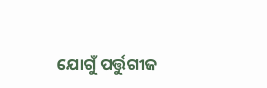ଯୋଗୁଁ ପର୍ତ୍ତୁଗୀଜ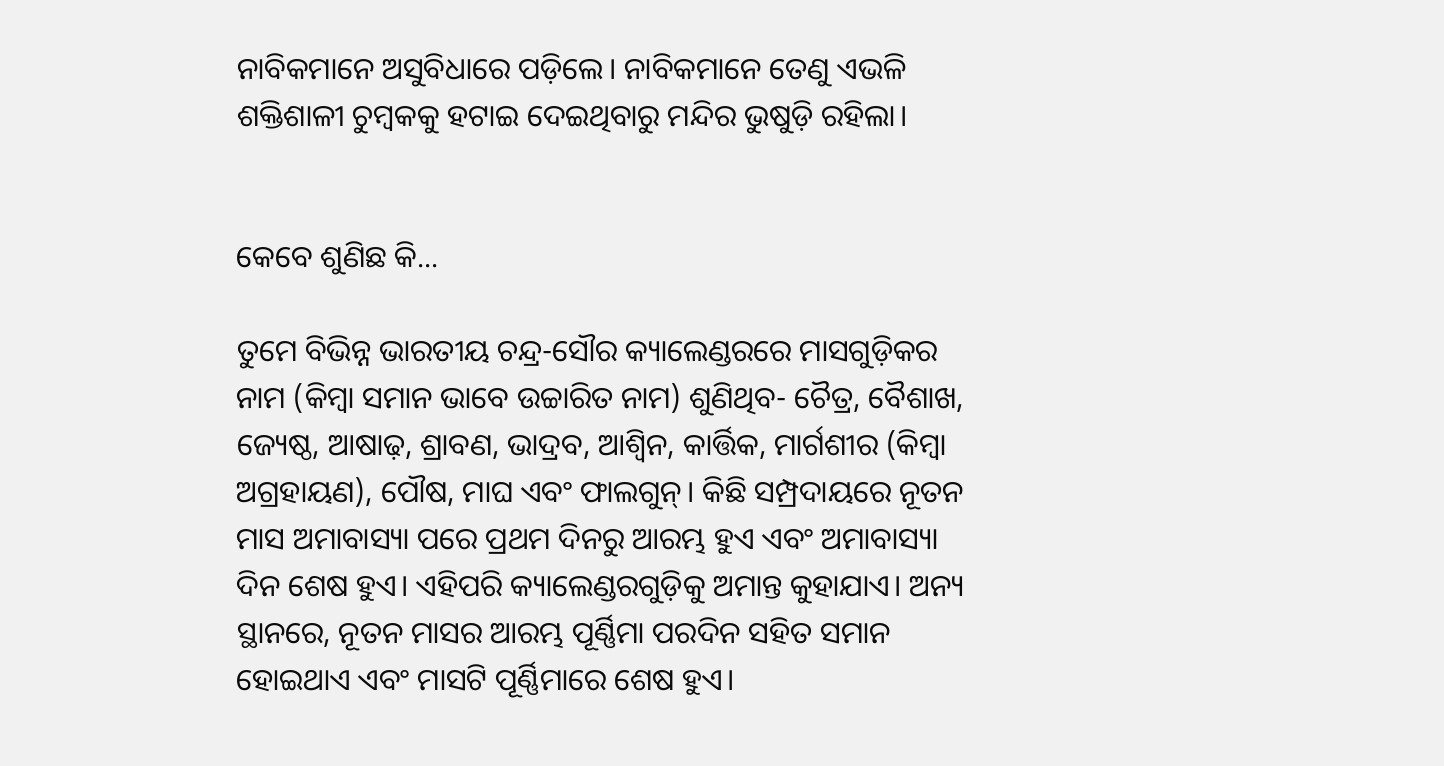ନାବିକମାନେ ଅସୁବିଧାରେ ପଡ଼ିଲେ। ନାବିକମାନେ ତେଣୁ ଏଭଳି ଶକ୍ତିଶାଳୀ ଚୁମ୍ବକକୁ ହଟାଇ ଦେଇଥିବାରୁ ମନ୍ଦିର ଭୁଷୁଡ଼ି ରହିଲା।


କେବେ ଶୁଣିଛ କି...

ତୁମେ ବିଭିନ୍ନ ଭାରତୀୟ ଚନ୍ଦ୍ର-ସୌର କ୍ୟାଲେଣ୍ଡରରେ ମାସଗୁଡ଼ିକର ନାମ (କିମ୍ବା ସମାନ ଭାବେ ଉଚ୍ଚାରିତ ନାମ) ଶୁଣିଥିବ- ଚୈତ୍ର, ବୈଶାଖ, ଜ୍ୟେଷ୍ଠ, ଆଷାଢ଼, ଶ୍ରାବଣ, ଭାଦ୍ରବ, ଆଶ୍ବିନ, କାର୍ତ୍ତିକ, ମାର୍ଗଶୀର (କିମ୍ବା ଅଗ୍ରହାୟଣ), ପୌଷ, ମାଘ ଏବଂ ଫାଲଗୁନ୍। କିଛି ସମ୍ପ୍ରଦାୟରେ ନୂତନ ମାସ ଅମାବାସ୍ୟା ପରେ ପ୍ରଥମ ଦିନରୁ ଆରମ୍ଭ ହୁଏ ଏବଂ ଅମାବାସ୍ୟା ଦିନ ଶେଷ ହୁଏ। ଏହିପରି କ୍ୟାଲେଣ୍ଡରଗୁଡ଼ିକୁ ଅମାନ୍ତ କୁହାଯାଏ। ଅନ୍ୟ ସ୍ଥାନରେ, ନୂତନ ମାସର ଆରମ୍ଭ ପୂର୍ଣ୍ଣିମା ପରଦିନ ସହିତ ସମାନ ହୋଇଥାଏ ଏବଂ ମାସଟି ପୂର୍ଣ୍ଣିମାରେ ଶେଷ ହୁଏ।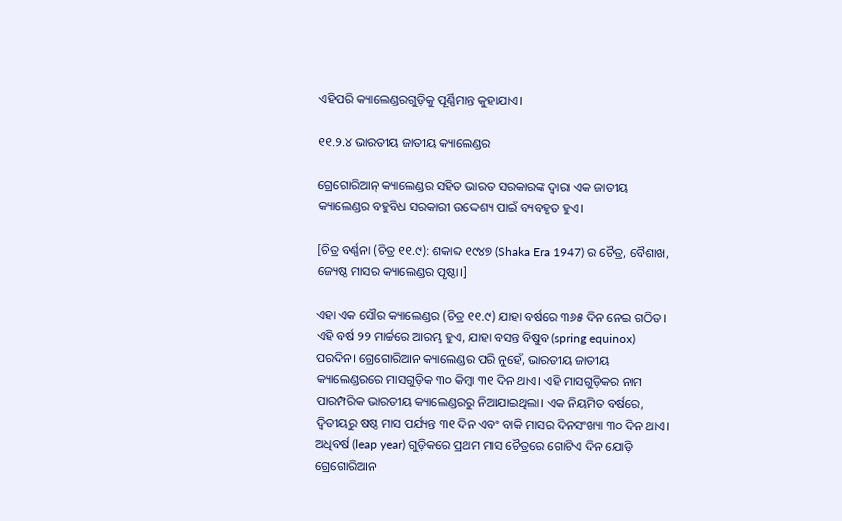ଏହିପରି କ୍ୟାଲେଣ୍ଡରଗୁଡ଼ିକୁ ପୂର୍ଣ୍ଣିମାନ୍ତ କୁହାଯାଏ।

୧୧.୨.୪ ଭାରତୀୟ ଜାତୀୟ କ୍ୟାଲେଣ୍ଡର

ଗ୍ରେଗୋରିଆନ୍ କ୍ୟାଲେଣ୍ଡର ସହିତ ଭାରତ ସରକାରଙ୍କ ଦ୍ଵାରା ଏକ ଜାତୀୟ କ୍ୟାଲେଣ୍ଡର ବହୁବିଧ ସରକାରୀ ଉଦ୍ଦେଶ୍ୟ ପାଇଁ ବ୍ୟବହୃତ ହୁଏ।

[ଚିତ୍ର ବର୍ଣ୍ଣନା (ଚିତ୍ର ୧୧.୯): ଶକାବ୍ଦ ୧୯୪୭ (Shaka Era 1947) ର ଚୈତ୍ର, ବୈଶାଖ, ଜ୍ୟେଷ୍ଠ ମାସର କ୍ୟାଲେଣ୍ଡର ପୃଷ୍ଠା।]

ଏହା ଏକ ସୌର କ୍ୟାଲେଣ୍ଡର (ଚିତ୍ର ୧୧.୯) ଯାହା ବର୍ଷରେ ୩୬୫ ଦିନ ନେଇ ଗଠିତ। ଏହି ବର୍ଷ ୨୨ ମାର୍ଚ୍ଚରେ ଆରମ୍ଭ ହୁଏ, ଯାହା ବସନ୍ତ ବିଷୁବ (spring equinox) ପରଦିନ। ଗ୍ରେଗୋରିଆନ କ୍ୟାଲେଣ୍ଡର ପରି ନୁହେଁ, ଭାରତୀୟ ଜାତୀୟ କ୍ୟାଲେଣ୍ଡରରେ ମାସଗୁଡ଼ିକ ୩୦ କିମ୍ବା ୩୧ ଦିନ ଥାଏ। ଏହି ମାସଗୁଡ଼ିକର ନାମ ପାରମ୍ପରିକ ଭାରତୀୟ କ୍ୟାଲେଣ୍ଡରରୁ ନିଆଯାଇଥିଲା। ଏକ ନିୟମିତ ବର୍ଷରେ, ଦ୍ବିତୀୟରୁ ଷଷ୍ଠ ମାସ ପର୍ଯ୍ୟନ୍ତ ୩୧ ଦିନ ଏବଂ ବାକି ମାସର ଦିନସଂଖ୍ୟା ୩୦ ଦିନ ଥାଏ। ଅଧିବର୍ଷ (leap year) ଗୁଡ଼ିକରେ ପ୍ରଥମ ମାସ ଚୈତ୍ରରେ ଗୋଟିଏ ଦିନ ଯୋଡ଼ି ଗ୍ରେଗୋରିଆନ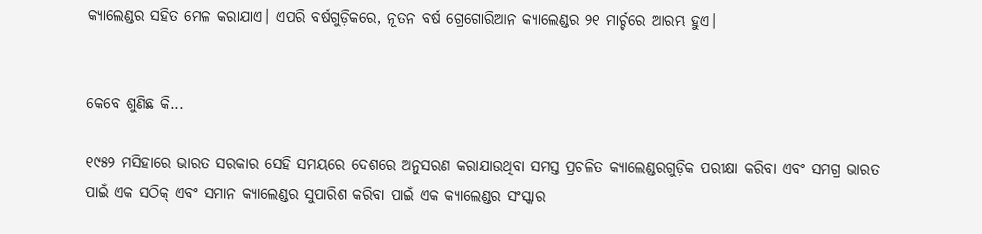କ୍ୟାଲେଣ୍ଡର ସହିତ ମେଳ କରାଯାଏ। ଏପରି ବର୍ଷଗୁଡ଼ିକରେ, ନୂତନ ବର୍ଷ ଗ୍ରେଗୋରିଆନ କ୍ୟାଲେଣ୍ଡର ୨୧ ମାର୍ଚ୍ଚରେ ଆରମ୍ଭ ହୁଏ।


କେବେ ଶୁଣିଛ କି...

୧୯୫୨ ମସିହାରେ ଭାରତ ସରକାର ସେହି ସମୟରେ ଦେଶରେ ଅନୁସରଣ କରାଯାଉଥିବା ସମସ୍ତ ପ୍ରଚଳିତ କ୍ୟାଲେଣ୍ଡରଗୁଡ଼ିକ ପରୀକ୍ଷା କରିବା ଏବଂ ସମଗ୍ର ଭାରତ ପାଇଁ ଏକ ସଠିକ୍ ଏବଂ ସମାନ କ୍ୟାଲେଣ୍ଡର ସୁପାରିଶ କରିବା ପାଇଁ ଏକ କ୍ୟାଲେଣ୍ଡର ସଂସ୍କାର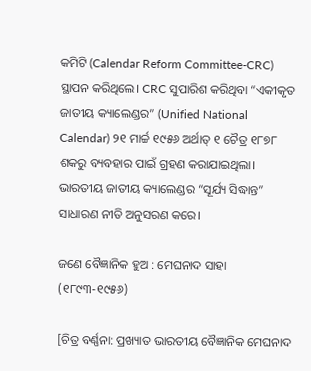କମିଟି (Calendar Reform Committee-CRC) ସ୍ଥାପନ କରିଥିଲେ। CRC ସୁପାରିଶ କରିଥିବା “ଏକୀକୃତ ଜାତୀୟ କ୍ୟାଲେଣ୍ଡର” (Unified National Calendar) ୨୧ ମାର୍ଚ୍ଚ ୧୯୫୬ ଅର୍ଥାତ୍ ୧ ଚୈତ୍ର ୧୮୭୮ ଶକରୁ ବ୍ୟବହାର ପାଇଁ ଗ୍ରହଣ କରାଯାଇଥିଲା। ଭାରତୀୟ ଜାତୀୟ କ୍ୟାଲେଣ୍ଡର “ସୂର୍ଯ୍ୟ ସିଦ୍ଧାନ୍ତ” ସାଧାରଣ ନୀତି ଅନୁସରଣ କରେ।

ଜଣେ ବୈଜ୍ଞାନିକ ହୁଅ : ମେଘନାଦ ସାହା (୧୮୯୩-୧୯୫୬)

[ଚିତ୍ର ବର୍ଣ୍ଣନା: ପ୍ରଖ୍ୟାତ ଭାରତୀୟ ବୈଜ୍ଞାନିକ ମେଘନାଦ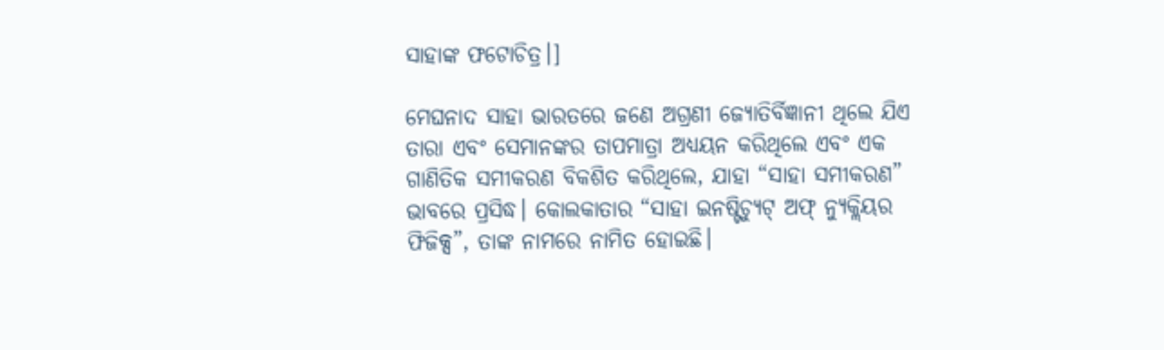ସାହାଙ୍କ ଫଟୋଚିତ୍ର।]

ମେଘନାଦ ସାହା ଭାରତରେ ଜଣେ ଅଗ୍ରଣୀ ଜ୍ୟୋତିର୍ବିଜ୍ଞାନୀ ଥିଲେ ଯିଏ ତାରା ଏବଂ ସେମାନଙ୍କର ତାପମାତ୍ରା ଅଧ୍ୟୟନ କରିଥିଲେ ଏବଂ ଏକ ଗାଣିତିକ ସମୀକରଣ ବିକଶିତ କରିଥିଲେ, ଯାହା “ସାହା ସମୀକରଣ” ଭାବରେ ପ୍ରସିଦ୍ଧ। କୋଲକାତାର “ସାହା ଇନଷ୍ଟିଚ୍ୟୁଟ୍ ଅଫ୍ ନ୍ୟୁକ୍ଲିୟର ଫିଜିକ୍ସ”, ତାଙ୍କ ନାମରେ ନାମିତ ହୋଇଛି।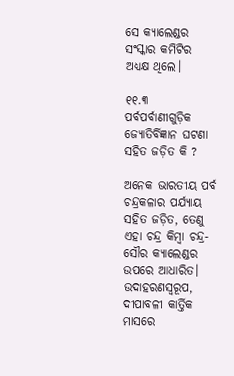ସେ କ୍ୟାଲେଣ୍ଡର ସଂସ୍କାର କମିଟିର ଅଧ୍ୟକ୍ଷ ଥିଲେ।

୧୧.୩ ପର୍ବପର୍ବାଣୀଗୁଡ଼ିକ ଜ୍ୟୋତିର୍ବିଜ୍ଞାନ ଘଟଣା ସହିତ ଜଡ଼ିତ କି ?

ଅନେକ ଭାରତୀୟ ପର୍ବ ଚନ୍ଦ୍ରକଳାର ପର୍ଯ୍ୟାୟ ସହିତ ଜଡ଼ିତ, ତେଣୁ ଏହା ଚନ୍ଦ୍ର କିମ୍ବା ଚନ୍ଦ୍ର-ସୌର କ୍ୟାଲେଣ୍ଡର ଉପରେ ଆଧାରିତ। ଉଦାହରଣସ୍ଵରୂପ, ଦୀପାବଳୀ କାର୍ତ୍ତିକ ମାସରେ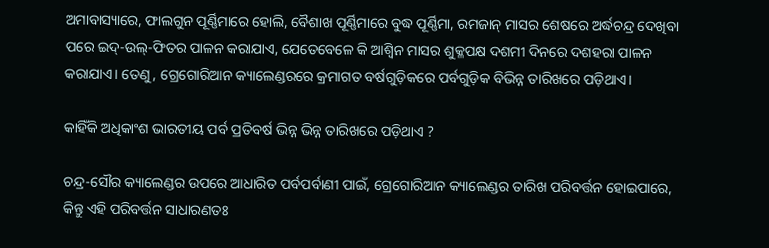ଅମାବାସ୍ୟାରେ, ଫାଲଗୁନ ପୂର୍ଣ୍ଣିମାରେ ହୋଲି, ବୈଶାଖ ପୂର୍ଣ୍ଣିମାରେ ବୁଦ୍ଧ ପୂର୍ଣ୍ଣିମା, ରମଜାନ୍ ମାସର ଶେଷରେ ଅର୍ଦ୍ଧଚନ୍ଦ୍ର ଦେଖିବା ପରେ ଇଦ୍-ଉଲ୍-ଫିତର ପାଳନ କରାଯାଏ, ଯେତେବେଳେ କି ଆଶ୍ବିନ ମାସର ଶୁକ୍ଳପକ୍ଷ ଦଶମୀ ଦିନରେ ଦଶହରା ପାଳନ କରାଯାଏ। ତେଣୁ, ଗ୍ରେଗୋରିଆନ କ୍ୟାଲେଣ୍ଡରରେ କ୍ରମାଗତ ବର୍ଷଗୁଡ଼ିକରେ ପର୍ବଗୁଡ଼ିକ ବିଭିନ୍ନ ତାରିଖରେ ପଡ଼ିଥାଏ।

କାହିଁକି ଅଧିକାଂଶ ଭାରତୀୟ ପର୍ବ ପ୍ରତିବର୍ଷ ଭିନ୍ନ ଭିନ୍ନ ତାରିଖରେ ପଡ଼ିଥାଏ ?

ଚନ୍ଦ୍ର-ସୌର କ୍ୟାଲେଣ୍ଡର ଉପରେ ଆଧାରିତ ପର୍ବପର୍ବାଣୀ ପାଇଁ, ଗ୍ରେଗୋରିଆନ କ୍ୟାଲେଣ୍ଡର ତାରିଖ ପରିବର୍ତ୍ତନ ହୋଇପାରେ, କିନ୍ତୁ ଏହି ପରିବର୍ତ୍ତନ ସାଧାରଣତଃ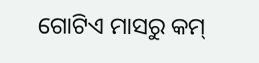ଗୋଟିଏ ମାସରୁ କମ୍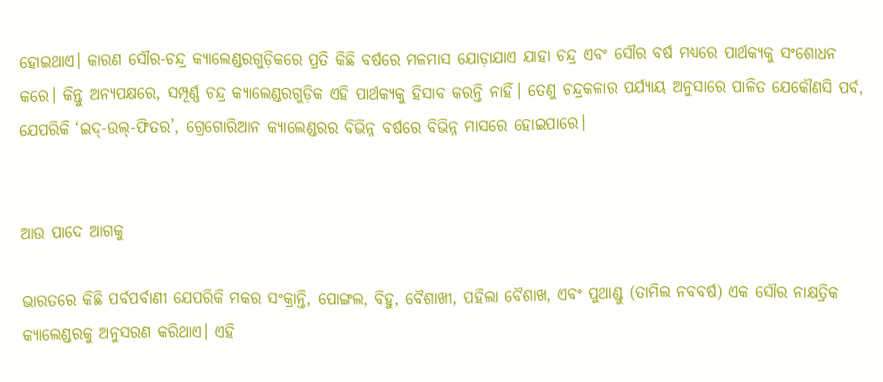ହୋଇଥାଏ। କାରଣ ସୌର-ଚନ୍ଦ୍ର କ୍ୟାଲେଣ୍ଡରଗୁଡ଼ିକରେ ପ୍ରତି କିଛି ବର୍ଷରେ ମଳମାସ ଯୋଡ଼ାଯାଏ ଯାହା ଚନ୍ଦ୍ର ଏବଂ ସୌର ବର୍ଷ ମଧ୍ୟରେ ପାର୍ଥକ୍ୟକୁ ସଂଶୋଧନ କରେ। କିନ୍ତୁ ଅନ୍ୟପକ୍ଷରେ, ସମ୍ପୂର୍ଣ୍ଣ ଚନ୍ଦ୍ର କ୍ୟାଲେଣ୍ଡରଗୁଡ଼ିକ ଏହି ପାର୍ଥକ୍ୟକୁ ହିସାବ କରନ୍ତି ନାହିଁ। ତେଣୁ ଚନ୍ଦ୍ରକଳାର ପର୍ଯ୍ୟାୟ ଅନୁସାରେ ପାଳିତ ଯେକୌଣସି ପର୍ବ, ଯେପରିକି ‘ଇଦ୍-ଉଲ୍-ଫିତର’, ଗ୍ରେଗୋରିଆନ କ୍ୟାଲେଣ୍ଡରର ବିଭିନ୍ନ ବର୍ଷରେ ବିଭିନ୍ନ ମାସରେ ହୋଇପାରେ।


ଆଉ ପାଦେ ଆଗକୁ

ଭାରତରେ କିଛି ପର୍ବପର୍ବାଣୀ ଯେପରିକି ମକର ସଂକ୍ରାନ୍ତି, ପୋଙ୍ଗଲ, ବିହୁ, ବୈଶାଖୀ, ପହିଲା ବୈଶାଖ, ଏବଂ ପୁଥାଣ୍ଡୁ (ତାମିଲ ନବବର୍ଷ) ଏକ ସୌର ନାକ୍ଷତ୍ରିକ କ୍ୟାଲେଣ୍ଡରକୁ ଅନୁସରଣ କରିଥାଏ। ଏହି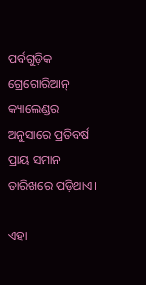ପର୍ବଗୁଡ଼ିକ ଗ୍ରେଗୋରିଆନ୍ କ୍ୟାଲେଣ୍ଡର ଅନୁସାରେ ପ୍ରତିବର୍ଷ ପ୍ରାୟ ସମାନ ତାରିଖରେ ପଡ଼ିଥାଏ।

ଏହା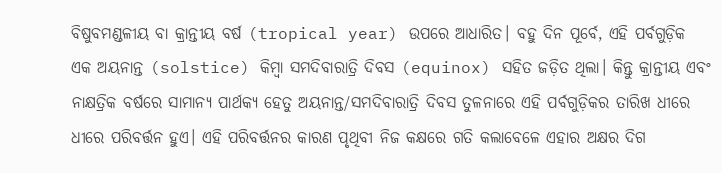ବିଷୁବମଣ୍ଡଳୀୟ ବା କ୍ରାନ୍ତୀୟ ବର୍ଷ (tropical year) ଉପରେ ଆଧାରିତ। ବହୁ ଦିନ ପୂର୍ବେ, ଏହି ପର୍ବଗୁଡ଼ିକ ଏକ ଅୟନାନ୍ତ (solstice) କିମ୍ବା ସମଦିବାରାତ୍ରି ଦିବସ (equinox) ସହିତ ଜଡ଼ିତ ଥିଲା। କିନ୍ତୁ କ୍ରାନ୍ତୀୟ ଏବଂ ନାକ୍ଷତ୍ରିକ ବର୍ଷରେ ସାମାନ୍ୟ ପାର୍ଥକ୍ୟ ହେତୁ ଅୟନାନ୍ତ/ସମଦିବାରାତ୍ରି ଦିବସ ତୁଳନାରେ ଏହି ପର୍ବଗୁଡ଼ିକର ତାରିଖ ଧୀରେ ଧୀରେ ପରିବର୍ତ୍ତନ ହୁଏ। ଏହି ପରିବର୍ତ୍ତନର କାରଣ ପୃଥିବୀ ନିଜ କକ୍ଷରେ ଗତି କଲାବେଳେ ଏହାର ଅକ୍ଷର ଦିଗ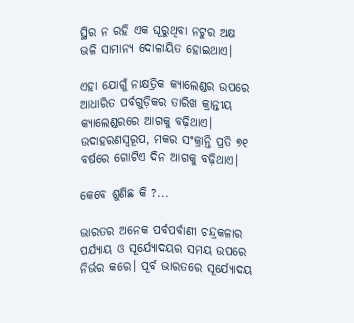ସ୍ଥିର ନ ରହି ଏକ ଘୂରୁଥିବା ନଟୁର ଅକ୍ଷ ଭଳି ସାମାନ୍ୟ ଦୋଳାୟିତ ହୋଇଥାଏ।

ଏହା ଯୋଗୁଁ ନାକ୍ଷତ୍ରିକ କ୍ୟାଲେଣ୍ଡର ଉପରେ ଆଧାରିତ ପର୍ବଗୁଡ଼ିକର ତାରିଖ କ୍ରାନ୍ତୀୟ କ୍ୟାଲେଣ୍ଡରରେ ଆଗକୁ ବଢ଼ିଥାଏ। ଉଦାହରଣସ୍ୱରୂପ, ମକର ସଂକ୍ରାନ୍ତି ପ୍ରତି ୭୧ ବର୍ଷରେ ଗୋଟିଏ ଦିନ ଆଗକୁ ବଢ଼ିଥାଏ।

କେବେ ଶୁଣିଛ କି ?...

ଭାରତର ଅନେକ ପର୍ବପର୍ବାଣୀ ଚନ୍ଦ୍ରକଳାର ପର୍ଯ୍ୟାୟ ଓ ସୂର୍ଯ୍ୟୋଦୟର ସମୟ ଉପରେ ନିର୍ଭର କରେ। ପୂର୍ବ ଭାରତରେ ସୂର୍ଯ୍ୟୋଦୟ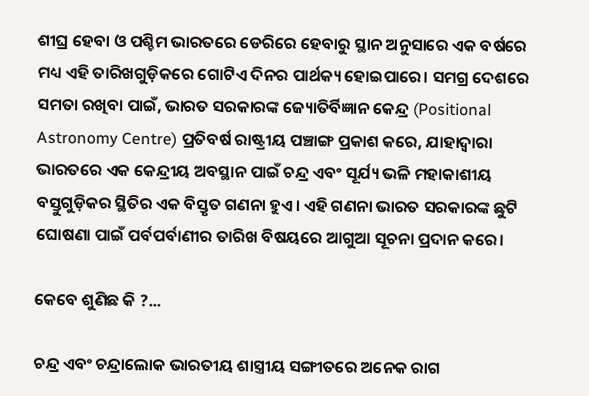ଶୀଘ୍ର ହେବା ଓ ପଶ୍ଚିମ ଭାରତରେ ଡେରିରେ ହେବାରୁ ସ୍ଥାନ ଅନୁସାରେ ଏକ ବର୍ଷରେ ମଧ୍ୟ ଏହି ତାରିଖଗୁଡ଼ିକରେ ଗୋଟିଏ ଦିନର ପାର୍ଥକ୍ୟ ହୋଇପାରେ। ସମଗ୍ର ଦେଶରେ ସମତା ରଖିବା ପାଇଁ, ଭାରତ ସରକାରଙ୍କ ଜ୍ୟୋତିର୍ବିଜ୍ଞାନ କେନ୍ଦ୍ର (Positional Astronomy Centre) ପ୍ରତିବର୍ଷ ରାଷ୍ଟ୍ରୀୟ ପଞ୍ଚାଙ୍ଗ ପ୍ରକାଶ କରେ, ଯାହାଦ୍ଵାରା ଭାରତରେ ଏକ କେନ୍ଦ୍ରୀୟ ଅବସ୍ଥାନ ପାଇଁ ଚନ୍ଦ୍ର ଏବଂ ସୂର୍ଯ୍ୟ ଭଳି ମହାକାଶୀୟ ବସ୍ତୁଗୁଡ଼ିକର ସ୍ଥିତିର ଏକ ବିସ୍ତୃତ ଗଣନା ହୁଏ। ଏହି ଗଣନା ଭାରତ ସରକାରଙ୍କ ଛୁଟି ଘୋଷଣା ପାଇଁ ପର୍ବପର୍ବାଣୀର ତାରିଖ ବିଷୟରେ ଆଗୁଆ ସୂଚନା ପ୍ରଦାନ କରେ।

କେବେ ଶୁଣିଛ କି ?...

ଚନ୍ଦ୍ର ଏବଂ ଚନ୍ଦ୍ରାଲୋକ ଭାରତୀୟ ଶାସ୍ତ୍ରୀୟ ସଙ୍ଗୀତରେ ଅନେକ ରାଗ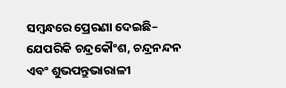ସମ୍ବନ୍ଧରେ ପ୍ରେରଣା ଦେଇଛି– ଯେପରିକି ଚନ୍ଦ୍ରକୌଂଶ, ଚନ୍ଦ୍ରନନ୍ଦନ ଏବଂ ଶୁଭପନ୍ତୁଭାରାଳୀ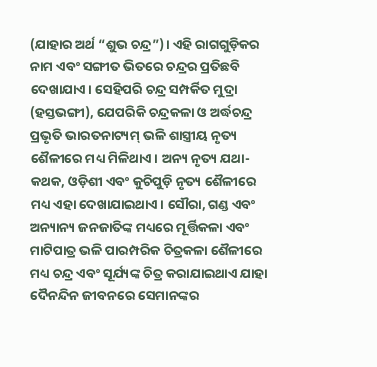(ଯାହାର ଅର୍ଥ “ଶୁଭ ଚନ୍ଦ୍ର”)। ଏହି ରାଗଗୁଡ଼ିକର ନାମ ଏବଂ ସଙ୍ଗୀତ ଭିତରେ ଚନ୍ଦ୍ରର ପ୍ରତିଛବି ଦେଖାଯାଏ। ସେହିପରି ଚନ୍ଦ୍ର ସମ୍ପର୍କିତ ମୁଦ୍ରା (ହସ୍ତଭଙ୍ଗୀ), ଯେପରିକି ଚନ୍ଦ୍ରକଳା ଓ ଅର୍ଦ୍ଧଚନ୍ଦ୍ର ପ୍ରଭୃତି ଭାରତନାଟ୍ୟମ୍ ଭଳି ଶାସ୍ତ୍ରୀୟ ନୃତ୍ୟ ଶୈଳୀରେ ମଧ୍ୟ ମିଳିଥାଏ। ଅନ୍ୟ ନୃତ୍ୟ ଯଥା- କଥକ, ଓଡ଼ିଶୀ ଏବଂ କୁଚିପୁଡ଼ି ନୃତ୍ୟ ଶୈଳୀରେ ମଧ୍ୟ ଏହା ଦେଖାଯାଇଥାଏ। ସୌରା, ଗଣ୍ଡ ଏବଂ ଅନ୍ୟାନ୍ୟ ଜନଜାତିଙ୍କ ମଧ୍ୟରେ ମୂର୍ତ୍ତିକଳା ଏବଂ ମାଟିପାତ୍ର ଭଳି ପାରମ୍ପରିକ ଚିତ୍ରକଳା ଶୈଳୀରେ ମଧ୍ୟ ଚନ୍ଦ୍ର ଏବଂ ସୂର୍ଯ୍ୟଙ୍କ ଚିତ୍ର କରାଯାଇଥାଏ ଯାହା ଦୈନନ୍ଦିନ ଜୀବନରେ ସେମାନଙ୍କର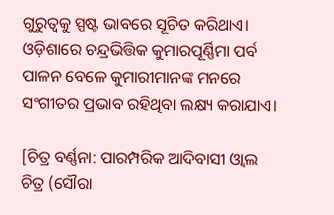ଗୁରୁତ୍ଵକୁ ସ୍ପଷ୍ଟ ଭାବରେ ସୂଚିତ କରିଥାଏ। ଓଡ଼ିଶାରେ ଚନ୍ଦ୍ରଭିତ୍ତିକ କୁମାରପୂର୍ଣ୍ଣିମା ପର୍ବ ପାଳନ ବେଳେ କୁମାରୀମାନଙ୍କ ମନରେ ସଂଗୀତର ପ୍ରଭାବ ରହିଥିବା ଲକ୍ଷ୍ୟ କରାଯାଏ।

[ଚିତ୍ର ବର୍ଣ୍ଣନା: ପାରମ୍ପରିକ ଆଦିବାସୀ ଓ୍ୱାଲ ଚିତ୍ର (ସୌରା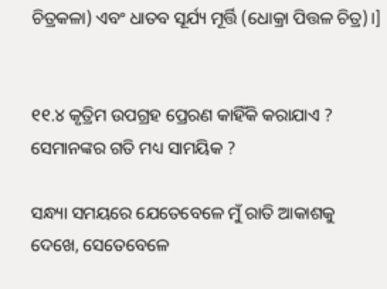ଚିତ୍ରକଳା) ଏବଂ ଧାତବ ସୂର୍ଯ୍ୟ ମୂର୍ତ୍ତି (ଧୋକ୍ରା ପିତ୍ତଳ ଚିତ୍ର)।]


୧୧.୪ କୃତ୍ରିମ ଉପଗ୍ରହ ପ୍ରେରଣ କାହିଁକି କରାଯାଏ ? ସେମାନଙ୍କର ଗତି ମଧ୍ୟ ସାମୟିକ ?

ସନ୍ଧ୍ୟା ସମୟରେ ଯେତେବେଳେ ମୁଁ ରାତି ଆକାଶକୁ ଦେଖେ, ସେତେବେଳେ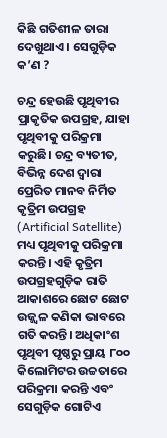କିଛି ଗତିଶୀଳ ତାରା ଦେଖୁଥାଏ । ସେଗୁଡ଼ିକ କ’ଣ ?

ଚନ୍ଦ୍ର ହେଉଛି ପୃଥିବୀର ପ୍ରାକୃତିକ ଉପଗ୍ରହ, ଯାହା ପୃଥିବୀକୁ ପରିକ୍ରମା କରୁଛି। ଚନ୍ଦ୍ର ବ୍ୟତୀତ, ବିଭିନ୍ନ ଦେଶ ଦ୍ବାରା ପ୍ରେରିତ ମାନବ ନିର୍ମିତ କୃତ୍ରିମ ଉପଗ୍ରହ (Artificial Satellite) ମଧ୍ୟ ପୃଥିବୀକୁ ପରିକ୍ରମା କରନ୍ତି। ଏହି କୃତ୍ରିମ ଉପଗ୍ରହଗୁଡ଼ିକ ରାତି ଆକାଶରେ ଛୋଟ ଛୋଟ ଉଜ୍ଜ୍ବଳ କଣିକା ଭାବରେ ଗତି କରନ୍ତି। ଅଧିକାଂଶ ପୃଥିବୀ ପୃଷ୍ଠରୁ ପ୍ରାୟ ୮୦୦ କିଲୋମିଟର ଉଚ୍ଚତାରେ ପରିକ୍ରମା କରନ୍ତି ଏବଂ ସେଗୁଡ଼ିକ ଗୋଟିଏ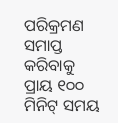ପରିକ୍ରମଣ ସମାପ୍ତ କରିବାକୁ ପ୍ରାୟ ୧୦୦ ମିନିଟ୍ ସମୟ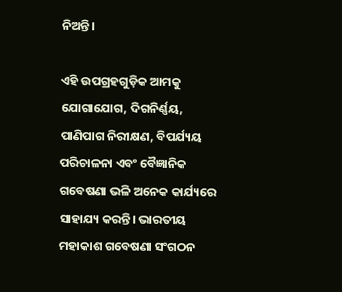ନିଅନ୍ତି।

ଏହି ଉପଗ୍ରହଗୁଡ଼ିକ ଆମକୁ ଯୋଗାଯୋଗ, ଦିଗନିର୍ଣ୍ଣୟ, ପାଣିପାଗ ନିରୀକ୍ଷଣ, ବିପର୍ଯ୍ୟୟ ପରିଚାଳନା ଏବଂ ବୈଜ୍ଞାନିକ ଗବେଷଣା ଭଳି ଅନେକ କାର୍ଯ୍ୟରେ ସାହାଯ୍ୟ କରନ୍ତି। ଭାରତୀୟ ମହାକାଶ ଗବେଷଣା ସଂଗଠନ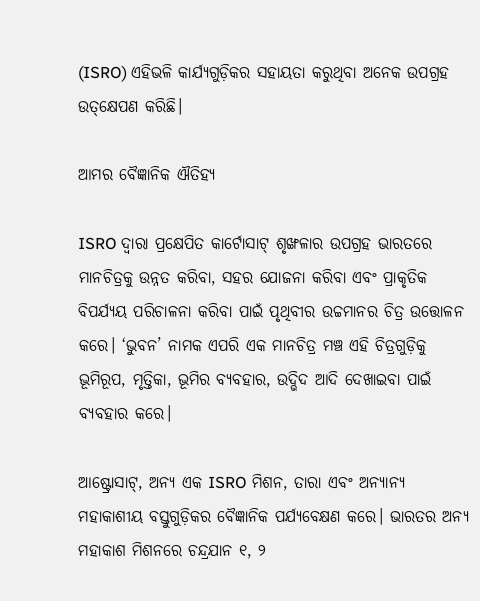(ISRO) ଏହିଭଳି କାର୍ଯ୍ୟଗୁଡ଼ିକର ସହାୟତା କରୁଥିବା ଅନେକ ଉପଗ୍ରହ ଉତ୍‌କ୍ଷେପଣ କରିଛି।

ଆମର ବୈଜ୍ଞାନିକ ଐତିହ୍ୟ

ISRO ଦ୍ୱାରା ପ୍ରକ୍ଷେପିତ କାର୍ଟୋସାଟ୍ ଶୃଙ୍ଖଳାର ଉପଗ୍ରହ ଭାରତରେ ମାନଚିତ୍ରକୁ ଉନ୍ନତ କରିବା, ସହର ଯୋଜନା କରିବା ଏବଂ ପ୍ରାକୃତିକ ବିପର୍ଯ୍ୟୟ ପରିଚାଳନା କରିବା ପାଇଁ ପୃଥିବୀର ଉଚ୍ଚମାନର ଚିତ୍ର ଉତ୍ତୋଳନ କରେ। ‘ଭୁବନ’ ନାମକ ଏପରି ଏକ ମାନଚିତ୍ର ମଞ୍ଚ ଏହି ଚିତ୍ରଗୁଡ଼ିକୁ ଭୂମିରୂପ, ମୃତ୍ତିକା, ଭୂମିର ବ୍ୟବହାର, ଉଦ୍ଭିଦ ଆଦି ଦେଖାଇବା ପାଇଁ ବ୍ୟବହାର କରେ।

ଆଷ୍ଟ୍ରୋସାଟ୍, ଅନ୍ୟ ଏକ ISRO ମିଶନ, ତାରା ଏବଂ ଅନ୍ୟାନ୍ୟ ମହାକାଶୀୟ ବସ୍ତୁଗୁଡ଼ିକର ବୈଜ୍ଞାନିକ ପର୍ଯ୍ୟବେକ୍ଷଣ କରେ। ଭାରତର ଅନ୍ୟ ମହାକାଶ ମିଶନରେ ଚନ୍ଦ୍ରଯାନ ୧, ୨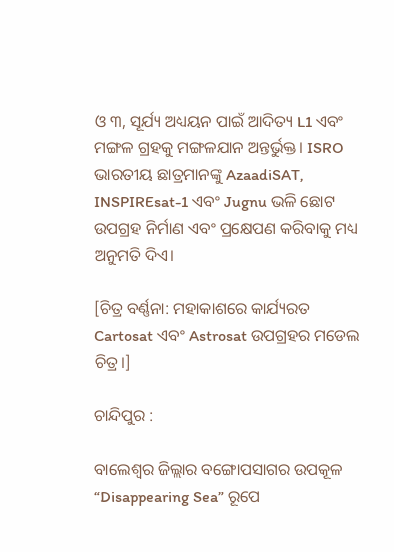ଓ ୩, ସୂର୍ଯ୍ୟ ଅଧ୍ୟୟନ ପାଇଁ ଆଦିତ୍ୟ L1 ଏବଂ ମଙ୍ଗଳ ଗ୍ରହକୁ ମଙ୍ଗଳଯାନ ଅନ୍ତର୍ଭୁକ୍ତ। ISRO ଭାରତୀୟ ଛାତ୍ରମାନଙ୍କୁ AzaadiSAT, INSPIREsat-1 ଏବଂ Jugnu ଭଳି ଛୋଟ ଉପଗ୍ରହ ନିର୍ମାଣ ଏବଂ ପ୍ରକ୍ଷେପଣ କରିବାକୁ ମଧ୍ୟ ଅନୁମତି ଦିଏ।

[ଚିତ୍ର ବର୍ଣ୍ଣନା: ମହାକାଶରେ କାର୍ଯ୍ୟରତ Cartosat ଏବଂ Astrosat ଉପଗ୍ରହର ମଡେଲ ଚିତ୍ର।]

ଚାନ୍ଦିପୁର :

ବାଲେଶ୍ଵର ଜିଲ୍ଲାର ବଙ୍ଗୋପସାଗର ଉପକୂଳ “Disappearing Sea” ରୂପେ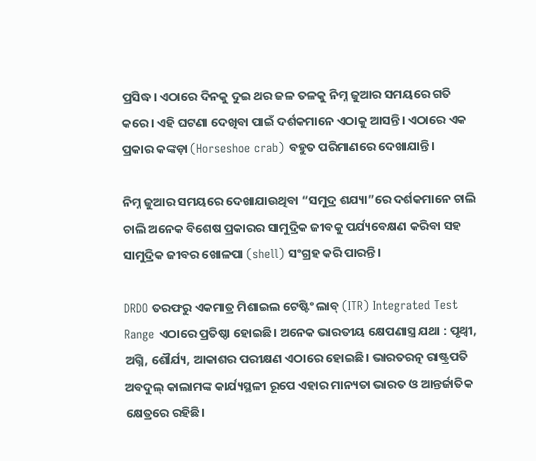ପ୍ରସିଦ୍ଧ। ଏଠାରେ ଦିନକୁ ଦୁଇ ଥର ଜଳ ତଳକୁ ନିମ୍ନ ଜୁଆର ସମୟରେ ଗତି କରେ। ଏହି ଘଟଣା ଦେଖିବା ପାଇଁ ଦର୍ଶକମାନେ ଏଠାକୁ ଆସନ୍ତି। ଏଠାରେ ଏକ ପ୍ରକାର କଙ୍କଡ଼ା (Horseshoe crab) ବହୁତ ପରିମାଣରେ ଦେଖାଯାନ୍ତି।

ନିମ୍ନ ଜୁଆର ସମୟରେ ଦେଖାଯାଉଥିବା “ସମୁଦ୍ର ଶଯ୍ୟା”ରେ ଦର୍ଶକମାନେ ଚାଲି ଚାଲି ଅନେକ ବିଶେଷ ପ୍ରକାରର ସାମୁଦ୍ରିକ ଜୀବକୁ ପର୍ଯ୍ୟବେକ୍ଷଣ କରିବା ସହ ସାମୁଦ୍ରିକ ଜୀବର ଖୋଳପା (shell) ସଂଗ୍ରହ କରି ପାରନ୍ତି।

DRDO ତରଫରୁ ଏକମାତ୍ର ମିଶାଇଲ ଟେଷ୍ଟିଂ ଲାବ୍‌ (ITR) Integrated Test Range ଏଠାରେ ପ୍ରତିଷ୍ଠା ହୋଇଛି। ଅନେକ ଭାରତୀୟ କ୍ଷେପଣାସ୍ତ୍ର ଯଥା : ପୃଥ୍ବୀ, ଅଗ୍ନି, ଶୌର୍ଯ୍ୟ, ଆକାଶର ପରୀକ୍ଷଣ ଏଠାରେ ହୋଇଛି। ଭାରତରତ୍ନ ରାଷ୍ଟ୍ରପତି ଅବଦୁଲ୍ କାଲାମଙ୍କ କାର୍ଯ୍ୟସ୍ଥଳୀ ରୂପେ ଏହାର ମାନ୍ୟତା ଭାରତ ଓ ଆନ୍ତର୍ଜାତିକ କ୍ଷେତ୍ରରେ ରହିଛି।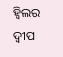ହ୍ଵିଲର ଦ୍ବୀପ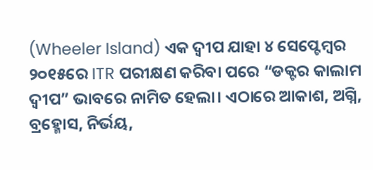(Wheeler Island) ଏକ ଦ୍ବୀପ ଯାହା ୪ ସେପ୍ଟେମ୍ବର ୨୦୧୫ରେ ITR ପରୀକ୍ଷଣ କରିବା ପରେ “ଡକ୍ଟର କାଲାମ ଦ୍ଵୀପ” ଭାବରେ ନାମିତ ହେଲା। ଏଠାରେ ଆକାଶ, ଅଗ୍ନି, ବ୍ରହ୍ମୋସ, ନିର୍ଭୟ,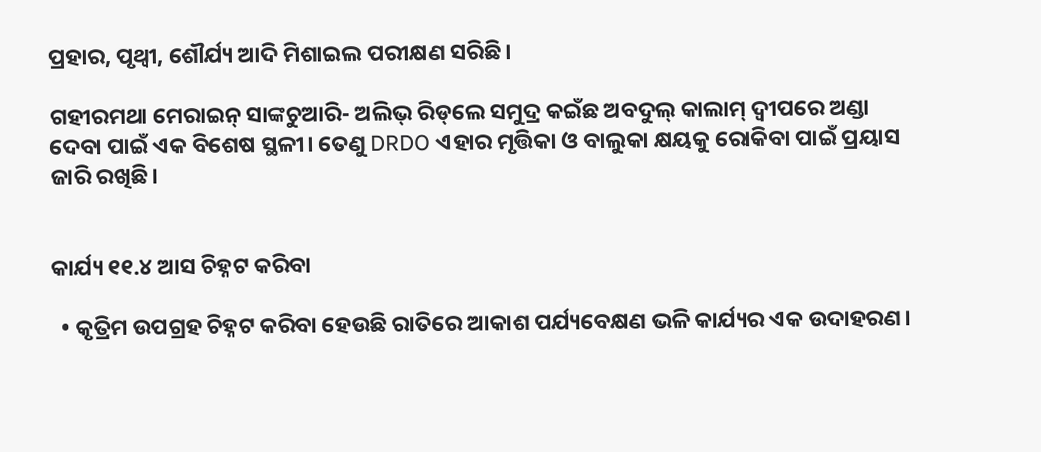ପ୍ରହାର, ପୃଥ୍ବୀ, ଶୌର୍ଯ୍ୟ ଆଦି ମିଶାଇଲ ପରୀକ୍ଷଣ ସରିଛି।

ଗହୀରମଥା ମେରାଇନ୍ ସାଙ୍କଚୁଆରି- ଅଲିଭ୍ ରିଡ୍‌ଲେ ସମୁଦ୍ର କଇଁଛ ଅବଦୁଲ୍ କାଲାମ୍ ଦ୍ବୀପରେ ଅଣ୍ଡା ଦେବା ପାଇଁ ଏକ ବିଶେଷ ସ୍ଥଳୀ। ତେଣୁ DRDO ଏହାର ମୃତ୍ତିକା ଓ ବାଲୁକା କ୍ଷୟକୁ ରୋକିବା ପାଇଁ ପ୍ରୟାସ ଜାରି ରଖିଛି।


କାର୍ଯ୍ୟ ୧୧.୪ ଆସ ଚିହ୍ନଟ କରିବା

  • କୃତ୍ରିମ ଉପଗ୍ରହ ଚିହ୍ନଟ କରିବା ହେଉଛି ରାତିରେ ଆକାଶ ପର୍ଯ୍ୟବେକ୍ଷଣ ଭଳି କାର୍ଯ୍ୟର ଏକ ଉଦାହରଣ।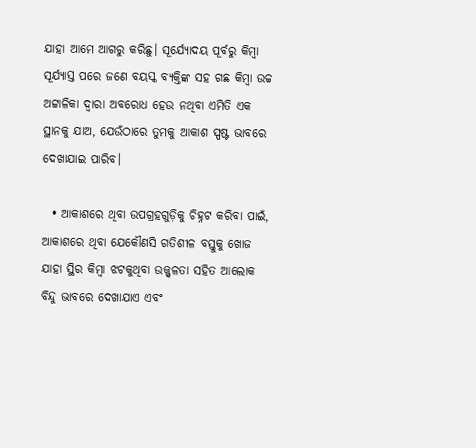ଯାହା ଆମେ ଆଗରୁ କରିଛୁ। ସୂର୍ଯ୍ୟୋଦୟ ପୂର୍ବରୁ କିମ୍ବା ସୂର୍ଯ୍ୟାସ୍ତ ପରେ ଜଣେ ବୟସ୍କ ବ୍ୟକ୍ତିଙ୍କ ସହ ଗଛ କିମ୍ବା ଉଚ୍ଚ ଅଟ୍ଟାଳିକା ଦ୍ଵାରା ଅବରୋଧ ହେଉ ନଥିବା ଏମିତି ଏକ ସ୍ଥାନକୁ ଯାଅ, ଯେଉଁଠାରେ ତୁମକୁ ଆକାଶ ସ୍ପଷ୍ଟ ଭାବରେ ଦେଖାଯାଇ ପାରିବ।

  • ଆକାଶରେ ଥିବା ଉପଗ୍ରହଗୁଡ଼ିକୁ ଚିହ୍ନଟ କରିବା ପାଇଁ, ଆକାଶରେ ଥିବା ଯେକୌଣସି ଗତିଶୀଳ ବସ୍ତୁକୁ ଖୋଜ ଯାହା ସ୍ଥିର କିମ୍ବା ଝଟକୁଥିବା ଉଜ୍ଜ୍ବଳତା ସହିତ ଆଲୋକ ବିନ୍ଦୁ ଭାବରେ ଦେଖାଯାଏ ଏବଂ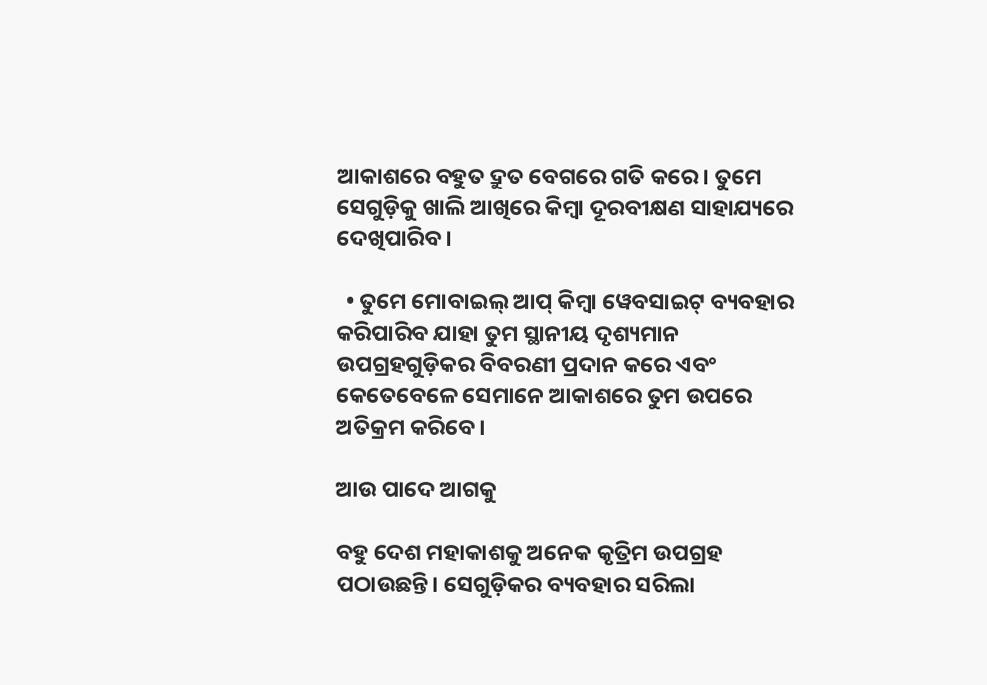ଆକାଶରେ ବହୁତ ଦ୍ରୁତ ବେଗରେ ଗତି କରେ। ତୁମେ ସେଗୁଡ଼ିକୁ ଖାଲି ଆଖିରେ କିମ୍ବା ଦୂରବୀକ୍ଷଣ ସାହାଯ୍ୟରେ ଦେଖିପାରିବ।

  • ତୁମେ ମୋବାଇଲ୍ ଆପ୍ କିମ୍ବା ୱେବସାଇଟ୍ ବ୍ୟବହାର କରିପାରିବ ଯାହା ତୁମ ସ୍ଥାନୀୟ ଦୃଶ୍ୟମାନ ଉପଗ୍ରହଗୁଡ଼ିକର ବିବରଣୀ ପ୍ରଦାନ କରେ ଏବଂ କେତେବେଳେ ସେମାନେ ଆକାଶରେ ତୁମ ଉପରେ ଅତିକ୍ରମ କରିବେ।

ଆଉ ପାଦେ ଆଗକୁ

ବହୁ ଦେଶ ମହାକାଶକୁ ଅନେକ କୃତ୍ରିମ ଉପଗ୍ରହ ପଠାଉଛନ୍ତି। ସେଗୁଡ଼ିକର ବ୍ୟବହାର ସରିଲା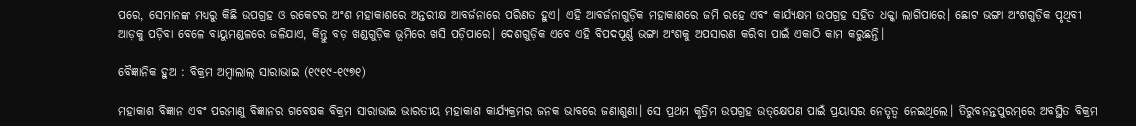ପରେ, ସେମାନଙ୍କ ମଧ୍ୟରୁ କିଛି ଉପଗ୍ରହ ଓ ରକେଟର ଅଂଶ ମହାକାଶରେ ଅନ୍ତରୀକ୍ଷ ଆବର୍ଜନାରେ ପରିଣତ ହୁଏ। ଏହି ଆବର୍ଜନାଗୁଡ଼ିକ ମହାକାଶରେ ଜମି ରହେ ଏବଂ କାର୍ଯ୍ୟକ୍ଷମ ଉପଗ୍ରହ ସହିତ ଧକ୍କା ଲାଗିପାରେ। ଛୋଟ ଭଙ୍ଗା ଅଂଶଗୁଡ଼ିକ ପୃଥିବୀ ଆଡ଼କୁ ପଡ଼ିବା ବେଳେ ବାୟୁମଣ୍ଡଳରେ ଜଳିଯାଏ, କିନ୍ତୁ ବଡ଼ ଖଣ୍ଡଗୁଡ଼ିକ ଭୂମିରେ ଖସି ପଡ଼ିପାରେ। ଦେଶଗୁଡ଼ିକ ଏବେ ଏହି ବିପଦପୂର୍ଣ୍ଣ ଭଙ୍ଗା ଅଂଶକୁ ଅପସାରଣ କରିବା ପାଇଁ ଏକାଠି କାମ କରୁଛନ୍ତି।

ବୈଜ୍ଞାନିକ ହୁଅ : ବିକ୍ରମ ଅମ୍ବାଲାଲ୍ ସାରାଭାଇ (୧୯୧୯-୧୯୭୧)

ମହାକାଶ ବିଜ୍ଞାନ ଏବଂ ପରମାଣୁ ବିଜ୍ଞାନର ଗବେଷକ ବିକ୍ରମ ସାରାଭାଇ ଭାରତୀୟ ମହାକାଶ କାର୍ଯ୍ୟକ୍ରମର ଜନକ ଭାବରେ ଜଣାଶୁଣା। ସେ ପ୍ରଥମ କୃତ୍ରିମ ଉପଗ୍ରହ ଉତ୍‌କ୍ଷେପଣ ପାଇଁ ପ୍ରୟାସର ନେତୃତ୍ୱ ନେଇଥିଲେ। ତିରୁବନନ୍ତପୁରମ୍‌ରେ ଅବସ୍ଥିତ ବିକ୍ରମ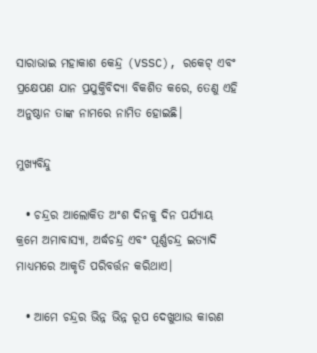ସାରାଭାଇ ମହାକାଶ କେନ୍ଦ୍ର (VSSC), ରକେଟ୍ ଏବଂ ପ୍ରକ୍ଷେପଣ ଯାନ ପ୍ରଯୁକ୍ତିବିଦ୍ୟା ବିକଶିତ କରେ, ତେଣୁ ଏହି ଅନୁଷ୍ଠାନ ତାଙ୍କ ନାମରେ ନାମିତ ହୋଇଛି।

ମୁଖ୍ୟବିନ୍ଦୁ

  • ଚନ୍ଦ୍ରର ଆଲୋକିତ ଅଂଶ ଦିନକୁ ଦିନ ପର୍ଯ୍ୟାୟ କ୍ରମେ ଅମାବାସ୍ୟା, ଅର୍ଦ୍ଧଚନ୍ଦ୍ର ଏବଂ ପୂର୍ଣ୍ଣଚନ୍ଦ୍ର ଇତ୍ୟାଦି ମାଧ୍ୟମରେ ଆକୃତି ପରିବର୍ତ୍ତନ କରିଥାଏ।

  • ଆମେ ଚନ୍ଦ୍ରର ଭିନ୍ନ ଭିନ୍ନ ରୂପ ଦେଖୁଥାଉ କାରଣ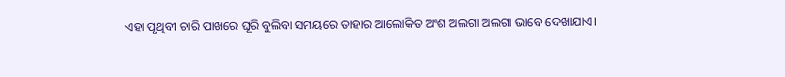ଏହା ପୃଥିବୀ ଚାରି ପାଖରେ ଘୂରି ବୁଲିବା ସମୟରେ ତାହାର ଆଲୋକିତ ଅଂଶ ଅଲଗା ଅଲଗା ଭାବେ ଦେଖାଯାଏ।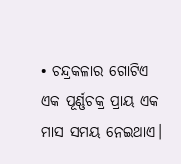• ଚନ୍ଦ୍ରକଳାର ଗୋଟିଏ ଏକ ପୂର୍ଣ୍ଣଚକ୍ର ପ୍ରାୟ ଏକ ମାସ ସମୟ ନେଇଥାଏ।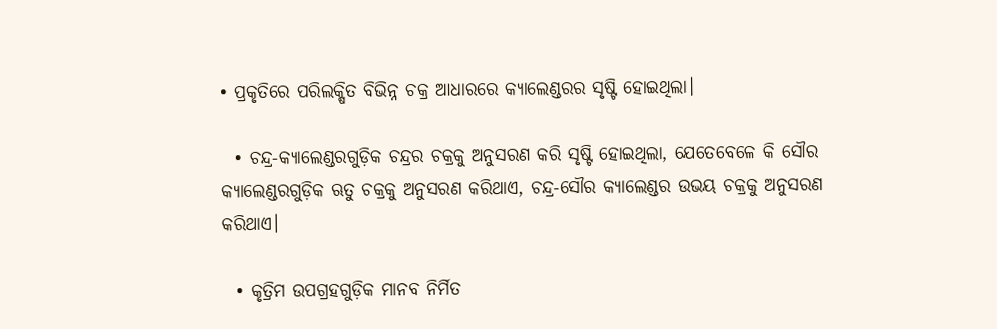• ପ୍ରକୃତିରେ ପରିଲକ୍ଷିତ ବିଭିନ୍ନ ଚକ୍ର ଆଧାରରେ କ୍ୟାଲେଣ୍ଡରର ସୃଷ୍ଟି ହୋଇଥିଲା।

  • ଚନ୍ଦ୍ର-କ୍ୟାଲେଣ୍ଡରଗୁଡ଼ିକ ଚନ୍ଦ୍ରର ଚକ୍ରକୁ ଅନୁସରଣ କରି ସୃଷ୍ଟି ହୋଇଥିଲା, ଯେତେବେଳେ କି ସୌର କ୍ୟାଲେଣ୍ଡରଗୁଡ଼ିକ ଋତୁ ଚକ୍ରକୁ ଅନୁସରଣ କରିଥାଏ, ଚନ୍ଦ୍ର-ସୌର କ୍ୟାଲେଣ୍ଡର ଉଭୟ ଚକ୍ରକୁ ଅନୁସରଣ କରିଥାଏ।

  • କୃତ୍ରିମ ଉପଗ୍ରହଗୁଡ଼ିକ ମାନବ ନିର୍ମିତ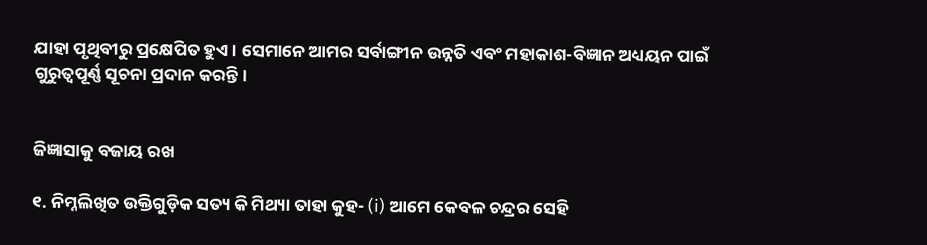ଯାହା ପୃଥିବୀରୁ ପ୍ରକ୍ଷେପିତ ହୁଏ। ସେମାନେ ଆମର ସର୍ବାଙ୍ଗୀନ ଉନ୍ନତି ଏବଂ ମହାକାଶ-ବିଜ୍ଞାନ ଅଧ୍ୟୟନ ପାଇଁ ଗୁରୁତ୍ଵପୂର୍ଣ୍ଣ ସୂଚନା ପ୍ରଦାନ କରନ୍ତି।


ଜିଜ୍ଞାସାକୁ ବଜାୟ ରଖ

୧. ନିମ୍ନଲିଖିତ ଉକ୍ତିଗୁଡ଼ିକ ସତ୍ୟ କି ମିଥ୍ୟା ତାହା କୁହ- (i) ଆମେ କେବଳ ଚନ୍ଦ୍ରର ସେହି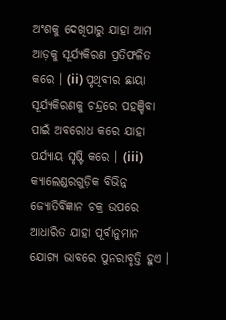ଅଂଶକୁ ଦେଖିପାରୁ ଯାହା ଆମ ଆଡ଼କୁ ସୂର୍ଯ୍ୟକିରଣ ପ୍ରତିଫଳିତ କରେ । (ii) ପୃଥିବୀର ଛାୟା ସୂର୍ଯ୍ୟକିରଣକୁ ଚନ୍ଦ୍ରରେ ପହଞ୍ଚିବା ପାଇଁ ଅବରୋଧ କରେ ଯାହା ପର୍ଯ୍ୟାୟ ସୃଷ୍ଟି କରେ । (iii) କ୍ୟାଲେଣ୍ଡରଗୁଡ଼ିକ ବିଭିନ୍ନ ଜ୍ୟୋତିର୍ବିଜ୍ଞାନ ଚକ୍ର ଉପରେ ଆଧାରିତ ଯାହା ପୂର୍ବାନୁମାନ ଯୋଗ୍ୟ ଭାବରେ ପୁନରାବୃତ୍ତି ହୁଏ ।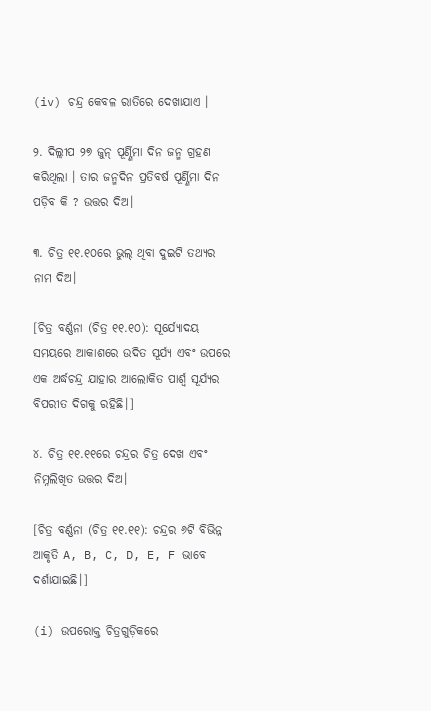(iv) ଚନ୍ଦ୍ର କେବଳ ରାତିରେ ଦେଖାଯାଏ ।

୨. ଦିଲ୍ଲୀପ ୨୭ ଜୁନ୍ ପୂର୍ଣ୍ଣିମା ଦିନ ଜନ୍ମ ଗ୍ରହଣ କରିଥିଲା । ତାର ଜନ୍ମଦିନ ପ୍ରତିବର୍ଷ ପୂର୍ଣ୍ଣିମା ଦିନ ପଡ଼ିବ କି ? ଉତ୍ତର ଦିଅ।

୩. ଚିତ୍ର ୧୧.୧୦ରେ ଭୁଲ୍ ଥିବା ଦୁଇଟି ତଥ୍ୟର ନାମ ଦିଅ।

[ଚିତ୍ର ବର୍ଣ୍ଣନା (ଚିତ୍ର ୧୧.୧୦): ସୂର୍ଯ୍ୟୋଦୟ ସମୟରେ ଆକାଶରେ ଉଦିତ ସୂର୍ଯ୍ୟ ଏବଂ ଉପରେ ଏକ ଅର୍ଦ୍ଧଚନ୍ଦ୍ର ଯାହାର ଆଲୋକିତ ପାର୍ଶ୍ଵ ସୂର୍ଯ୍ୟର ବିପରୀତ ଦିଗକୁ ରହିଛି।]

୪. ଚିତ୍ର ୧୧.୧୧ରେ ଚନ୍ଦ୍ରର ଚିତ୍ର ଦେଖ ଏବଂ ନିମ୍ନଲିଖିତ ଉତ୍ତର ଦିଅ।

[ଚିତ୍ର ବର୍ଣ୍ଣନା (ଚିତ୍ର ୧୧.୧୧): ଚନ୍ଦ୍ରର ୬ଟି ବିଭିନ୍ନ ଆକୃତି A, B, C, D, E, F ଭାବେ ଦର୍ଶାଯାଇଛି।]

(i) ଉପରୋକ୍ତ ଚିତ୍ରଗୁଡ଼ିକରେ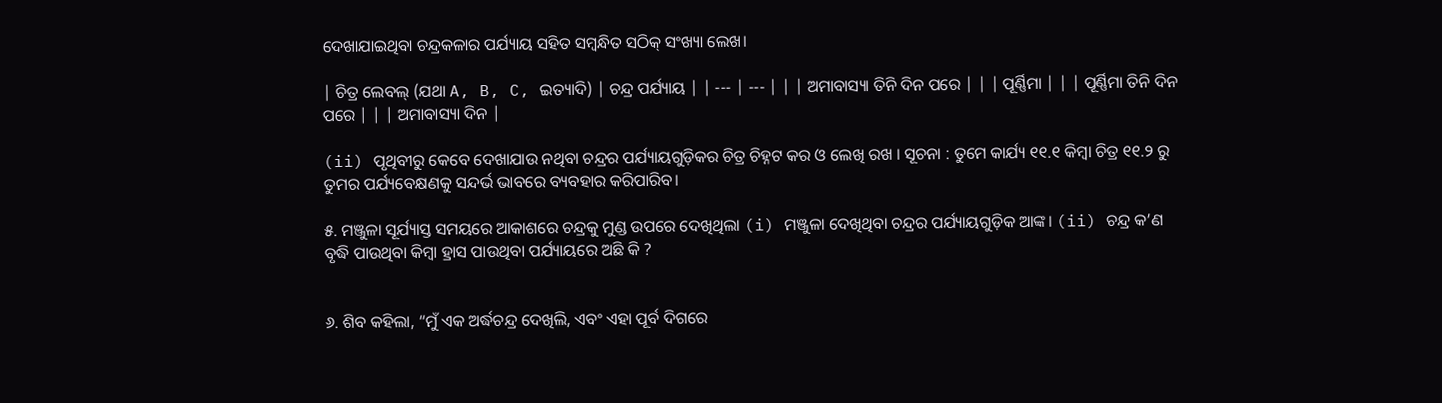ଦେଖାଯାଇଥିବା ଚନ୍ଦ୍ରକଳାର ପର୍ଯ୍ୟାୟ ସହିତ ସମ୍ବନ୍ଧିତ ସଠିକ୍ ସଂଖ୍ୟା ଲେଖ।

| ଚିତ୍ର ଲେବଲ୍ (ଯଥା A, B, C, ଇତ୍ୟାଦି) | ଚନ୍ଦ୍ର ପର୍ଯ୍ୟାୟ | | --- | --- | | | ଅମାବାସ୍ୟା ତିନି ଦିନ ପରେ | | | ପୂର୍ଣ୍ଣିମା | | | ପୂର୍ଣ୍ଣିମା ତିନି ଦିନ ପରେ | | | ଅମାବାସ୍ୟା ଦିନ |

(ii) ପୃଥିବୀରୁ କେବେ ଦେଖାଯାଉ ନଥିବା ଚନ୍ଦ୍ରର ପର୍ଯ୍ୟାୟଗୁଡ଼ିକର ଚିତ୍ର ଚିହ୍ନଟ କର ଓ ଲେଖି ରଖ । ସୂଚନା : ତୁମେ କାର୍ଯ୍ୟ ୧୧.୧ କିମ୍ବା ଚିତ୍ର ୧୧.୨ ରୁ ତୁମର ପର୍ଯ୍ୟବେକ୍ଷଣକୁ ସନ୍ଦର୍ଭ ଭାବରେ ବ୍ୟବହାର କରିପାରିବ।

୫. ମଞ୍ଜୁଳା ସୂର୍ଯ୍ୟାସ୍ତ ସମୟରେ ଆକାଶରେ ଚନ୍ଦ୍ରକୁ ମୁଣ୍ଡ ଉପରେ ଦେଖିଥିଲା (i) ମଞ୍ଜୁଳା ଦେଖିଥିବା ଚନ୍ଦ୍ରର ପର୍ଯ୍ୟାୟଗୁଡ଼ିକ ଆଙ୍କ। (ii) ଚନ୍ଦ୍ର କ’ଣ ବୃଦ୍ଧି ପାଉଥିବା କିମ୍ବା ହ୍ରାସ ପାଉଥିବା ପର୍ଯ୍ୟାୟରେ ଅଛି କି ?


୬. ଶିବ କହିଲା, “ମୁଁ ଏକ ଅର୍ଦ୍ଧଚନ୍ଦ୍ର ଦେଖିଲି, ଏବଂ ଏହା ପୂର୍ବ ଦିଗରେ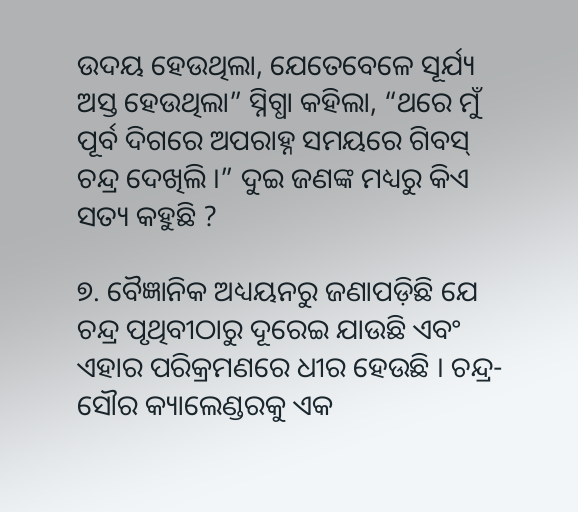ଉଦୟ ହେଉଥିଲା, ଯେତେବେଳେ ସୂର୍ଯ୍ୟ ଅସ୍ତ ହେଉଥିଲା” ସ୍ନିଗ୍ଧା କହିଲା, “ଥରେ ମୁଁ ପୂର୍ବ ଦିଗରେ ଅପରାହ୍ନ ସମୟରେ ଗିବସ୍ ଚନ୍ଦ୍ର ଦେଖିଲି ।” ଦୁଇ ଜଣଙ୍କ ମଧ୍ୟରୁ କିଏ ସତ୍ୟ କହୁଛି ?

୭. ବୈଜ୍ଞାନିକ ଅଧ୍ୟୟନରୁ ଜଣାପଡ଼ିଛି ଯେ ଚନ୍ଦ୍ର ପୃଥିବୀଠାରୁ ଦୂରେଇ ଯାଉଛି ଏବଂ ଏହାର ପରିକ୍ରମଣରେ ଧୀର ହେଉଛି । ଚନ୍ଦ୍ର-ସୌର କ୍ୟାଲେଣ୍ଡରକୁ ଏକ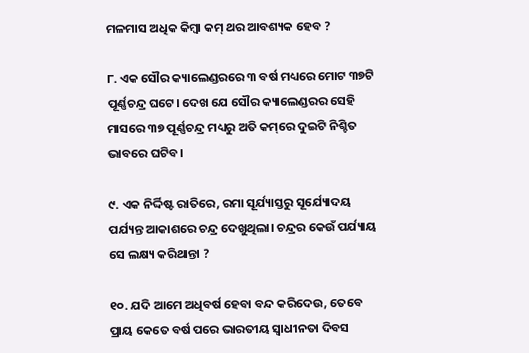ମଳମାସ ଅଧିକ କିମ୍ବା କମ୍ ଥର ଆବଶ୍ୟକ ହେବ ?

୮. ଏକ ସୌର କ୍ୟାଲେଣ୍ଡରରେ ୩ ବର୍ଷ ମଧ୍ୟରେ ମୋଟ ୩୭ଟି ପୂର୍ଣ୍ଣଚନ୍ଦ୍ର ଘଟେ। ଦେଖ ଯେ ସୌର କ୍ୟାଲେଣ୍ଡରର ସେହି ମାସରେ ୩୭ ପୂର୍ଣ୍ଣଚନ୍ଦ୍ର ମଧ୍ୟରୁ ଅତି କମ୍‌ରେ ଦୁଇଟି ନିଶ୍ଚିତ ଭାବରେ ଘଟିବ।

୯. ଏକ ନିର୍ଦ୍ଦିଷ୍ଟ ରାତିରେ, ରମା ସୂର୍ଯ୍ୟାସ୍ତରୁ ସୂର୍ଯ୍ୟୋଦୟ ପର୍ଯ୍ୟନ୍ତ ଆକାଶରେ ଚନ୍ଦ୍ର ଦେଖୁଥିଲା। ଚନ୍ଦ୍ରର କେଉଁ ପର୍ଯ୍ୟାୟ ସେ ଲକ୍ଷ୍ୟ କରିଥାନ୍ତା ?

୧୦. ଯଦି ଆମେ ଅଧିବର୍ଷ ହେବା ବନ୍ଦ କରିଦେଉ, ତେବେ ପ୍ରାୟ କେତେ ବର୍ଷ ପରେ ଭାରତୀୟ ସ୍ଵାଧୀନତା ଦିବସ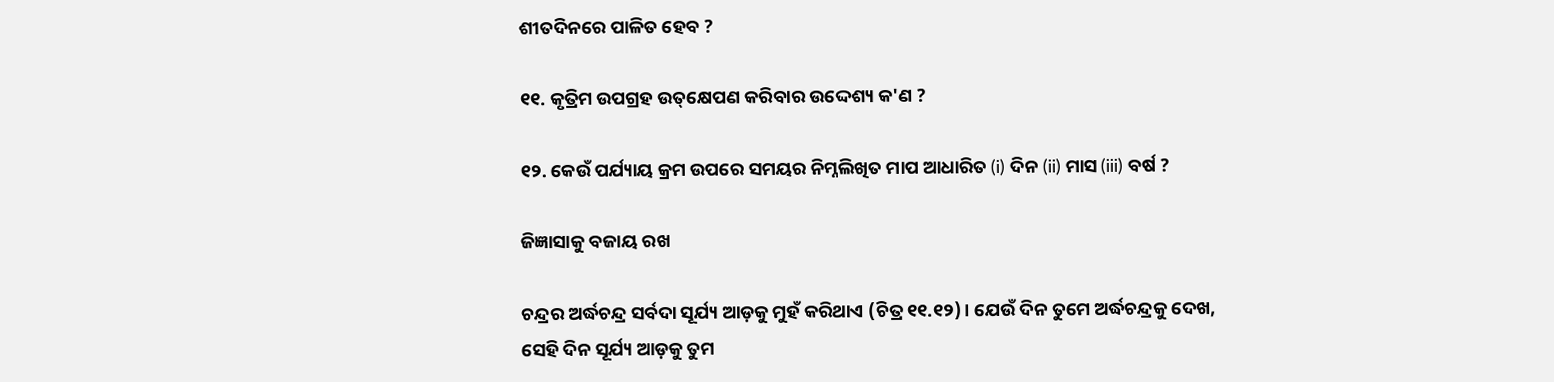ଶୀତଦିନରେ ପାଳିତ ହେବ ?

୧୧. କୃତ୍ରିମ ଉପଗ୍ରହ ଉତ୍‌କ୍ଷେପଣ କରିବାର ଉଦ୍ଦେଶ୍ୟ କ'ଣ ?

୧୨. କେଉଁ ପର୍ଯ୍ୟାୟ କ୍ରମ ଉପରେ ସମୟର ନିମ୍ନଲିଖିତ ମାପ ଆଧାରିତ (i) ଦିନ (ii) ମାସ (iii) ବର୍ଷ ?

ଜିଜ୍ଞାସାକୁ ବଜାୟ ରଖ

ଚନ୍ଦ୍ରର ଅର୍ଦ୍ଧଚନ୍ଦ୍ର ସର୍ବଦା ସୂର୍ଯ୍ୟ ଆଡ଼କୁ ମୁହଁ କରିଥାଏ (ଚିତ୍ର ୧୧.୧୨)। ଯେଉଁ ଦିନ ତୁମେ ଅର୍ଦ୍ଧଚନ୍ଦ୍ରକୁ ଦେଖ, ସେହି ଦିନ ସୂର୍ଯ୍ୟ ଆଡ଼କୁ ତୁମ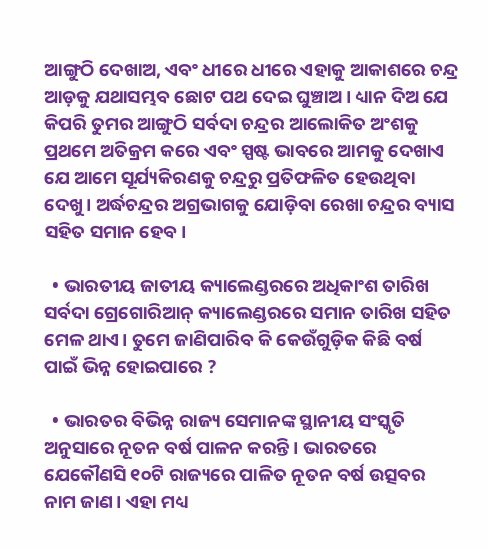ଆଙ୍ଗୁଠି ଦେଖାଅ, ଏବଂ ଧୀରେ ଧୀରେ ଏହାକୁ ଆକାଶରେ ଚନ୍ଦ୍ର ଆଡ଼କୁ ଯଥାସମ୍ଭବ ଛୋଟ ପଥ ଦେଇ ଘୁଞ୍ଚାଅ। ଧ୍ୟାନ ଦିଅ ଯେ କିପରି ତୁମର ଆଙ୍ଗୁଠି ସର୍ବଦା ଚନ୍ଦ୍ରର ଆଲୋକିତ ଅଂଶକୁ ପ୍ରଥମେ ଅତିକ୍ରମ କରେ ଏବଂ ସ୍ପଷ୍ଟ ଭାବରେ ଆମକୁ ଦେଖାଏ ଯେ ଆମେ ସୂର୍ଯ୍ୟକିରଣକୁ ଚନ୍ଦ୍ରରୁ ପ୍ରତିଫଳିତ ହେଉଥିବା ଦେଖୁ। ଅର୍ଦ୍ଧଚନ୍ଦ୍ରର ଅଗ୍ରଭାଗକୁ ଯୋଡ଼ିବା ରେଖା ଚନ୍ଦ୍ରର ବ୍ୟାସ ସହିତ ସମାନ ହେବ।

  • ଭାରତୀୟ ଜାତୀୟ କ୍ୟାଲେଣ୍ଡରରେ ଅଧିକାଂଶ ତାରିଖ ସର୍ବଦା ଗ୍ରେଗୋରିଆନ୍ କ୍ୟାଲେଣ୍ଡରରେ ସମାନ ତାରିଖ ସହିତ ମେଳ ଥାଏ। ତୁମେ ଜାଣିପାରିବ କି କେଉଁଗୁଡ଼ିକ କିଛି ବର୍ଷ ପାଇଁ ଭିନ୍ନ ହୋଇପାରେ ?

  • ଭାରତର ବିଭିନ୍ନ ରାଜ୍ୟ ସେମାନଙ୍କ ସ୍ଥାନୀୟ ସଂସ୍କୃତି ଅନୁସାରେ ନୂତନ ବର୍ଷ ପାଳନ କରନ୍ତି। ଭାରତରେ ଯେକୌଣସି ୧୦ଟି ରାଜ୍ୟରେ ପାଳିତ ନୂତନ ବର୍ଷ ଉତ୍ସବର ନାମ ଜାଣ। ଏହା ମଧ୍ୟ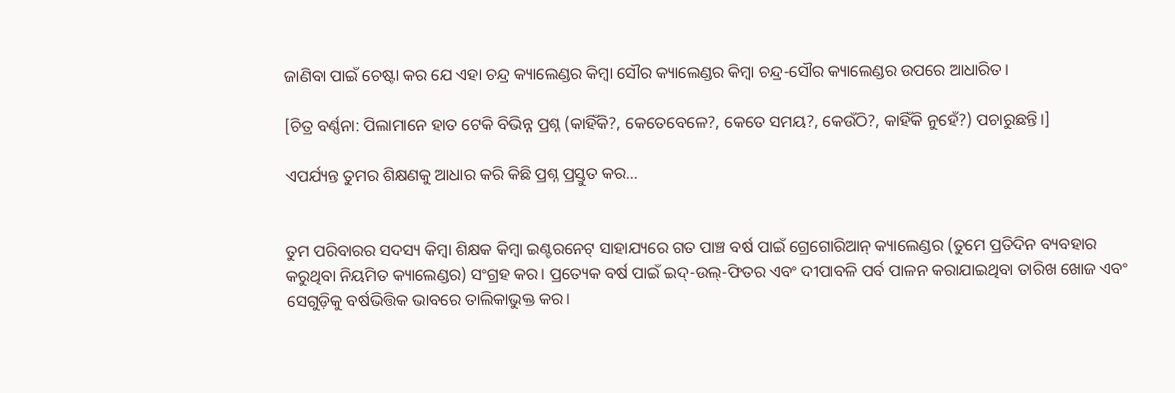ଜାଣିବା ପାଇଁ ଚେଷ୍ଟା କର ଯେ ଏହା ଚନ୍ଦ୍ର କ୍ୟାଲେଣ୍ଡର କିମ୍ବା ସୌର କ୍ୟାଲେଣ୍ଡର କିମ୍ବା ଚନ୍ଦ୍ର-ସୌର କ୍ୟାଲେଣ୍ଡର ଉପରେ ଆଧାରିତ।

[ଚିତ୍ର ବର୍ଣ୍ଣନା: ପିଲାମାନେ ହାତ ଟେକି ବିଭିନ୍ନ ପ୍ରଶ୍ନ (କାହିଁକି?, କେତେବେଳେ?, କେତେ ସମୟ?, କେଉଁଠି?, କାହିଁକି ନୁହେଁ?) ପଚାରୁଛନ୍ତି।]

ଏପର୍ଯ୍ୟନ୍ତ ତୁମର ଶିକ୍ଷଣକୁ ଆଧାର କରି କିଛି ପ୍ରଶ୍ନ ପ୍ରସ୍ତୁତ କର...


ତୁମ ପରିବାରର ସଦସ୍ୟ କିମ୍ବା ଶିକ୍ଷକ କିମ୍ବା ଇଣ୍ଟରନେଟ୍ ସାହାଯ୍ୟରେ ଗତ ପାଞ୍ଚ ବର୍ଷ ପାଇଁ ଗ୍ରେଗୋରିଆନ୍ କ୍ୟାଲେଣ୍ଡର (ତୁମେ ପ୍ରତିଦିନ ବ୍ୟବହାର କରୁଥିବା ନିୟମିତ କ୍ୟାଲେଣ୍ଡର) ସଂଗ୍ରହ କର। ପ୍ରତ୍ୟେକ ବର୍ଷ ପାଇଁ ଇଦ୍-ଉଲ୍-ଫିତର ଏବଂ ଦୀପାବଳି ପର୍ବ ପାଳନ କରାଯାଇଥିବା ତାରିଖ ଖୋଜ ଏବଂ ସେଗୁଡ଼ିକୁ ବର୍ଷଭିତ୍ତିକ ଭାବରେ ତାଲିକାଭୁକ୍ତ କର।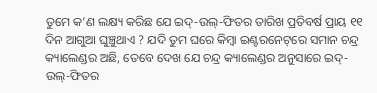ତୁମେ କ’ଣ ଲକ୍ଷ୍ୟ କରିଛ ଯେ ଇଦ୍-ଉଲ୍-ଫିତର ତାରିଖ ପ୍ରତିବର୍ଷ ପ୍ରାୟ ୧୧ ଦିନ ଆଗୁଆ ଘୁଞ୍ଚୁଥାଏ ? ଯଦି ତୁମ ଘରେ କିମ୍ବା ଇଣ୍ଟରନେଟ୍‌ରେ ସମାନ ଚନ୍ଦ୍ର କ୍ୟାଲେଣ୍ଡର ଅଛି, ତେବେ ଦେଖ ଯେ ଚନ୍ଦ୍ର କ୍ୟାଲେଣ୍ଡର ଅନୁସାରେ ଇଦ୍-ଉଲ୍-ଫିତର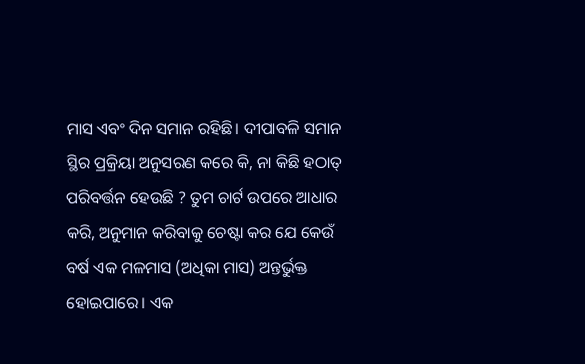ମାସ ଏବଂ ଦିନ ସମାନ ରହିଛି। ଦୀପାବଳି ସମାନ ସ୍ଥିର ପ୍ରକ୍ରିୟା ଅନୁସରଣ କରେ କି, ନା କିଛି ହଠାତ୍ ପରିବର୍ତ୍ତନ ହେଉଛି ? ତୁମ ଚାର୍ଟ ଉପରେ ଆଧାର କରି, ଅନୁମାନ କରିବାକୁ ଚେଷ୍ଟା କର ଯେ କେଉଁ ବର୍ଷ ଏକ ମଳମାସ (ଅଧିକା ମାସ) ଅନ୍ତର୍ଭୁକ୍ତ ହୋଇପାରେ। ଏକ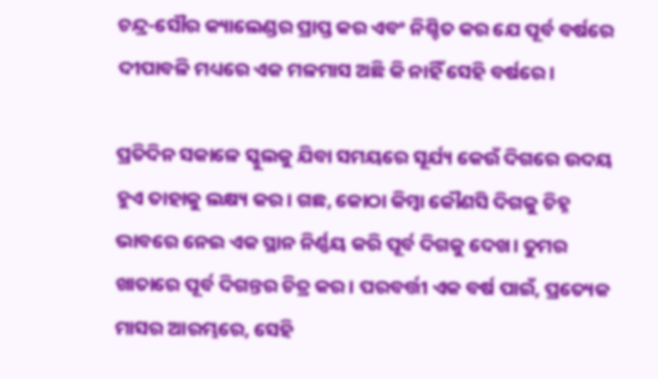ଚନ୍ଦ୍ର-ସୌର କ୍ୟାଲେଣ୍ଡର ପ୍ରାପ୍ତ କର ଏବଂ ନିଶ୍ଚିତ କର ଯେ ପୂର୍ବ ବର୍ଷରେ ଦୀପାବଳି ମଧ୍ୟରେ ଏକ ମଳମାସ ଅଛି କି ନାହିଁ ସେହି ବର୍ଷରେ।

ପ୍ରତିଦିନ ସକାଳେ ସ୍କୁଲକୁ ଯିବା ସମୟରେ ସୂର୍ଯ୍ୟ କେଉଁ ଦିଗରେ ଉଦୟ ହୁଏ ତାହାକୁ ଲକ୍ଷ୍ୟ କର। ଗଛ, କୋଠା କିମ୍ବା କୌଣସି ଦିଗକୁ ଚିହ୍ନ ଭାବରେ ନେଇ ଏକ ସ୍ଥାନ ନିର୍ଣ୍ଣୟ କରି ପୂର୍ବ ଦିଗକୁ ଦେଖ। ତୁମର ଖାତାରେ ପୂର୍ବ ଦିଗନ୍ତର ଚିତ୍ର କର। ପରବର୍ତ୍ତୀ ଏକ ବର୍ଷ ପାଇଁ, ପ୍ରତ୍ୟେକ ମାସର ଆରମ୍ଭରେ, ସେହି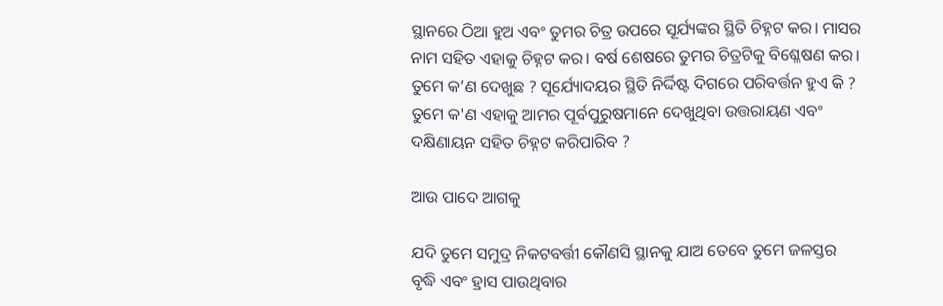ସ୍ଥାନରେ ଠିଆ ହୁଅ ଏବଂ ତୁମର ଚିତ୍ର ଉପରେ ସୂର୍ଯ୍ୟଙ୍କର ସ୍ଥିତି ଚିହ୍ନଟ କର। ମାସର ନାମ ସହିତ ଏହାକୁ ଚିହ୍ନଟ କର। ବର୍ଷ ଶେଷରେ ତୁମର ଚିତ୍ରଟିକୁ ବିଶ୍ଳେଷଣ କର। ତୁମେ କ’ଣ ଦେଖୁଛ ? ସୂର୍ଯ୍ୟୋଦୟର ସ୍ଥିତି ନିର୍ଦ୍ଦିଷ୍ଟ ଦିଗରେ ପରିବର୍ତ୍ତନ ହୁଏ କି ? ତୁମେ କ'ଣ ଏହାକୁ ଆମର ପୂର୍ବପୁରୁଷମାନେ ଦେଖୁଥିବା ଉତ୍ତରାୟଣ ଏବଂ ଦକ୍ଷିଣାୟନ ସହିତ ଚିହ୍ନଟ କରିପାରିବ ?

ଆଉ ପାଦେ ଆଗକୁ

ଯଦି ତୁମେ ସମୁଦ୍ର ନିକଟବର୍ତ୍ତୀ କୌଣସି ସ୍ଥାନକୁ ଯାଅ ତେବେ ତୁମେ ଜଳସ୍ତର ବୃଦ୍ଧି ଏବଂ ହ୍ରାସ ପାଉଥିବାର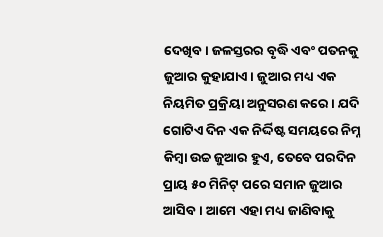ଦେଖିବ। ଜଳସ୍ତରର ବୃଦ୍ଧି ଏବଂ ପତନକୁ ଜୁଆର କୁହାଯାଏ। ଜୁଆର ମଧ୍ୟ ଏକ ନିୟମିତ ପ୍ରକ୍ରିୟା ଅନୁସରଣ କରେ। ଯଦି ଗୋଟିଏ ଦିନ ଏକ ନିର୍ଦ୍ଦିଷ୍ଟ ସମୟରେ ନିମ୍ନ କିମ୍ବା ଉଚ୍ଚ ଜୁଆର ହୁଏ, ତେବେ ପରଦିନ ପ୍ରାୟ ୫୦ ମିନିଟ୍ ପରେ ସମାନ ଜୁଆର ଆସିବ। ଆମେ ଏହା ମଧ୍ୟ ଜାଣିବାକୁ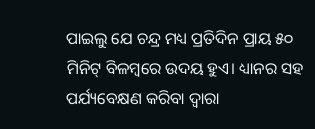ପାଇଲୁ ଯେ ଚନ୍ଦ୍ର ମଧ୍ୟ ପ୍ରତିଦିନ ପ୍ରାୟ ୫୦ ମିନିଟ୍ ବିଳମ୍ବରେ ଉଦୟ ହୁଏ। ଧ୍ୟାନର ସହ ପର୍ଯ୍ୟବେକ୍ଷଣ କରିବା ଦ୍ୱାରା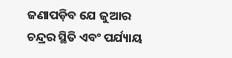ଜଣାପଡ଼ିବ ଯେ ଜୁଆର ଚନ୍ଦ୍ରର ସ୍ଥିତି ଏବଂ ପର୍ଯ୍ୟାୟ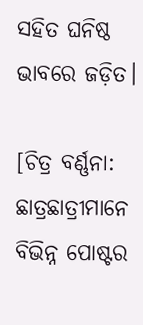ସହିତ ଘନିଷ୍ଠ ଭାବରେ ଜଡ଼ିତ।

[ଚିତ୍ର ବର୍ଣ୍ଣନା: ଛାତ୍ରଛାତ୍ରୀମାନେ ବିଭିନ୍ନ ପୋଷ୍ଟର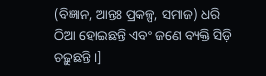(ବିଜ୍ଞାନ, ଆନ୍ତଃ ପ୍ରକଳ୍ପ, ସମାଜ) ଧରି ଠିଆ ହୋଇଛନ୍ତି ଏବଂ ଜଣେ ବ୍ୟକ୍ତି ସିଡ଼ି ଚଢ଼ୁଛନ୍ତି।]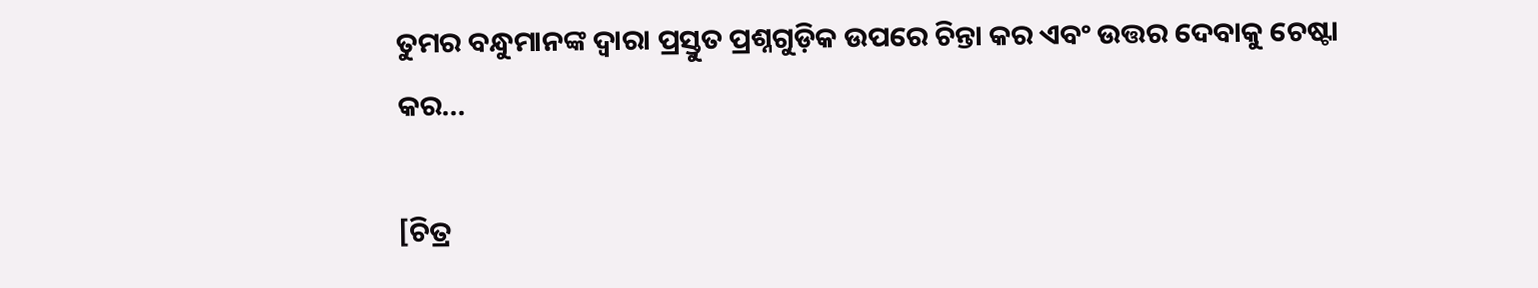ତୁମର ବନ୍ଧୁମାନଙ୍କ ଦ୍ୱାରା ପ୍ରସ୍ତୁତ ପ୍ରଶ୍ନଗୁଡ଼ିକ ଉପରେ ଚିନ୍ତା କର ଏବଂ ଉତ୍ତର ଦେବାକୁ ଚେଷ୍ଟା କର...

[ଚିତ୍ର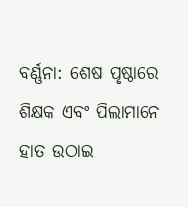ବର୍ଣ୍ଣନା: ଶେଷ ପୃଷ୍ଠାରେ ଶିକ୍ଷକ ଏବଂ ପିଲାମାନେ ହାତ ଉଠାଇ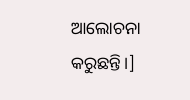ଆଲୋଚନା କରୁଛନ୍ତି।]